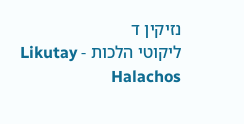נזיקין ד
ליקוטי הלכות - Likutay Halachos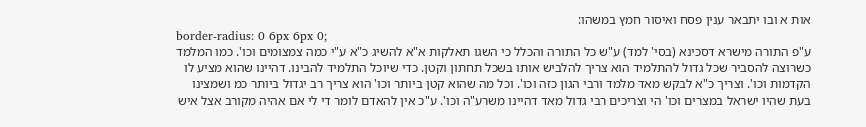אות א ובו יתבאר ענין פסח ואיסור חמץ במשהו:
border-radius: 0 6px 6px 0;
ע"פ התורה מישרא דסכינא (בסי' למד) ע"ש כל התורה והכלל כי השגו תאלקות א"א להשיג כ"א ע"י כמה צמצומים וכו'. כמו המלמד כשרוצה להסביר שכל גדול להתלמיד הוא צריך להלביש אותו בשכל תחתון וקטן. כדי שיוכל התלמיד להבינו. דהיינו שהוא מציע לו הקדמות וכו'. וצריך כ"א לבקש מאד מלמד ורבי הגון כזה וכו'. וכל מה שהוא קטן ביותר וכו' הוא צריך רב יגדול ביותר כמ ושמצינו בעת שהיו ישראל במצרים וכו' הי וצריכים רבי גדול מאד דהיינו משרע"ה וכו'. ע"כ אין להאדם לומר די לי אם אהיה מקורב אצל איש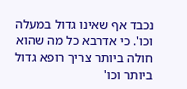נכבד אף שאינו גדול במעלה וכו'. כי אדרבא כל מה שהוא חולה ביותר צריך רופא גדול ביותר וכו'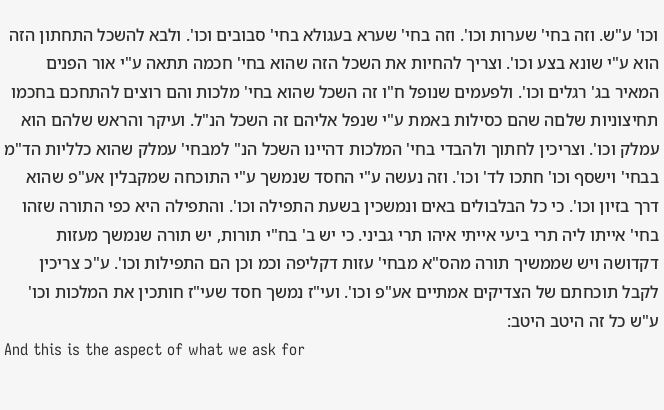וכו' ע"ש. וזה בחי' שערות וכו'. וזה בחי' שערא בעגולא בחי' סבובים וכו'. ולבא להשכל התחתון הזה הוא ע"י שונא בצע וכו'. וצריך להחיות את השכל הזה שהוא בחי' חכמה תתאה ע"י אור הפנים המאיר בג' רגלים וכו'. ולפעמים שנופל ח"ו זה השכל שהוא בחי' מלכות והם רוצים להתחכם בחכמו תחיצוניות שלםה שהם כסילות באמת ע"י שנפל אליהם זה השכל הנ"ל. ועיקר והראש שלהם הוא עמלק וכו'. וצריכין לחתוך ולהבדי בחי' המלכות דהיינו השכל הנ" למבחי' עמלק שהוא כלליות הד"מ בבחי' וישסף וכו' חתכו לד' וכו'. וזה נעשה ע"י החסד שנמשך ע"י התוכחה שמקבלין אע"פ שהוא דרך בזיון וכו'. כי כל הבלבולים באים ונמשכין בשעת התפילה וכו'. והתפילה היא כפי התורה שזהו בחי' אייתו ליה תרי ביעי אייתי איהו תרי גביני. כי יש ב' בח"י תורות, יש תורה שנמשך מעזות דקדושה ויש שממשיך תורה מהס"א מבחי' עזות דקליפה וכמ וכן הם התפילות וכו'. ע"כ צריכין לקבל תוכחתם של הצדיקים אמתיים אע"פ וכו'. ועי"ז נמשך חסד שעי"ז חותכין את המלכות וכו' ע"ש כל זה היטב היטב:
And this is the aspect of what we ask for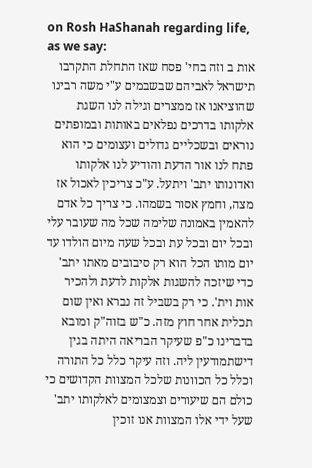on Rosh HaShanah regarding life, as we say:
אות ב וזה בחי' פסח שאז התחלת התקרבו תישראל לאביהם שבשבמים ע"י משה רבינו שהוציאנו אז ממצרים וגילה לנו השגת אלקותו בדרכים נפלאים באותות ובמופתים נוראים ובשכליים גדולים ועצומים כי הוא פתח לנו אור הדעת והודיע לנו אלקותו ואדונותו יתב' ויתעל. ע"כ צריכין לאכול אז מצה, וחמץ אסור בשמהו. כי צריך כל אדם להאמין באמונה שלימה שכל מה שעובר עלי ובכל יום ובכל עת ובכל שעה מיום הולדו עד יום מותו הכל הוא רק סיבובים מאתו יתב' כדי שיזכה להשגות אלקות לדעת ולהכיר אות וית'. כי רק בשביל זה נברא ואין שום תכלית אחר חוץ מזה. כ"ש בזוה"ק ומובא בדברינו כ"פ שעיקר הבריאה היתה בגין דישתמודעין ליה. וזה עיקר כלל כל התורה וכלל כל הכוונות שלכל המצוות הקדושים כי כולם הם שיעורים וצמצומים לאלקותו יתב' שעל ידי אלו המצוות אנו זוכין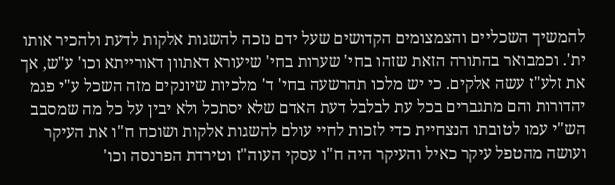להמשיך השכליים והצמצומים הקדושים שעל ידם נזכה להשגות אלקות לדעת ולהכיר אותו ית'. וכמבואר בהתורה הזאת שזהו בחי' שערות בחי' שיעורא דאתוון דאורייתא וכו' ע"ש, אך את זלע"ז עשה אלקים. כי יש מלכו תהרשעה בחי' ד' מלכיות שיונקים מזה השכל ע"י פגמ יהדורות והם מתגברים בכל עת לבלבל דעת האדם שלא יסתכל ולא יבין על כל מה שמסבב הש"י עמו לטובתו הנצחיית כדי לזכות לחיי עולם להשגות אלקות ושוכח ח"ו את העיקר ועושה מהטפל עיקר כאיל והעיקר היה ח"ו עסקי העוה"ז וטירדת הפרנסה וכו'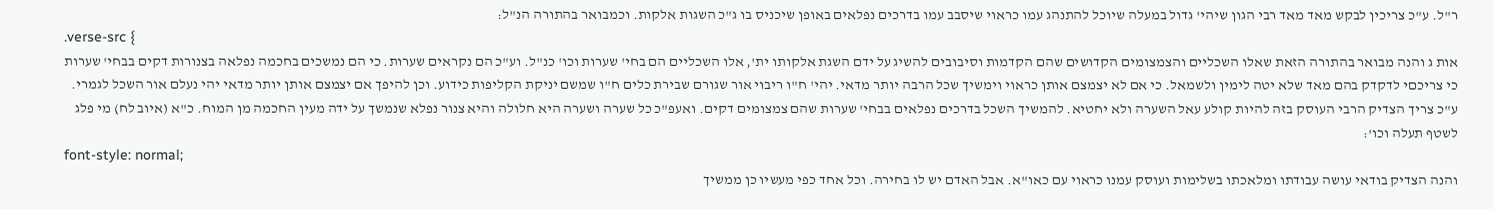ר"ל. ע"כ צריכין לבקש מאד מאד רבי הגון שיהי' גדול במעלה שיוכל להתנהג עמו כראוי שיסבב עמו בדרכים נפלאים באופן שיכניס בו ג"כ השגות אלקות. וכמבואר בהתורה הנ"ל:
.verse-src {
אות ג והנה מבואר בהתורה הזאת שאלו השכליים והצמצומים הקדושים שהם הקדמות וסיבובים להשיג על ידם השגת אלקותו ית', אלו השכליים הם בחי' שערות וכו' כנ"ל. וע"כ הם נקראים שערות. כי הם נמשכים בחכמה נפלאה בצנורות דקים בבחי' שערות כי צריכםי לדקדק בהם מאד שלא יטה לימין ולשמאל. כי אם לא יצמצם אותן כראוי וימשיך שכל הרבה יותר מדאי. יהי' ח"ו ריבוי אור שגורם שבירת כלים ח"ו שמשם יניקת הקליפות כידוע. וכן להיפך אם יצמצם אותן יותר מדאי יהי נעלם אור השכל לגמרי. ע"כ צריך הצדיק הרבי העוסק בזה להיות קולע עאל השערה ולא יחטיא. להמשיך השכל בדרכים נפלאים בבחי' שערות שהם צמצומים דקים. ואעפ"כ כל שערה ושערה היא חלולה והיא צנור נפלא שנמשך על ידה מעין החכמה מן המוח. כ"א (איוב לח) מי פלג לשטף תעלה וכו':
font-style: normal;
והנה הצדיק בודאי עושה עבודתו ומלאכתו בשלימות ועוסק עמנו כראוי עם כאו"א. אבל האדם יש לו בחירה. וכל אחד כפי מעשיו כן ממשיך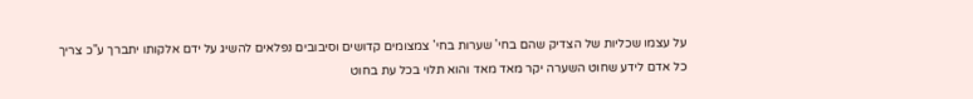על עצמו שכליות של הצדיק שהם בחי' שערות בחי' צמצומים קדושים וסיבובים נפלאים להשיג על ידם אלקותו יתברך ע"כ צריך כל אדם לידע שחוט השערה יקר מאד מאד והוא תלוי בכל עת בחוט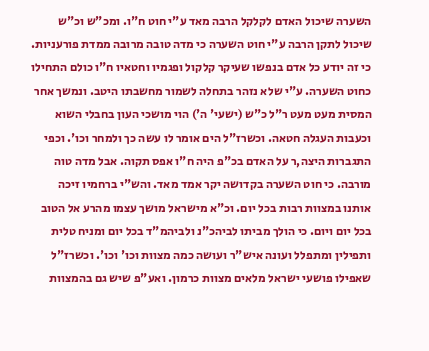השערה שיכול האדם לקלקל הרבה מאד ע"י חוט ח"ו. ומכ"ש וכ"ש שיכול לתקן הרבה ע"י חוט השערה כי מדה טובה מרובה ממדת פורעניות. כי זה יודע כל אדם בנפשו שעיקר קלקול ופגמיו וחטאיו ח"ו כולם התחילו כחוט השערה. ע"י שלא נזהר בתחלה לשמור מחשבתו היטב. ונמשך אחר המסית מעט מעט ר"ל כ"ש (ישעי' ה') הוי מושכי העון בחבלי השוא וכעבות העגלה חטאה. וכשרז"ל הים אומר לו עשה כך ולמחר וכו'. וכפי התגברות היצה,ר על האדם בכ"פ היה ח"ו אפס תקוה. אבל מדה טוה מורבה. כי חוט השערה בקדושה יקר אמד מאד. והש"י ברחמיו זיכה אותנו במצוות רבות בכל יום. וכ"א מישראל מושך עצמו מהרע אל הטוב בכל יום ויום. כי הולך מביתו לביהכ"נ ולביהמ"ד בכל יום ומניח טלית ותפילין ומתפלל ועונה איש"ר ועושה כמה מצוות וכו' וכו'. וכשרז"ל שאפילו פושעי ישראל מלאים מצוות כרמון. ואע"פ שיש גם בהמצוות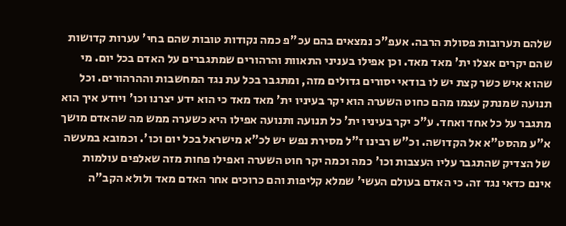שלהם תערובות פסולת הרבה. אעפ"כ נמצאים בהם עכ"פ כמה נקודות טובות שהם בחי' עערות קדושות שהם יקרים אצלו ית' מאד מאד. וכן אפילו בעניני התאוות והרהורים שמתגברים על האדם בכל יום. מי שהוא איש כשר קצת יש לו בודאי יסורים גדולים מזה, ומתגבר בכל עת נגד המחשבות וההרהורים. וכל תנועה שמנתק עצמו מהם כחוט השערה הוא יקר בעיניו ית' מאד מאד כי הוא ידע יצרנו וכו' ויודע איך הוא מתגבר על כל אחד ואחד. ע"כ יקר בעיניו ית' כל תנועה ותנועה אפילו היא כשערה ממש מה שהאדם מושך א"ע מהסט"א אל הקדושה. וכ"ש רבינו ז"ל מסירת נפש יש לכ"א מישראל בכל יום וכו'. וכמובא במעשה של הצדיק שהתגבר עליו העצבות וכו' כמה וכמה יקר חוט השערה ואפילו פחות מזה שאלפים עולמות אינם כדאי נגד זה. כי האדם בעולם העשי' שמלא קליפות והם כרוכים אחר האדם מאד ולולא הקב"ה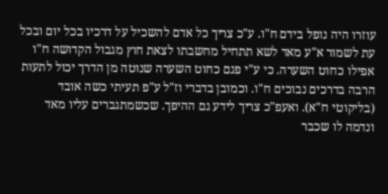עוזרו היה נופל בידם ח"ו. ע"כ צריך כל אדם להשכיל על דרכיו בכל יום ובכל עת לשמור א"ע מאד לשא תתחיל מחשבתו לצאת חוץ מגבול הקדושה ח"ו אפילו כחוט השערה. כי ע"י פגם כחוט השערה שנוטה מן הדרך יכול לתעות הרבה בדרכים נבוכים ח"ו. וכמובן בדברי וז"ל ע"פ תעיתי כשה אובד (בליקוטי ח"א). ואעפ"כ צריך לידע גם ההיפך. שכשמתגברים עליו מאד ונדמה לו שכבר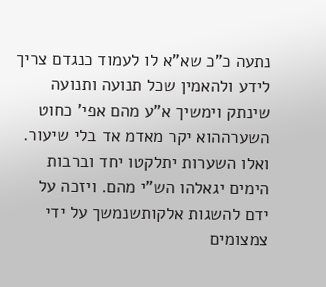נתעה כ"כ שא"א לו לעמוד כנגדם צריך לידע ולהאמין שכל תנועה ותנועה שינתק וימשיך א"ע מהם אפי' כחוט השערההוא יקר מאדמ אד בלי שיעור. ואלו השערות יתלקטו יחד וברבות הימים יגאלהו הש"י מהם. ויזכה על ידם להשגות אלקותשנמשך על ידי צמצומים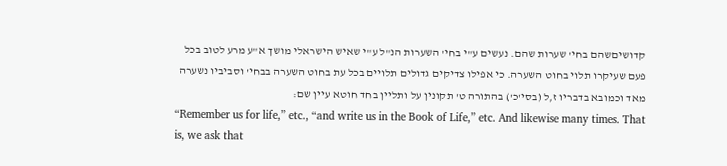קדושיםשהם בחי' שערות שהם. נעשים ע"י בחי' השערות הנ"ל ע"י שאיש הישראלי מושך א"ע מרע לטוב בכל פעם שעיקרו תלוי בחוט השערה. כי אפילו צדיקים גדולים תלויים בכל עת בחוט השערה בבחי' וסביביו נשערה מאד וכמובא בדבריו ז,ל (בסי'כ') בהתורה ט' תקונין על ותליין בחד חוטא עיין שם:
“Remember us for life,” etc., “and write us in the Book of Life,” etc. And likewise many times. That is, we ask that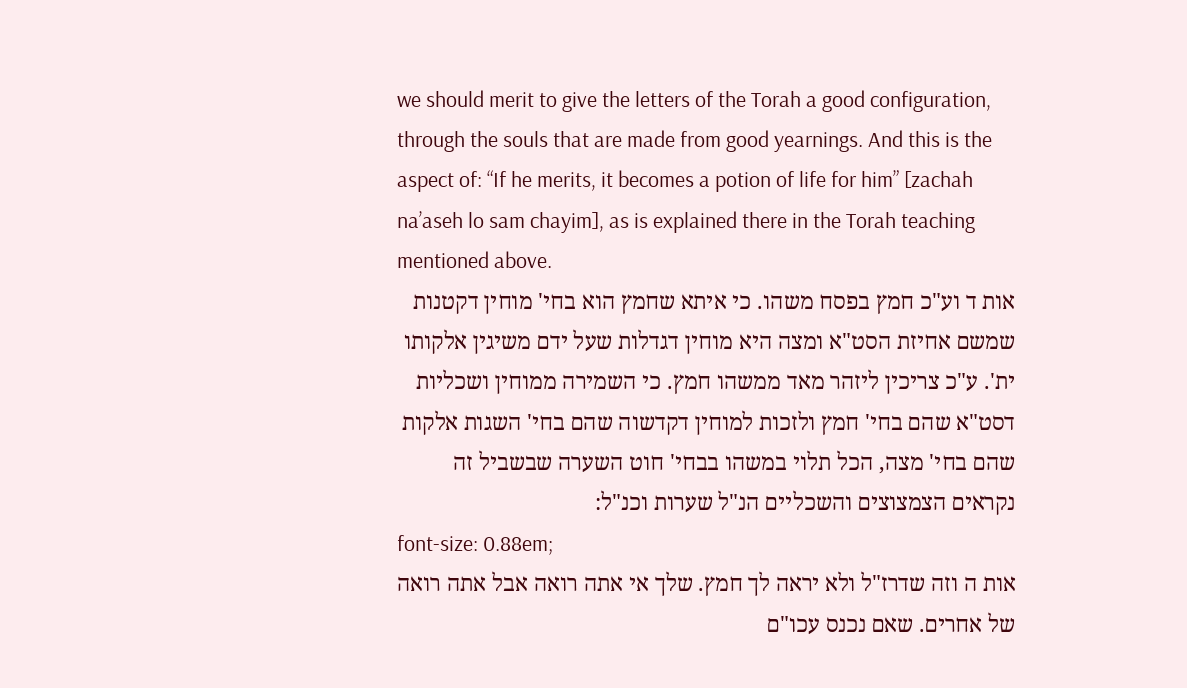we should merit to give the letters of the Torah a good configuration, through the souls that are made from good yearnings. And this is the aspect of: “If he merits, it becomes a potion of life for him” [zachah na’aseh lo sam chayim], as is explained there in the Torah teaching mentioned above.
אות ד וע"כ חמץ בפסח משהו. כי איתא שחמץ הוא בחי' מוחין דקטנות שמשם אחיזת הסט"א ומצה היא מוחין דגדלות שעל ידם משיגין אלקותו ית'. ע"כ צריכין ליזהר מאד ממשהו חמץ. כי השמירה ממוחין ושכליות דסט"א שהם בחי' חמץ ולזכות למוחין דקדשוה שהם בחי' השגות אלקות שהם בחי' מצה, הכל תלוי במשהו בבחי' חוט השערה שבשביל זה נקראים הצמצוצים והשכליים הנ"ל שערות וכנ"ל:
font-size: 0.88em;
אות ה וזה שדרז"ל ולא יראה לך חמץ. שלך אי אתה רואה אבל אתה רואה של אחרים. שאם נכנס עכו"ם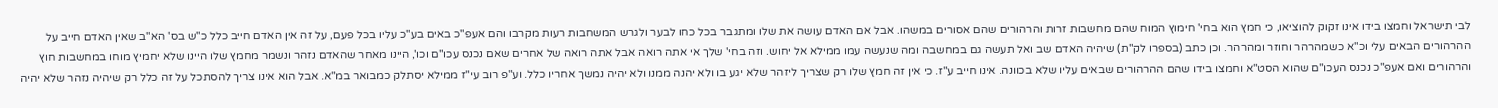לבי תישראל וחמצו בידו אינו זקוק להוציאו, כי חמץ הוא בחי' חימוץ המוח שהם מחשבות זרות והרהורים שהם אסורים במשהו. אבל אם האדם עושה את שלו ומתגבר בכל כחו לבער ולגרש המשחבות רעות מקרבו והם אעפ"כ באים בע"כ עליו בכל פעם, על זה אין האדם חייב כלל כ"ש בס' הא"ב שאין האדם חייב על ההרהורים הבאים עלי וכ"א כשמהרהר וחוזר ומהרהר. וכן כתב (בספרו לק"ת) שיהיה האדם שב ואל תעשה גם במחשבה ומה שנעשה עמו ממילא אל יחוש. וזה בחי' שלך אי אתה רואה אבל אתה רואה של אחרים שאם נכנס עכו"ם וכו', היינו מאחר שהאדם נזהר ונשמר מחמץ שלו היינו שלא יחמיץ מוחו במחשבות חוץ והרהורים ואם אעפ"כ נכנס העכו"ם שהוא הסט"א וחמצו בידו שהם ההרהורים שבאים עליו שלא בכוונה. אינו חייב ע"ז. כי אין זה חמץ שלו רק שצריך ליזהר שלא יגע בו ולא יהנה ממנו ולא יהיה נמשך אחריו כלל. וע"פ רוב עי"ז ממילא יסתלק כמבואר במ"א. אבל הוא אינו צריך להסתכל על זה כלל רק שיהיה נזהר שלא יהיה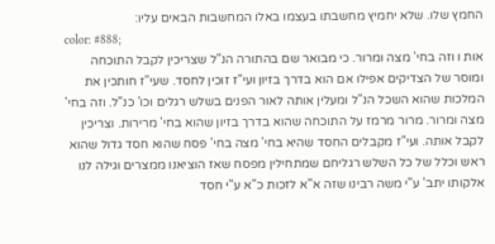החמץ שלו. שלא יחמיץ מחשבתו בעצמו באלו המחשבות הבאים עליו:
color: #888;
אות ו וזה בחי' מצה ומרור. כי מבואר שם בהתורה הנ"ל שצריכין לקבל התוכחה ומוסר של הצדיקים אפילו אם הוא בדרך בזיון ועי"ז זוכין לחסד. שעי"ז חותכין את המלכות שהוא השכל הנ"ל ומעלין אותה לאור הפנים בשלש רגלים וכו' כנ"ל. וזה בחי' מצה ומרור. מרור מרמז על התוכחה שהוא בדרך בזיון שהוא בחי' מרירות. וצריכין לקבל אותה. ועי"ז מקבלים החסד שהיא בחי' מצה בחי' פסח שהוא חסד גדול שהוא ראש וכלל של כל השלש רגליחם שמתחילין מפסח שאז הוציאנו ממצרים וגילה לנו אלקותו יתב' ע"י משה רבינו שזה א"א לזכות כ"א ע"י חסד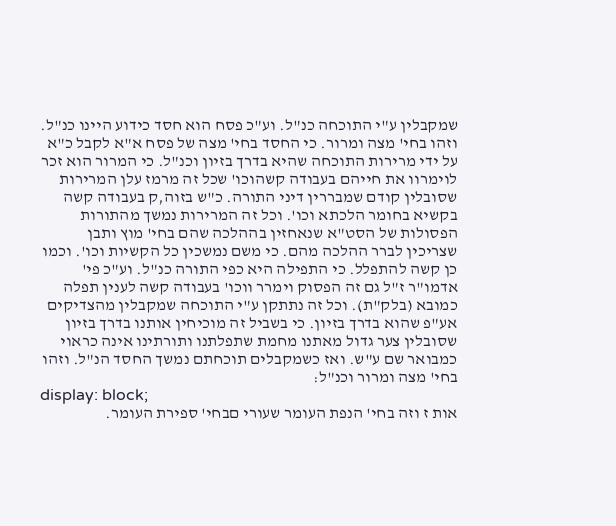שמקבלין ע"י התוכחה כנ"ל. וע"כ פסח הוא חסד כידוע היינו כנ"ל. וזהו בחי' מצה ומרור. כי החסד בחי' מצה של פסח א"א לקבל כ"א על ידי מרירות התוכחה שהיא בדרך בזיון וכנ"ל. כי המרור הוא זכר לוימרוו את חייהם בעבודה קשהוכו' שכל זה מרמז עלן המרירות שסובלין קודם שמבררין דיני התורה. כ"ש בזוה,ק בעבודה קשה בקשיא בחומר הלכתא וכו'. וכל זה המרירות נמשך מהתורות הפסולות של הסט"א שנאחזין בההלכה שהם בחי' מוץ ותבן שצריכין לברר ההלכה מהם. כי משם נמשכין כל הקשיות וכו'. וכמו כן קשה להתפלל. כי התפילה היא כפי התורה כנ"ל. וע"כ פי' אדמו"ר ז"ל גם זה הפסוק וימרר ווכו' בעבודה קשה לענין תפלה כמובא (בלק"ת). וכל זה נתתקן ע"י התוכחה שמקבלין מהצדיקים אע"פ שהוא בדרך בזיון. כי בשביל זה מוכיחין אותנו בדרך בזיון שסובלין צער גדול מאתנו מחמת שתפלתנו ותורתינו אינה כראוי כמבואר שם ע"ש. ואז כשמקבלים תוכחתם נמשך החסד הנ"ל. וזהו בחי' מצה ומרור וכנ"ל:
display: block;
אות ז וזה בחי' הנפת העומר שעורי םבחי' ספירת העומר.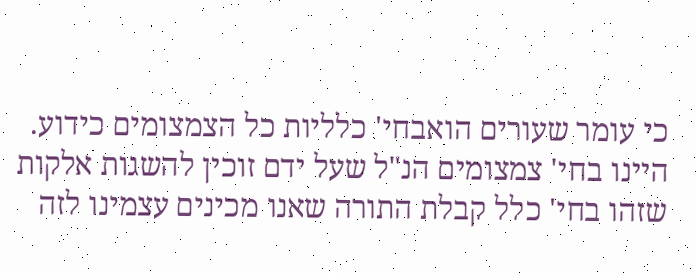כי עומר שעורים הואבחי' כלליות כל הצמצומים כידוע. היינו בחי' צמצומים הנ"ל שעל ידם זוכין להשגות אלקות שזהו בחי' כלל קבלת התורה שאנו מכינים עצמינו לזה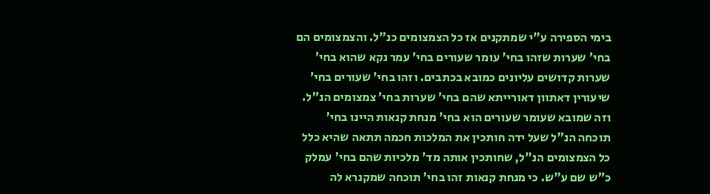בימי הספירה ע"י שמתקנים אז כל הצמצומים כנ"ל. והצמצומים הם בחי' שערות שזהו בחי' עומר שעורים בחי' עמר נקא שהוא בחי' שערות קדושים עליונים כמובא בכתבים. וזהו בחי' שעורים בחי' שיעורין דאתוון דאורייתא שהם בחי' שערות בחי' צמצומים הנ"ל. וזה שמובא שעומר שעורים הוא בחי' מנחת קנאות היינו בחי' תוכחה הנ"ל שעל ידה חותכין את המלכות חכמה תתאה שהיא כלל כל הצמצומים הנ"ל, שחותכין אותה מד' מלכיות שהם בחי' עמלק כ"ש שם ע"ש. כי מנחת קנאות זהו בחי' תוכחה שמקנרא לה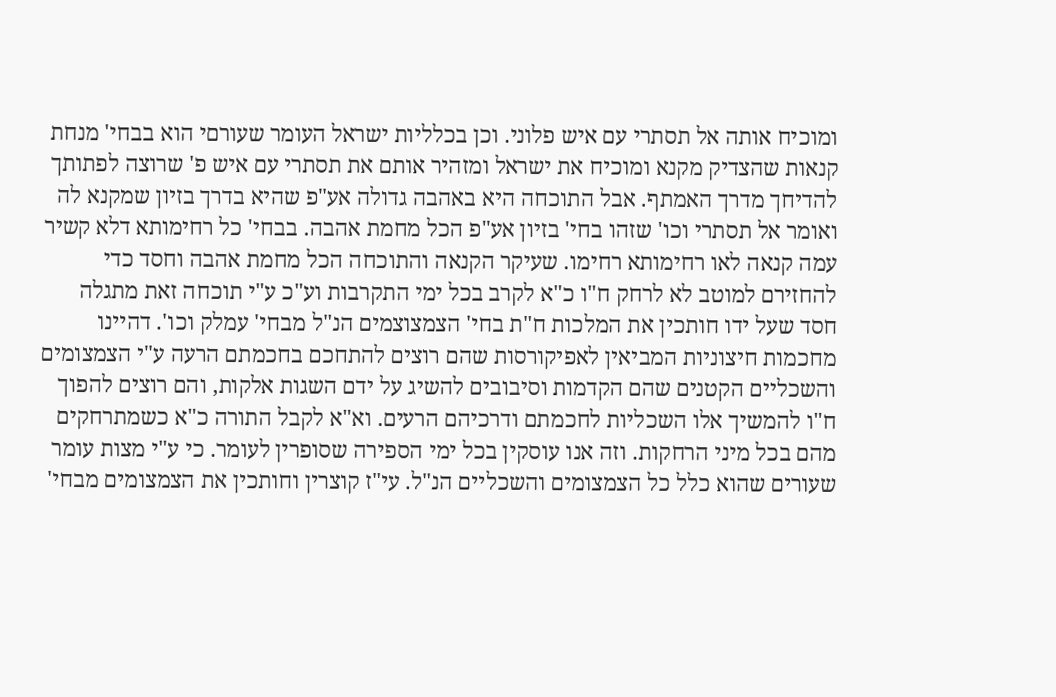ומוכיח אותה אל תסתרי עם איש פלוני. וכן בכלליות ישראל העומר שעורםי הוא בבחי' מנחת קנאות שהצדיק מקנא ומוכיח את ישראל ומזהיר אותם את תסתרי עם איש פ' שרוצה לפתותך להדיחך מדרך האמתף. אבל התוכחה היא באהבה גדולה אע"פ שהיא בדרך בזיון שמקנא לה ואומר אל תסתרי וכו' שזהו בחי' בזיון אע"פ הכל מחמת אהבה. בבחי' כל רחימותא דלא קשיר עמה קנאה לאו רחימותא רחימו. שעיקר הקנאה והתוכחה הכל מחמת אהבה וחסד כדי להחזירם למוטב לא לרחק ח"ו כ"א לקרב בכל ימי התקרבות וע"כ ע"י תוכחה זאת מתגלה חסד שעל ידו חותכין את המלכות ח"ת בחי' הצמצוצמים הנ"ל מבחי' עמלק וכו'. דהיינו מחכמות חיצוניות המביאין לאפיקורסות שהם רוצים להתחכם בחכמתם הרעה ע"י הצמצומים והשכליים הקטנים שהם הקדמות וסיבובים להשיג על ידם השגות אלקות, והם רוצים להפוך ח"ו להמשיך אלו השכליות לחכמתם ודרכיהם הרעים. וא"א לקבל התורה כ"א כשמתרחקים מהם בכל מיני הרחקות. וזה אנו עוסקין בכל ימי הספירה שסופרין לעומר. כי ע"י מצות עומר שעורים שהוא כלל כל הצמצומים והשכליים הנ"ל. עי"ז קוצרין וחותכין את הצמצומים מבחי'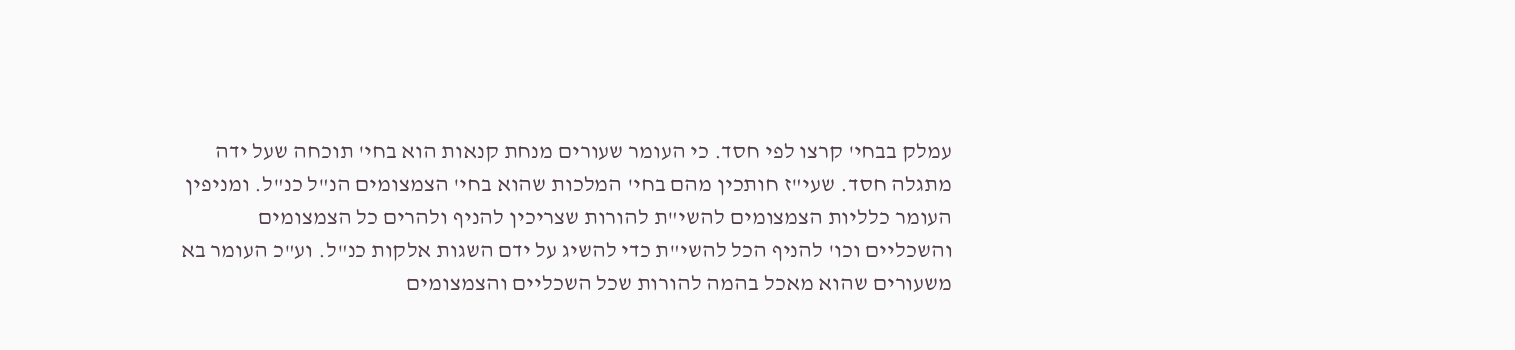עמלק בבחי' קרצו לפי חסד. כי העומר שעורים מנחת קנאות הוא בחי' תוכחה שעל ידה מתגלה חסד. שעי"ז חותכין מהם בחי' המלכות שהוא בחי' הצמצומים הנ"ל כנ"ל. ומניפין העומר כלליות הצמצומים להשי"ת להורות שצריכין להניף ולהרים כל הצמצומים והשכליים וכו' להניף הכל להשי"ת כדי להשיג על ידם השגות אלקות כנ"ל. וע"כ העומר בא משעורים שהוא מאכל בהמה להורות שכל השכליים והצמצומים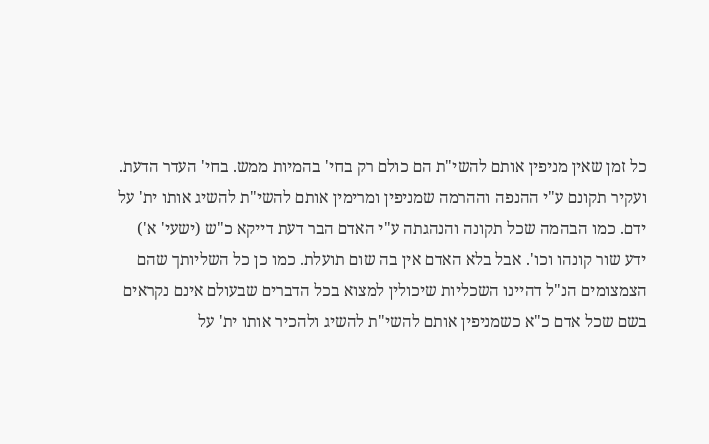כל זמן שאין מניפין אותם להשי"ת הם כולם רק בחי' בהמיות ממש. בחי' העדר הדעת. ועקיר תקונם ע"י ההנפה וההרמה שמניפין ומרימין אותם להשי"ת להשיג אותו ית' על ידם. כמו הבהמה שכל תקונה והנהגתה ע"י האדם הבר דעת דייקא כ"ש (ישעי' א') ידע שור קונהו וכו'. אבל בלא האדם אין בה שום תועלת. כמו כן כל השליותך שהם הצמצומים הנ"ל דהיינו השכליות שיכולין למצוא בכל הדברים שבעולם אינם נקראים בשם שכל אדם כ"א כשמניפין אותם להשי"ת להשיג ולהכיר אותו ית' על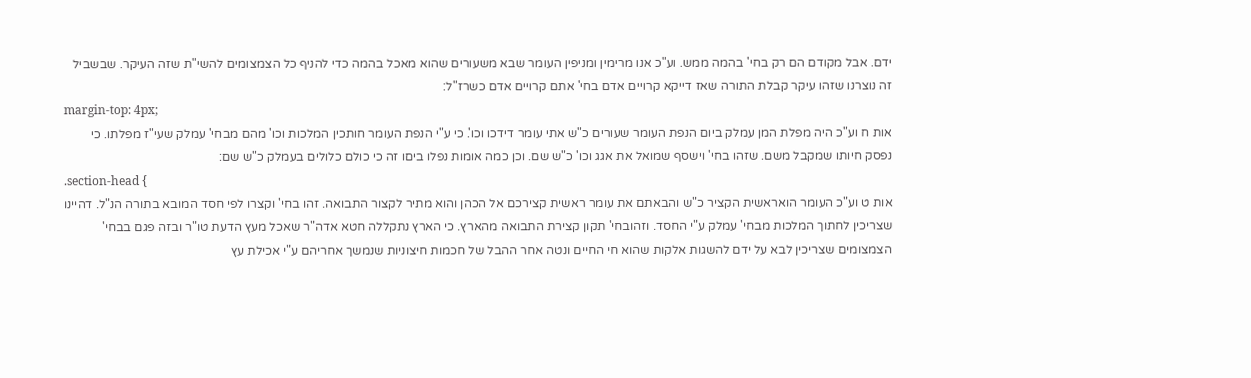ידם. אבל מקודם הם רק בחי' בהמה ממש. וע"כ אנו מרימין ומניפין העומר שבא משעורים שהוא מאכל בהמה כדי להניף כל הצמצומים להשי"ת שזה העיקר. שבשביל זה נוצרנו שזהו עיקר קבלת התורה שאז דייקא קרויים אדם בחי' אתם קרויים אדם כשרז"ל:
margin-top: 4px;
אות ח וע"כ היה מפלת המן עמלק ביום הנפת העומר שעורים כ"ש אתי עומר דידכו וכו'. כי ע"י הנפת העומר חותכין המלכות וכו' מהם מבחי' עמלק שעי"ז מפלתו. כי נפסק חיותו שמקבל משם. שזהו בחי' וישסף שמואל את אגג וכו' כ"ש שם. וכן כמה אומות נפלו ביםו זה כי כולם כלולים בעמלק כ"ש שם:
.section-head {
אות ט וע"כ העומר הואראשית הקציר כ"ש והבאתם את עומר ראשית קצירכם אל הכהן והוא מתיר לקצור התבואה. זהו בחי' וקצרו לפי חסד המובא בתורה הנ"ל. דהיינו שצריכין לחתוך המלכות מבחי' עמלק ע"י החסד. וזהובחי' תקון קצירת התבואה מהארץ. כי הארץ נתקללה חטא אדה"ר שאכל מעץ הדעת טו"ר ובזה פגם בבחי' הצמצומים שצריכין לבא על ידם להשגות אלקות שהוא חי החיים ונטה אחר ההבל של חכמות חיצוניות שנמשך אחריהם ע"י אכילת עץ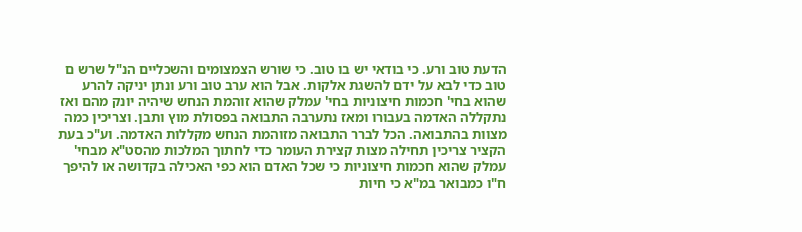הדעת טוב ורע. כי בודאי יש בו טוב. כי שורש הצמצומים והשכליים הנ"ל שרש ם טוב כדי לבא על ידם להשגת אלקות. אבל הוא ערב טוב ורע ונתן יניקה להרע שהוא בחי' חכמות חיצוניות בחי' עמלק שהוא זוהמת הנחש שיהיה יונק מהם ואז נתקללה האדמה בעבורו ומאז נתערבה התבואה בפסולת מוץ ותבן. וצריכין כמה מצוות בהתבואה. הכל לברר התבואה מזוהמת הנחש מקללות האדמה. וע"כ בעת הקציר צריכין תחילה מצות קצירת העומר כדי לחתוך המלכות מהסט"א מבחי' עמלק שהוא חכמות חיצוניות כי שכל האדם הוא כפי האכילה בקדושה או להיפך ח"ו כמבואר במ"א כי חיות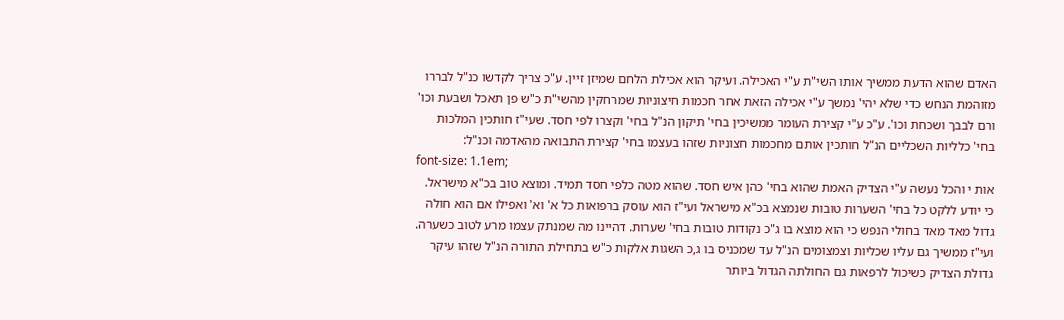האדם שהוא הדעת ממשיך אותו השי"ת ע"י האכילה. ועיקר הוא אכילת הלחם שמיזן זיין. ע"כ צריך לקדשו כנ"ל לבררו מזוהמת הנחש כדי שלא יהי' נמשך ע"י אכילה הזאת אחר חכמות חיצוניות שמרחקין מהשי"ת כ"ש פן תאכל ושבעת וכו' ורם לבבך ושכחת וכו'. ע"כ ע"י קצירת העומר ממשיכין בחי' תיקון הנ"ל בחי' וקצרו לפי חסד. שעי"ז חותכין המלכות בחי' כלליות השכליים הנ"ל חותכין אותם מחכמות חצוניות שזהו בעצמו בחי' קצירת התבואה מהאדמה וכנ"ל:
font-size: 1.1em;
אות י והכל נעשה ע"י הצדיק האמת שהוא בחי' כהן איש חסד. שהוא מטה כלפי חסד תמיד. ומוצא טוב בכ"א מישראל. כי יודע ללקט כל בחי' השערות טובות שנמצא בכ"א מישראל ועי"ז הוא עוסק ברפואות כל א' וא' ואפילו אם הוא חולה גדול מאד מאד בחולי הנפש כי הוא מוצא בו ג"כ נקודות טובות בחי' שערות. דהיינו מה שמנתק עצמו מרע לטוב כשערה. ועי"ז ממשיך גם עליו שכליות וצמצומים הנ"ל עד שמכניס בו ג,כ השגות אלקות כ"ש בתחילת התורה הנ"ל שזהו עיקר גדולת הצדיק כשיכול לרפאות גם החולתה הגדול ביותר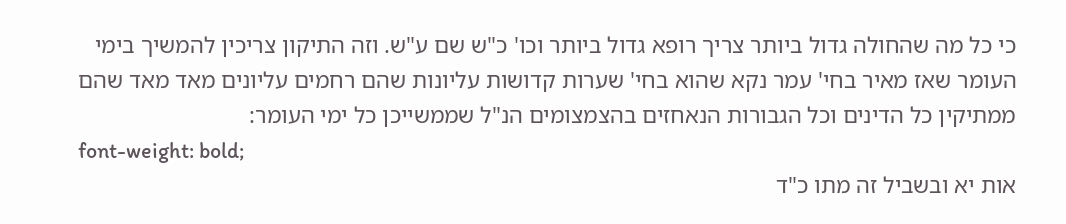כי כל מה שהחולה גדול ביותר צריך רופא גדול ביותר וכו' כ"ש שם ע"ש. וזה התיקון צריכין להמשיך בימי העומר שאז מאיר בחי' עמר נקא שהוא בחי' שערות קדושות עליונות שהם רחמים עליונים מאד מאד שהם ממתיקין כל הדינים וכל הגבורות הנאחזים בהצמצומים הנ"ל שממשייכן כל ימי העומר:
font-weight: bold;
אות יא ובשביל זה מתו כ"ד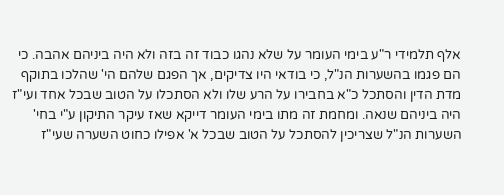אלף תלמידי ר"ע בימי העומר על שלא נהגו כבוד זה בזה ולא היה ביניהם אהבה. כי הם פגמו בהשערות הנ"ל, כי בודאי היו צדיקים, אך הפגם שלהם הי' שהלכו בתוקף מדת הדין והסתכל כ"א בחבירו על הרע שלו ולא הסתכלו על הטוב שבכל אחד ועי"ז היה ביניהם שנאה. ומחמת זה מתו בימי העומר דייקא שאז עיקר התיקון ע"י בחי' השערות הנ"ל שצריכין להסתכל על הטוב שבכל א' אפילו כחוט השערה שעי"ז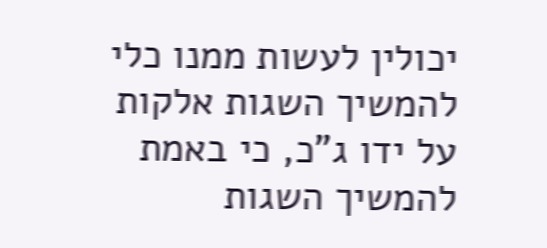יכולין לעשות ממנו כלי להמשיך השגות אלקות על ידו ג"כ, כי באמת להמשיך השגות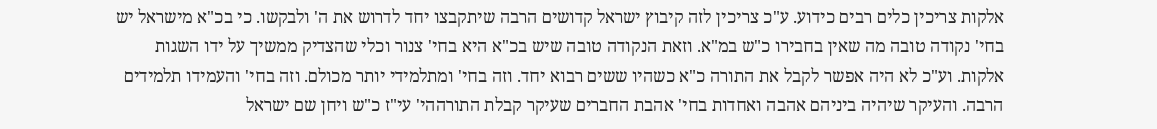אלקות צריכין כלים רבים כידוע. ע"כ צריכין לזה קיבוץ ישראל קדושים הרבה שיתקבצו יחד לדרוש את ה' ולבקשו. כי בכ"א מישראל יש בחי' נקודה טובה מה שאין בחבירו כ"ש במ"א. וזאת הנקודה טובה שיש בכ"א היא בחי' צנור וכלי שהצדיק ממשיך על ידו השגות אלקות. וע"כ לא היה אפשר לקבל את התורה כ"א כשהיו ששים רבוא יחד. וזה בחי' ומתלמידי יותר מכולם. וזה בחי' והעמידו תלמידים הרבה. והעיקר שיהיה ביניהם אהבה ואחדות בחי' אהבת החברים שעיקר קבלת התורההי' עי"ז כ"ש ויחן שם ישראל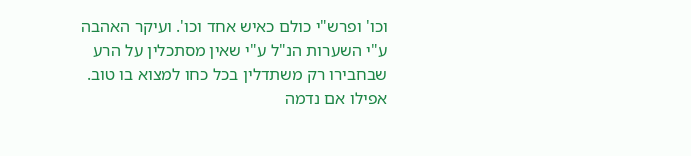וכו' ופרש"י כולם כאיש אחד וכו'. ועיקר האהבה ע"י השערות הנ"ל ע"י שאין מסתכלין על הרע שבחבירו רק משתדלין בכל כחו למצוא בו טוב. אפילו אם נדמה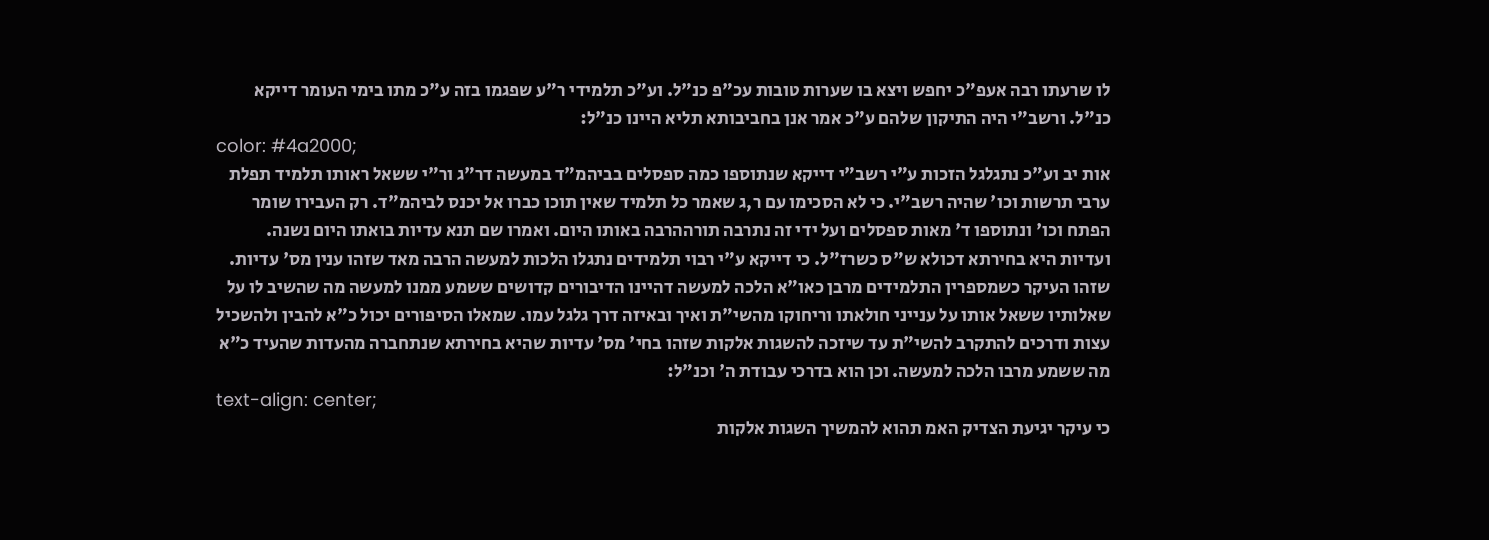לו שרעתו רבה אעפ"כ יחפש ויצא בו שערות טובות עכ"פ כנ"ל. וע"כ תלמידי ר"ע שפגמו בזה ע"כ מתו בימי העומר דייקא כנ"ל. ורשב"י היה התיקון שלהם ע"כ אמר אנן בחביבותא תליא היינו כנ"ל:
color: #4a2000;
אות יב וע"כ נתגלגל הזכות ע"י רשב"י דייקא שנתוספו כמה ספסלים בביהמ"ד במעשה דר"ג ור"י ששאל ראותו תלמיד תפלת ערבי תרשות וכו' שהיה רשב"י. כי לא הסכימו עם ר,ג שאמר כל תלמיד שאין תוכו כברו אל יכנס לביהמ"ד. רק העבירו שומר הפתח וכו' ונתוספו ד' מאות ספסלים ועל ידי זה נתרבה תורההרבה באותו היום. ואמרו שם תנא עדיות בואתו היום נשנה. ועדיות היא בחירתא דכולא ש"ס כשרז"ל. כי דייקא ע"י רבוי תלמידים נתגלו הלכות למעשה הרבה מאד שזהו ענין מס' עדיות. שזהו העיקר כשמספרין התלמידים מרבן כאו"א הלכה למעשה דהיינו הדיבורים קדושים ששמע ממנו למעשה מה שהשיב לו על שאלותיו ששאל אותו על ענייני חולאתו וריחוקו מהשי"ת ואיך ובאיזה דרך גלגל עמו. שמאלו הסיפורים יכול כ"א להבין ולהשכיל עצות ודרכים להתקרב להשי"ת עד שיזכה להשגות אלקות שזהו בחי' מס' עדיות שהיא בחירתא שנתחברה מהעדות שהעיד כ"א מה ששמע מרבו הלכה למעשה. וכן הוא בדרכי עבודת ה' וכנ"ל:
text-align: center;
כי עיקר יגיעת הצדיק האמ תהוא להמשיך השגות אלקות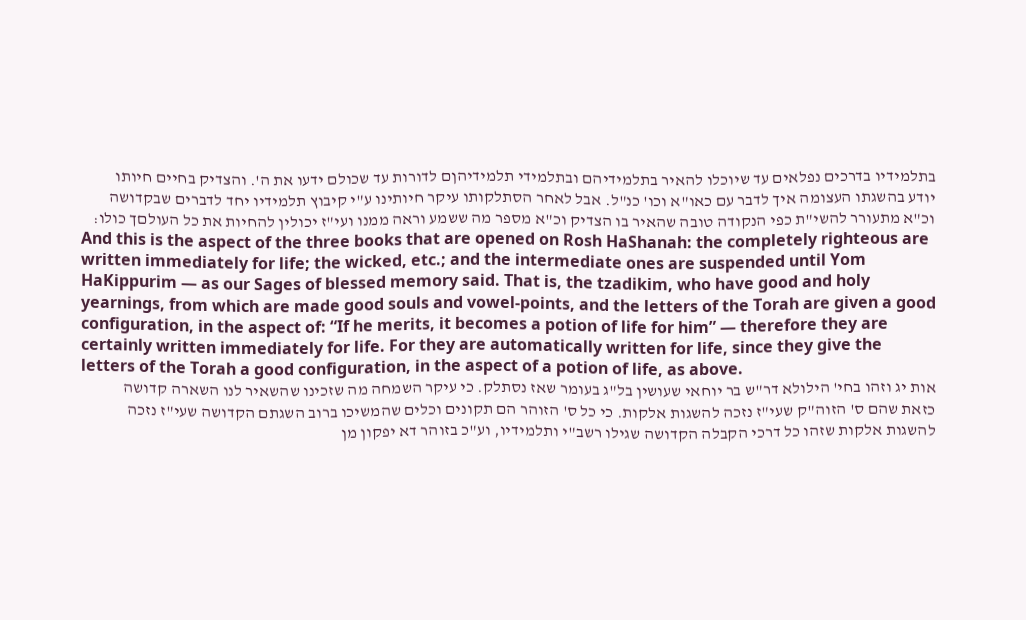בתלמידיו בדרכים נפלאים עד שיוכלו להאיר בתלמידיהם ובתלמידי תלמידיהןם לדורות עד שכולם ידעו את ה'. והצדיק בחיים חיותו יודע בהשגתו העצומה איך לדבר עם כאו"א וכו' כנ"ל. אבל לאחר הסתלקותו עיקר חיותינו ע"י קיבוץ תלמידיו יחד לדברים שבקדושה וכ"א מתעורר להשי"ת כפי הנקודה טובה שהאיר בו הצדיק וכ"א מספר מה ששמע וראה ממנו ועי"ז יכולין להחיות את כל העולםך כולו:
And this is the aspect of the three books that are opened on Rosh HaShanah: the completely righteous are written immediately for life; the wicked, etc.; and the intermediate ones are suspended until Yom HaKippurim — as our Sages of blessed memory said. That is, the tzadikim, who have good and holy yearnings, from which are made good souls and vowel-points, and the letters of the Torah are given a good configuration, in the aspect of: “If he merits, it becomes a potion of life for him” — therefore they are certainly written immediately for life. For they are automatically written for life, since they give the letters of the Torah a good configuration, in the aspect of a potion of life, as above.
אות יג וזהו בחי' הילולא דר"ש בר יוחאי שעושין בל"ג בעומר שאז נסתלק. כי עיקר השמחה מה שזכינו שהשאיר לנו השארה קדושה כזאת שהם ס' הזוה"ק שעי"ז נזכה להשגות אלקות. כי כל ס' הזוהר הם תקונים וכלים שהמשיכו ברוב השגתם הקדושה שעי"ז נזכה להשגות אלקות שזהו כל דרכי הקבלה הקדושה שגילו רשב"י ותלמידיו, וע"כ בזוהר דא יפקון מן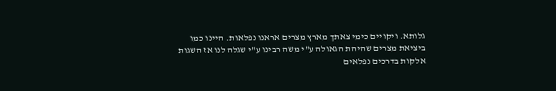גלותא. ויקויים כימי צאתך מארץ מצרים אראנו נפלאות. היינו כמו ביציאת מצרים שהיהת הגאולה ע"י משה רבינו ע"י שגלה לנו אז השגות אלקות בדרכים נפלאים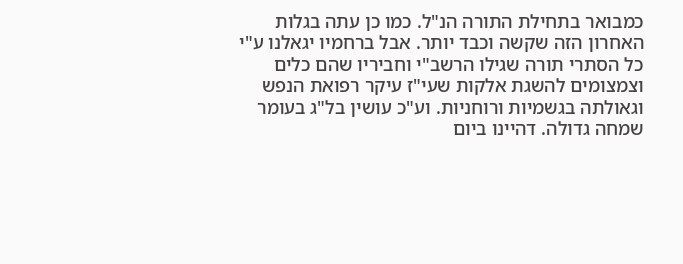כמבואר בתחילת התורה הנ"ל. כמו כן עתה בגלות האחרון הזה שקשה וכבד יותר. אבל ברחמיו יגאלנו ע"י כל הסתרי תורה שגילו הרשב"י וחביריו שהם כלים וצמצומים להשגת אלקות שעי"ז עיקר רפואת הנפש וגאולתה בגשמיות ורוחניות. וע"כ עושין בל"ג בעומר שמחה גדולה. דהיינו ביום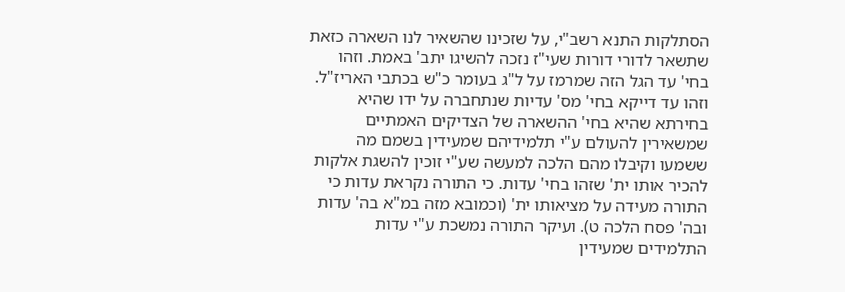הסתלקות התנא רשב"י, על שזכינו שהשאיר לנו השארה כזאת שתשאר לדורי דורות שעי"ז נזכה להשיגו יתב' באמת. וזהו בחי' עד הגל הזה שמרמז על ל"ג בעומר כ"ש בכתבי האריז"ל. וזהו עד דייקא בחי' מס' עדיות שנתחברה על ידו שהיא בחירתא שהיא בחי' ההשארה של הצדיקים האמתיים שמשאירין להעולם ע"י תלמידיהם שמעידין בשמם מה ששמעו וקיבלו מהם הלכה למעשה שע"י זוכין להשגת אלקות להכיר אותו ית' שזהו בחי' עדות. כי התורה נקראת עדות כי התורה מעידה על מציאותו ית' (וכמובא מזה במ"א בה' עדות ובה' פסח הלכה ט). ועיקר התורה נמשכת ע"י עדות התלמידים שמעידין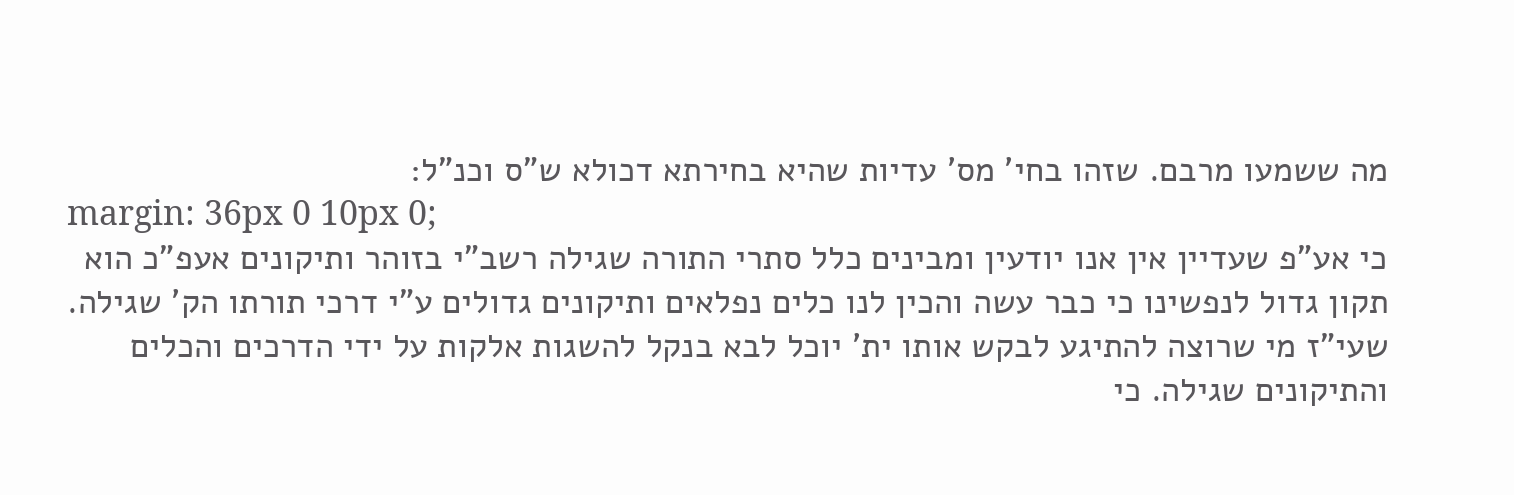מה ששמעו מרבם. שזהו בחי' מס' עדיות שהיא בחירתא דכולא ש"ס וכנ"ל:
margin: 36px 0 10px 0;
כי אע"פ שעדיין אין אנו יודעין ומבינים כלל סתרי התורה שגילה רשב"י בזוהר ותיקונים אעפ"כ הוא תקון גדול לנפשינו כי כבר עשה והכין לנו כלים נפלאים ותיקונים גדולים ע"י דרכי תורתו הק' שגילה. שעי"ז מי שרוצה להתיגע לבקש אותו ית' יוכל לבא בנקל להשגות אלקות על ידי הדרכים והכלים והתיקונים שגילה. כי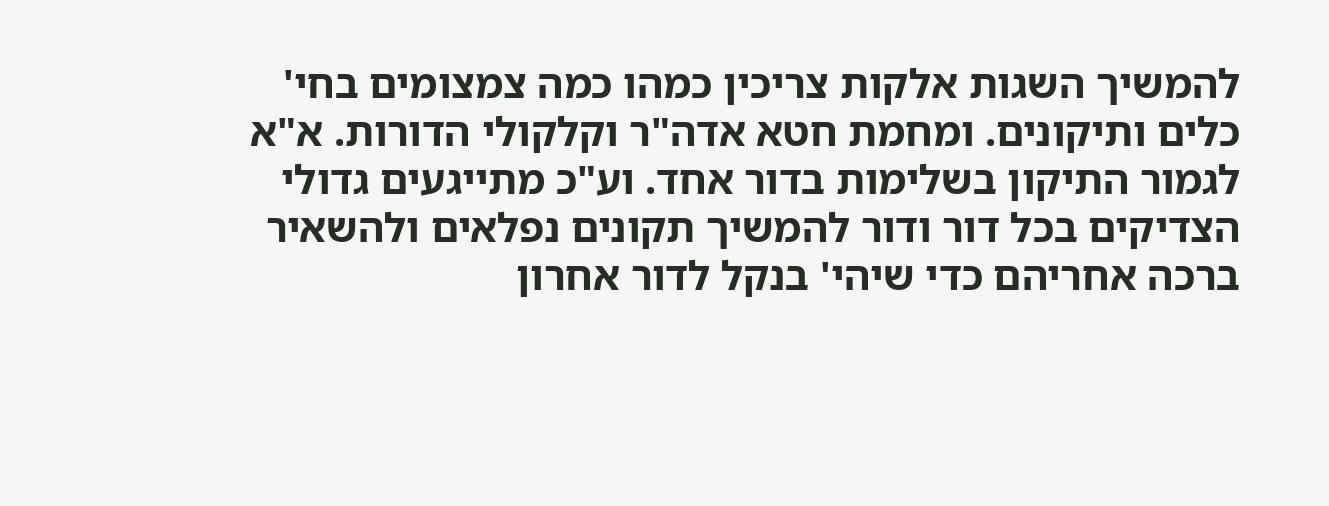להמשיך השגות אלקות צריכין כמהו כמה צמצומים בחי' כלים ותיקונים. ומחמת חטא אדה"ר וקלקולי הדורות. א"א לגמור התיקון בשלימות בדור אחד. וע"כ מתייגעים גדולי הצדיקים בכל דור ודור להמשיך תקונים נפלאים ולהשאיר ברכה אחריהם כדי שיהי' בנקל לדור אחרון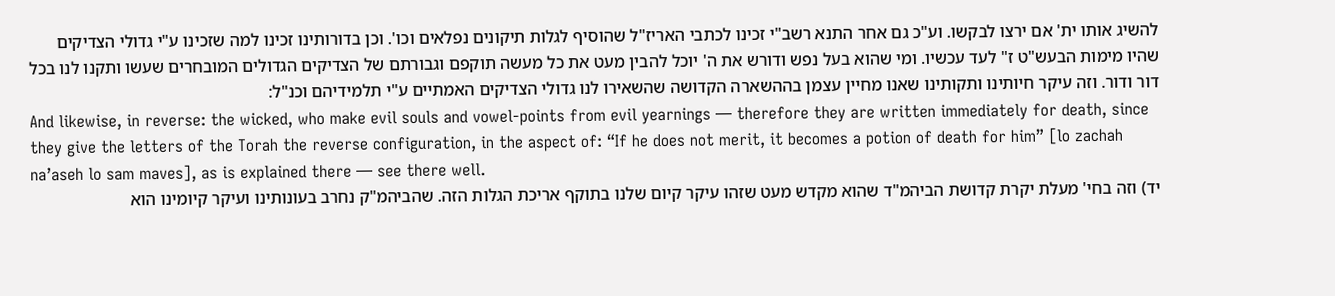להשיג אותו ית' אם ירצו לבקשו. וע"כ גם אחר התנא רשב"י זכינו לכתבי האריז"ל שהוסיף לגלות תיקונים נפלאים וכו'. וכן בדורותינו זכינו למה שזכינו ע"י גדולי הצדיקים שהיו מימות הבעש"ט ז" לעד עכשיו. ומי שהוא בעל נפש ודורש את ה' יוכל להבין מעט את כל מעשה תוקפם וגבורתם של הצדיקים הגדולים המובחרים שעשו ותקנו לנו בכל דור ודור. וזה עיקר חיותינו ותקותינו שאנו מחיין עצמן בההשארה הקדושה שהשאירו לנו גדולי הצדיקים האמתיים ע"י תלמידיהם וכנ"ל:
And likewise, in reverse: the wicked, who make evil souls and vowel-points from evil yearnings — therefore they are written immediately for death, since they give the letters of the Torah the reverse configuration, in the aspect of: “If he does not merit, it becomes a potion of death for him” [lo zachah na’aseh lo sam maves], as is explained there — see there well.
יד) וזה בחי' מעלת יקרת קדושת הביהמ"ד שהוא מקדש מעט שזהו עיקר קיום שלנו בתוקף אריכת הגלות הזה. שהביהמ"ק נחרב בעונותינו ועיקר קיומינו הוא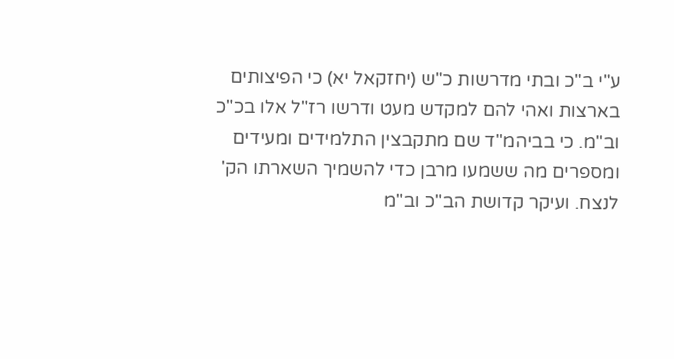ע"י ב"כ ובתי מדרשות כ"ש (יחזקאל יא) כי הפיצותים בארצות ואהי להם למקדש מעט ודרשו רז"ל אלו בכ"כ וב"מ. כי בביהמ"ד שם מתקבצין התלמידים ומעידים ומספרים מה ששמעו מרבן כדי להשמיך השארתו הק' לנצח. ועיקר קדושת הב"כ וב"מ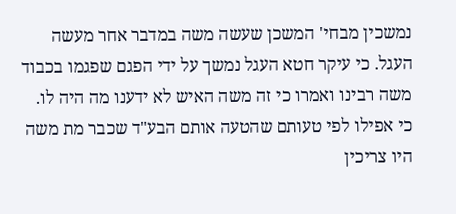נמשכין מבחי' המשכן שעשה משה במדבר אחר מעשה העגל. כי עיקר חטא העגל נמשך על ידי הפגם שפגמו בכבוד משה רבינו ואמרו כי זה משה האיש לא ידענו מה היה לו. כי אפילו לפי טעותם שהטעה אותם הבע"ד שכבר מת משה היו צריכין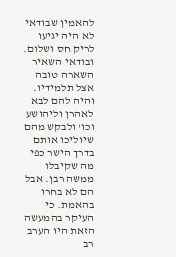להאמין שבודאי לא היה יגיעו לריק חס ושלום. ובודאי השאיר השארה טובה אצל תלמידיו. והיה להם לבא לאהרן וליהושע וכו' ולבקש מהם שיוליכו אותם בדרך הישר כפי מה שקיבלו ממשה רבן. אבל הם לא בחרו בהאמת. כי העיקר בהמעשה הזאת היו הערב רב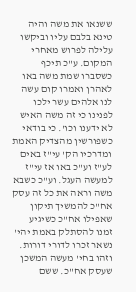ששנאו את משה והיה טינא בלבם עליו וביקשו עלילה לפרוש מאחרי המקום. ע"כ תיכף כשסברו שמת משה באו לאהרן ואמרו קום עשה לנו אלהים עשר ילכו לפנינו כי זה משה האיש לא ידענו וכו'. כי בודאי כשפורשין מהצדיק האמת ומדרכיו הק' עי"ז באים לע"ז וע"כ באו אז עי"ז למעשה העגל. וע"כ כשבא משה וראה את כל זה עסק אח"כ להמשיך תיקון שאפילו אח"כ כשיגיע זמנו להסתלק באמת יהי' נשאר זכרו לדורי דורות. וזהו בחי' מעשה המשכן שעסק אח"כ. ששם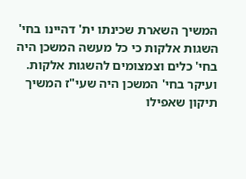המשיך השארת שכינתו ית' דהיינו בחי' השגות אלקות כי כל מעשה המשכן היה בחי' כלים וצמצומים להשגות אלקות. ועיקר בחי' המשכן היה שעי"ז המשיך תיקון שאפילו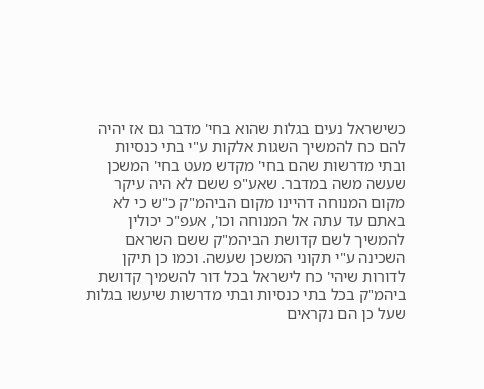כשישראל נעים בגלות שהוא בחי' מדבר גם אז יהיה להם כח להמשיך השגות אלקות ע"י בתי כנסיות ובתי מדרשות שהם בחי' מקדש מעט בחי' המשכן שעשה משה במדבר. שאע"פ ששם לא היה עיקר מקום המנוחה דהיינו מקום הביהמ"ק כ"ש כי לא באתם עד עתה אל המנוחה וכו', אעפ"כ יכולין להמשיך לשם קדושת הביהמ"ק ששם השראם השכינה ע"י תקוני המשכן שעשה. וכמו כן תיקן לדורות שיהי' כח לישראל בכל דור להשמיך קדושת ביהמ"ק בכל בתי כנסיות ובתי מדרשות שיעשו בגלות שעל כן הם נקראים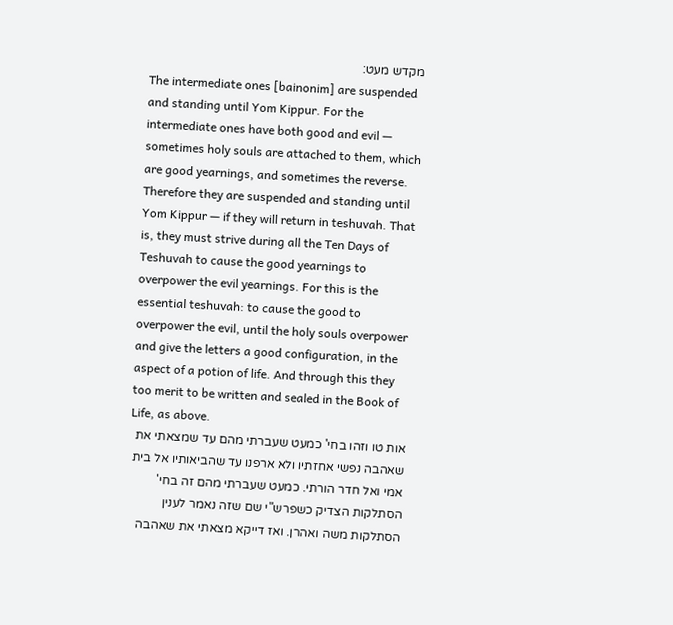מקדש מעט:
The intermediate ones [bainonim] are suspended and standing until Yom Kippur. For the intermediate ones have both good and evil — sometimes holy souls are attached to them, which are good yearnings, and sometimes the reverse. Therefore they are suspended and standing until Yom Kippur — if they will return in teshuvah. That is, they must strive during all the Ten Days of Teshuvah to cause the good yearnings to overpower the evil yearnings. For this is the essential teshuvah: to cause the good to overpower the evil, until the holy souls overpower and give the letters a good configuration, in the aspect of a potion of life. And through this they too merit to be written and sealed in the Book of Life, as above.
אות טו וזהו בחי' כמעט שעברתי מהם עד שמצאתי את שאהבה נפשי אחזתיו ולא ארפנו עד שהביאותיו אל בית אמי ואל חדר הורתי. כמעט שעברתי מהם זה בחי' הסתלקות הצדיק כשפרש"י שם שזה נאמר לענין הסתלקות משה ואהרן. ואז דייקא מצאתי את שאהבה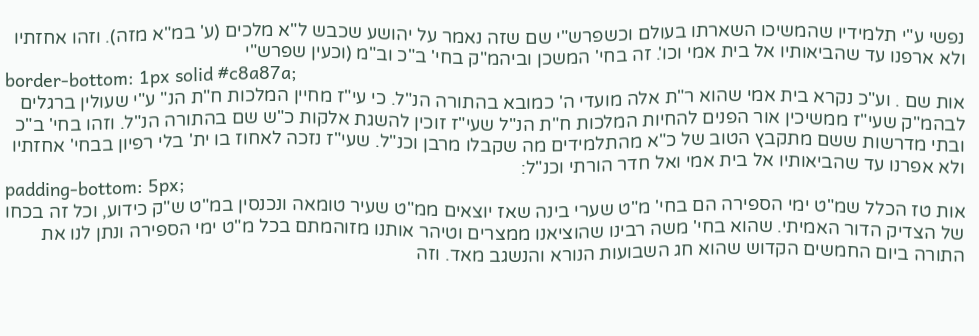נפשי ע"י תלמידיו שהמשיכו השארתו בעולם וכשפרש"י שם שזה נאמר על יהושע שכבש ל"א מלכים (ע' במ"א מזה). וזהו אחזתיו ולא ארפנו עד שהביאותיו אל בית אמי וכו'. זה בחי' המשכן וביהמ"ק בחי' ב"כ וב"מ (וכעין שפרש"י
border-bottom: 1px solid #c8a87a;
אות שם . וע"כ נקרא בית אמי שהוא ר"ת אלה מועדי ה' כמובא בהתורה הנ"ל. כי עי"ז מחיין המלכות ח"ת הנ" ע"י שעולין ברגלים לבהמ"ק שעי"ז ממשיכין אור הפנים להחיות המלכות ח"ת הנ"ל שעי"ז זוכין להשגת אלקות כ"ש שם בהתורה הנ"ל. וזהו בחי' ב"כ ובתי מדרשות ששם מתקבץ הטוב של כ"א מהתלמידים מה שקבלו מרבן וכנ"ל. שעי"ז נזכה לאחוז בו ית' בלי רפיון בבחי' אחזתיו ולא אפרנו עד שהביאותיו אל בית אמי ואל חדר הורתי וכנ"ל:
padding-bottom: 5px;
אות טז הכלל שמ"ט ימי הספירה הם בחי' מ"ט שערי בינה שאז יוצאים ממ"ט שעיר טומאה ונכנסין במ"ט ש"ק כידוע, וכל זה בכחו של הצדיק הדור האמיתי. שהוא בחי' משה רבינו שהוציאנו ממצרים וטיהר אותנו מזוהמתם בכל מ"ט ימי הספירה ונתן לנו את התורה ביום החמשים הקדוש שהוא חג השבועות הנורא והנשגב מאד. וזה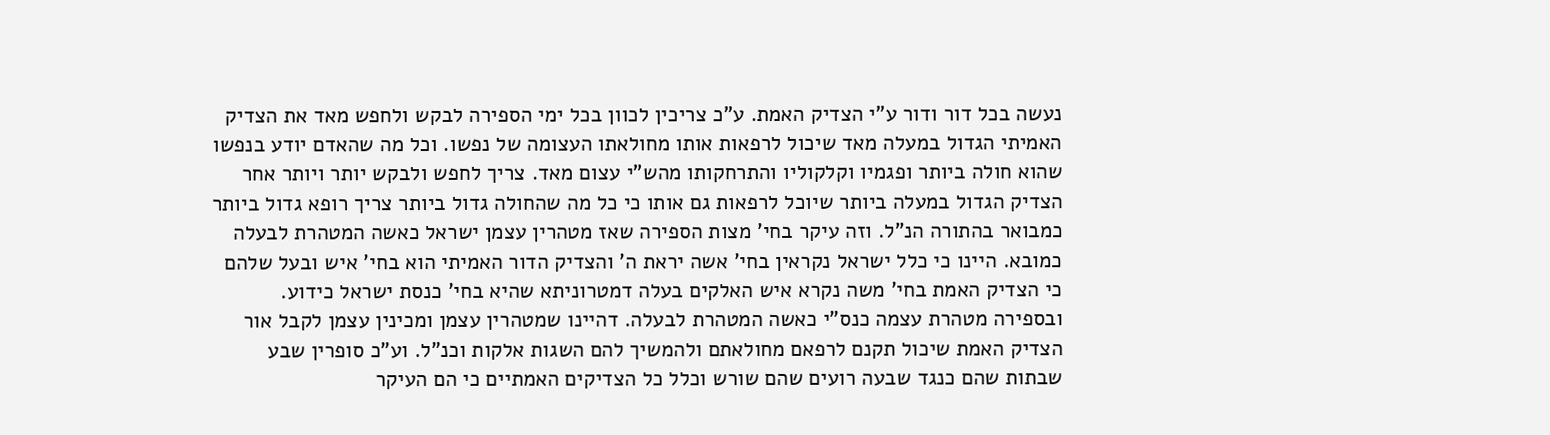נעשה בכל דור ודור ע"י הצדיק האמת. ע"כ צריכין לכוון בכל ימי הספירה לבקש ולחפש מאד את הצדיק האמיתי הגדול במעלה מאד שיכול לרפאות אותו מחולאתו העצומה של נפשו. וכל מה שהאדם יודע בנפשו שהוא חולה ביותר ופגמיו וקלקוליו והתרחקותו מהש"י עצום מאד. צריך לחפש ולבקש יותר ויותר אחר הצדיק הגדול במעלה ביותר שיוכל לרפאות גם אותו כי כל מה שהחולה גדול ביותר צריך רופא גדול ביותר כמבואר בהתורה הנ"ל. וזה עיקר בחי' מצות הספירה שאז מטהרין עצמן ישראל כאשה המטהרת לבעלה כמובא. היינו כי כלל ישראל נקראין בחי' אשה יראת ה' והצדיק הדור האמיתי הוא בחי' איש ובעל שלהם כי הצדיק האמת בחי' משה נקרא איש האלקים בעלה דמטרוניתא שהיא בחי' כנסת ישראל כידוע. ובספירה מטהרת עצמה כנס"י כאשה המטהרת לבעלה. דהיינו שמטהרין עצמן ומכינין עצמן לקבל אור הצדיק האמת שיכול תקנם לרפאם מחולאתם ולהמשיך להם השגות אלקות וכנ"ל. וע"כ סופרין שבע שבתות שהם כנגד שבעה רועים שהם שורש וכלל כל הצדיקים האמתיים כי הם העיקר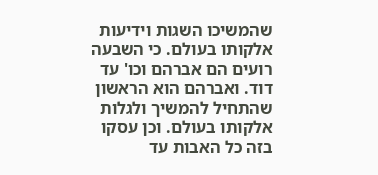שהמשיכו השגות וידיעות אלקותו בעולם. כי השבעה רועים הם אברהם וכו' עד דוד. ואברהם הוא הראשון שהתחיל להמשיך ולגלות אלקותו בעולם. וכן עסקו בזה כל האבות עד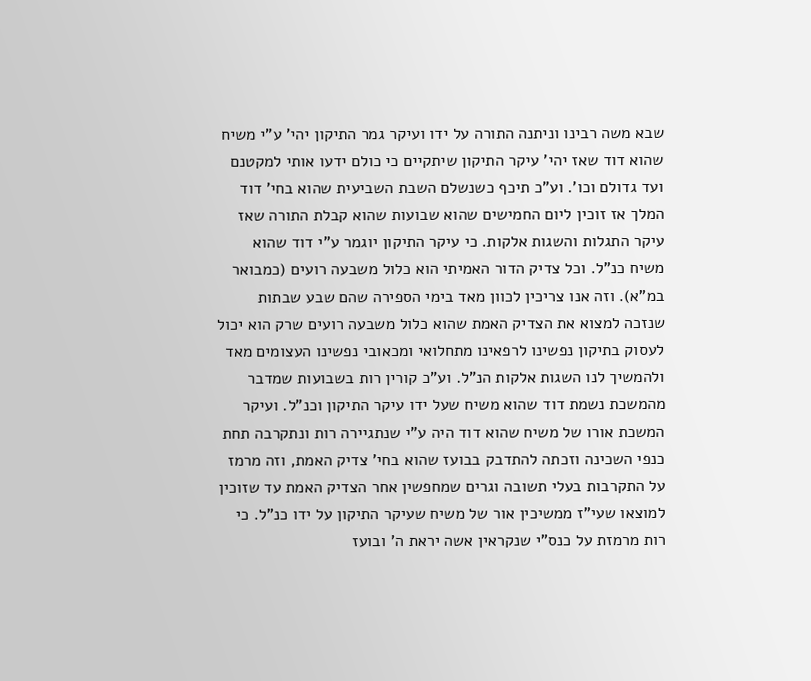שבא משה רבינו וניתנה התורה על ידו ועיקר גמר התיקון יהי' ע"י משיח שהוא דוד שאז יהי' עיקר התיקון שיתקיים כי כולם ידעו אותי למקטנם ועד גדולם וכו'. וע"כ תיכף כשנשלם השבת השביעית שהוא בחי' דוד המלך אז זוכין ליום החמישים שהוא שבועות שהוא קבלת התורה שאז עיקר התגלות והשגות אלקות. כי עיקר התיקון יוגמר ע"י דוד שהוא משיח כנ"ל. וכל צדיק הדור האמיתי הוא כלול משבעה רועים (כמבואר במ"א). וזה אנו צריכין לכוון מאד בימי הספירה שהם שבע שבתות שנזכה למצוא את הצדיק האמת שהוא כלול משבעה רועים שרק הוא יכול לעסוק בתיקון נפשינו לרפאינו מתחלואי ומכאובי נפשינו העצומים מאד ולהמשיך לנו השגות אלקות הנ"ל. וע"כ קורין רות בשבועות שמדבר מהמשכת נשמת דוד שהוא משיח שעל ידו עיקר התיקון וכנ"ל. ועיקר המשכת אורו של משיח שהוא דוד היה ע"י שנתגיירה רות ונתקרבה תחת כנפי השכינה וזכתה להתדבק בבועז שהוא בחי' צדיק האמת, וזה מרמז על התקרבות בעלי תשובה וגרים שמחפשין אחר הצדיק האמת עד שזוכין למוצאו שעי"ז ממשיכין אור של משיח שעיקר התיקון על ידו כנ"ל. כי רות מרמזת על כנס"י שנקראין אשה יראת ה' ובועז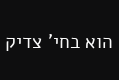הוא בחי' צדיק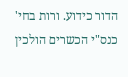הדור כידוע. ורות בחי' כנס"י הכשרים הולכין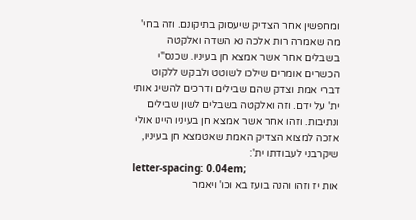ומחפשין אחר הצדיק שיעסוק בתיקונם. וזה בחי' מה שאמרה רות אלכה נא השדה ואלקטה בשבלים אחר אשר אמצא חן בעיניו. שכנס"י הכשרים אומרים שילכו לשוטט ולבקש ללקוט דברי אמת וצדק שהם שבילים ודרכים להשיג אותי ית' על ידם. וזה ואלקטה בשבלים לשון שבילים ונתיבות. וזהו אחר אשר אמצא חן בעיניו היינו אולי אזכה למצוא הצדיק האמת שאטמצא חן בעיניו, שיקרבני לעבודתו ית':
letter-spacing: 0.04em;
אות יז וזהו והנה בועז בא וכו' ויאמר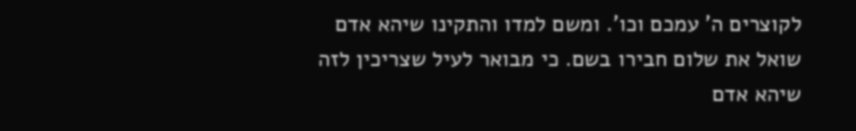לקוצרים ה' עמכם וכו'. ומשם למדו והתקינו שיהא אדם שואל את שלום חבירו בשם. כי מבואר לעיל שצריכין לזה שיהא אדם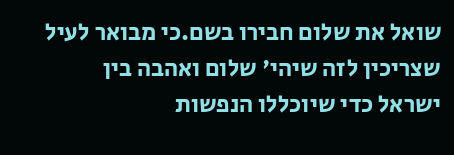שואל את שלום חבירו בשם.כי מבואר לעיל שצריכין לזה שיהי' שלום ואהבה בין ישראל כדי שיוכללו הנפשות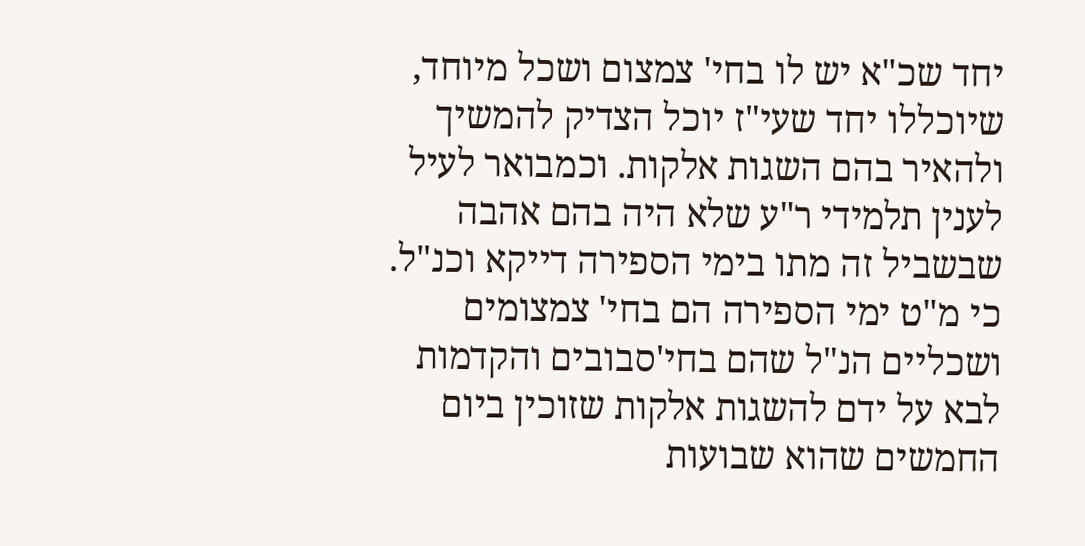יחד שכ"א יש לו בחי' צמצום ושכל מיוחד, שיוכללו יחד שעי"ז יוכל הצדיק להמשיך ולהאיר בהם השגות אלקות. וכמבואר לעיל לענין תלמידי ר"ע שלא היה בהם אהבה שבשביל זה מתו בימי הספירה דייקא וכנ"ל. כי מ"ט ימי הספירה הם בחי' צמצומים ושכליים הנ"ל שהם בחי'סבובים והקדמות לבא על ידם להשגות אלקות שזוכין ביום החמשים שהוא שבועות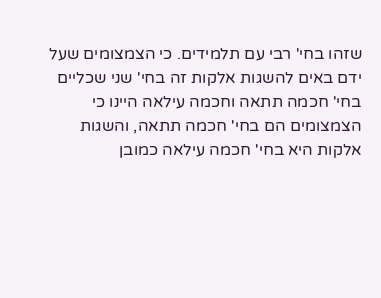שזהו בחי' רבי עם תלמידים. כי הצמצומים שעל ידם באים להשגות אלקות זה בחי' שני שכליים בחי' חכמה תתאה וחכמה עילאה היינו כי הצמצומים הם בחי' חכמה תתאה, והשגות אלקות היא בחי' חכמה עילאה כמובן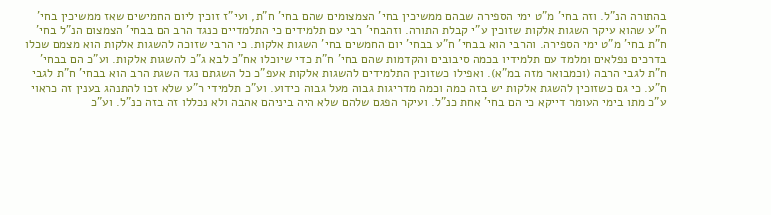בהתורה הנ"ל. וזה בחי' מ"ט ימי הספירה שבהם ממשיכין בחי' הצמצומים שהם בחי' ח"ת, ועי"ז זוכין ליום החמישים שאז ממשיכין בחי' ח"ע שהוא עיקר השגות אלקות שזוכין ע"י קבלת התורה. וזהבחי' רבי עם תלמידים כי התלמדיים כנגד הרב הם בבחי' הצמצום הנ"ל בחי' ח"ת בחי' מ"ט ימי הספירה. והרבי הוא בבחי' ח"ע בבחי' יום החמשים בחי' השגות אלקות. כי הרבי שזוכה להשגות אלקות הוא מצמם שכלו בדרכים נפלאים ומלמד עם תלמידיו בכמה סיבובים והקדמות שהם בחי' ח"ת כדי שיוכלו אח"כ לבא ג"כ להשגות אלקות. וע"כ הם בבחי' ח"ת לגבי הרבה (וכמבואר מזה במ"א). ואפילו כשזוכין התלמידים להשגות אלקות אעפ"כ כל השגתם נגד השגת הרב הוא בבחי' ח"ת לגבי ח"ע. כי גם כשזוכין להשגת אלקות יש בזה כמה וכמה מדריגות גבוה מעל גבוה כידוע. וע"כ תלמידי ר"ע שלא זכו להתנהג בענין זה כראוי ע"כ מתו בימי העומר דייקא כי הם בחי' אחת כנ"ל. ועיקר הפגם שלהם שלא היה ביניהם אהבה ולא נכללו זה בזה כנ"ל. וע"כ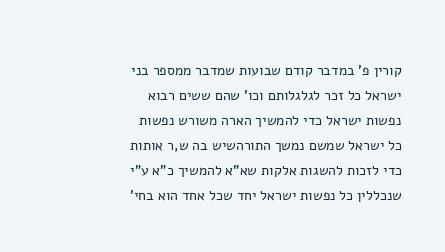קורין פ' במדבר קודם שבועות שמדבר ממספר בני ישראל כל זכר לגלגלותם וכו' שהם ששים רבוא נפשות ישראל כדי להמשיך הארה משורש נפשות כל ישראל שמשם נמשך התורהשיש בה ש,ר אותות כדי לזכות להשגות אלקות שא"א להמשיך כ"א ע"י שנכללין כל נפשות ישראל יחד שכל אחד הוא בחי'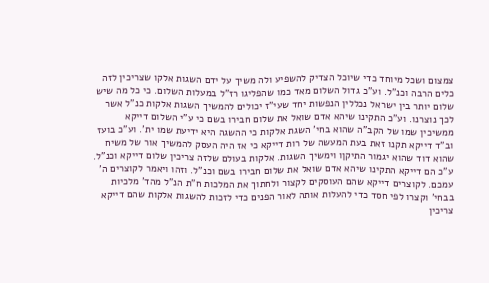צמצום ושכל מיוחד כדי שיוכל הצדיק להשפיע ולה משיך על ידם השגות אלקו שצריכין לזה כלים הרבה וכנ"ל. וע"כ גדול השלום מאד כמו שהפליגו רז"ל במעלות השלום. כי כל מה שיש שלום יותר בין ישראל נכללין הנפשות יחד שעי"ז יכולים להמשיך השגות אלקות כנ"ל אשר לכך נוצרנו. וע"כ התקינו שיהא אדם שואל את שלום חבירו בשם כי ע"י השלום דייקא ממשיכין שמו של הקב"ה שהוא בחי' השגת אלקות כי ההשגה היא ידיעת שמו ית'. וע"כ בועז וב"ד דייקא תקנו זאת בעת המעשה של רות דייקא כי אז היה העסק להמשיך אור של משיח שהוא דוד שהוא יגמור התיקןו וימשיך השגות. אלקות בעולם שלזה צריכין שלום דייקא וכנ"ל. ע"כ הם דייקא התקינו שיהא אדם שואל את שלום חבירו בשם וכנ"ל. וזהו ויאמר לקוצרים ה' עמכם. לקוצרים דייקא שהם העוסקים לקצור ולחתוך את המלכות ח"ת הנ"ל מהד' מלכיות בבחי' וקצרו לפי חסד כדי להעלות אותה לאור הפנים כדי לזכות להשגות אלקות שהם דייקא צריכין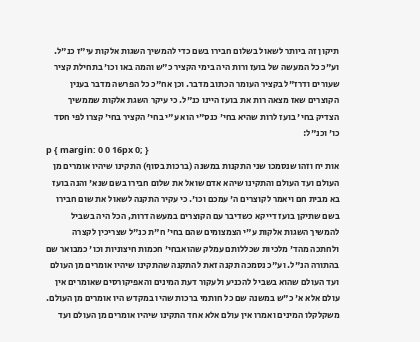תיקון זה ביותר לשאול בשלום חבירו בשם כדי להמשיך השגות אלקות עי"ז כנ"ל. וע"כ כל המעשה של בועז ורות היה בימי הקציר כ"ש והמה באו וכו' בתחילת קציר שעורים ודרז"ל בקציר העומר הכתוב מדבר. וכן אח"כ כל הפרשה מדבר בענין הקוצרים שאז מצאה רות את בועז היינו כנ"ל. כי עיקר השגת אלקות שממשיך הצדיק בחי' בועז לרות שהיא בחי' כנס"י הוא ע"י בחי' הקציר בחי' קצרו לפי חסד כו' וכנ"ל:
p { margin: 0 0 16px 0; }
אות יח וזהו שנסמכו שני התקנות במשנה (ברכות בסוף) התקינו שיהיו אומרים מן העולם ועד העולם והתקינו שיהא אדם שואל את שלום חבירו בשם שנא' והנה בועז בא מבית חם ויאמר לקוצרים ה' עמכם וכו'. כי עקיר התקנה לשאול את שום חבירו בשם שתיקן בועז דייקא כשדיבר עם הקוצרים במעשה דרות, הכל היה בשביל להמשיך השגות אלקות ע"י הצמצומים שהם בחי' ח"ת כנ"ל שצריכין לקצרה ולחתכה מהד' מלכיות שכללותם עמלק שהואבחי' חכמות חיצוניות וכו' כמבואר שם בהתורה הנ"ל. וע"כ נסמכה תקנה זאת להתקנה שהתקינו שיהיו אומרים מן העולם ועד העולם שהוא בשביל להכניע ולעקור דעת המינים והאפיקורסים שאומרים אין עולם אלא א' כ"ש במשנה שם כל חותמי ברכות שהיו במקדש היו אומרים מן העולם. משקלקלו המינים ואמרו אין עולם אלא אחד התקינו שיהיו אומרים מן העולם ועד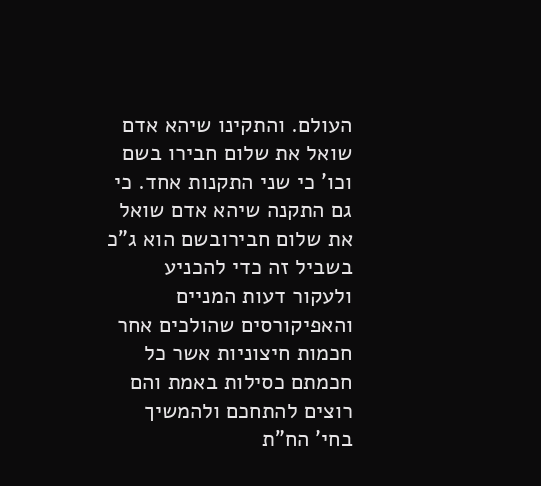העולם. והתקינו שיהא אדם שואל את שלום חבירו בשם וכו' כי שני התקנות אחד. כי גם התקנה שיהא אדם שואל את שלום חבירובשם הוא ג"כ בשביל זה כדי להכניע ולעקור דעות המניים והאפיקורסים שהולכים אחר חכמות חיצוניות אשר כל חכמתם כסילות באמת והם רוצים להתחכם ולהמשיך בחי' הח"ת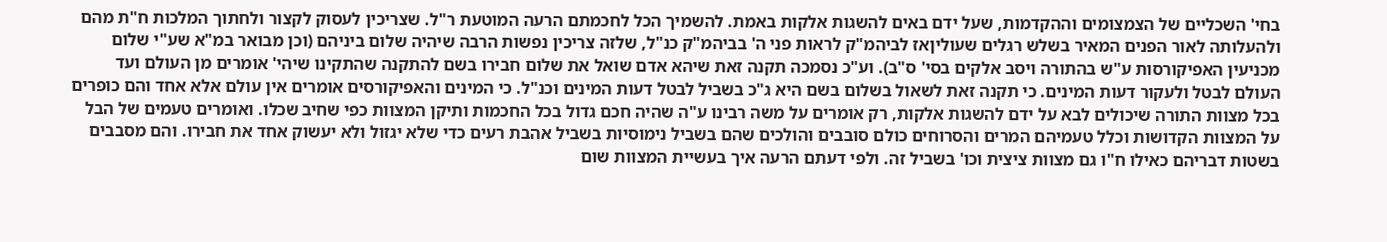בחי' השכליים של הצמצומים וההקדמות, שעל ידם באים להשגות אלקות באמת. להשמיך הכל לחכמתם הרעה המוטעת ר"ל. שצריכין לעסוק לקצור ולחתוך המלכות ח"ת מהם ולהעלותה לאור הפנים המאיר בשלש רגלים שעוליןאז לביהמ"ק לראות פני ה' בביהמ"ק כנ"ל, שלזה צריכין נפשות הרבה שיהיה שלום ביניהם (וכן מבואר במ"א שע"י שלום מכניעין האפיקורסות ע"ש בהתורה ויסב אלקים בסי' ס"ב). וע"כ נסמכה תקנה זאת שיהא אדם שואל את שלום חבירו בשם להתקנה שהתקינו שיהי' אומרים מן העולם ועד העולם לבטל ולעקור דעות המינים. כי תקנה זאת לשאול בשלום בשם היא ג"כ בשביל לבטל דעות המינים וכנ"ל. כי המינים והאפיקורסים אומרים אין עולם אלא אחד והם כופרים בכל מצוות התורה שיכולים לבא על ידם להשגות אלקות, רק אומרים על משה רבינו ע"ה שהיה חכם גדול בכל החכמות ותיקן המצוות כפי שחיב שכלו. ואומרים טעמים של הבל על המצוות הקדושות וכלל טעמיהם המרים והסרוחים כולם סובבים והולכים שהם בשביל נימוסיות בשביל אהבת רעים כדי שלא יגזול ולא יעשוק אחד את חבירו. והם מסבבים בשטות דבריהם כאילו ח"ו גם מצוות ציצית וכו' בשביל זה. ולפי דעתם הרעה איך בעשיית המצוות שום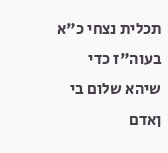תכלית נצחי כ"א בעוה"ז כדי שיהא שלום בי ןאדם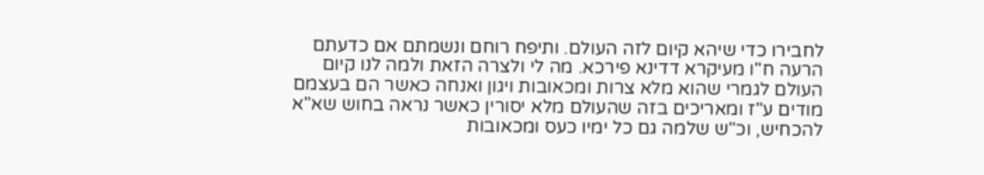לחבירו כדי שיהא קיום לזה העולם. ותיפח רוחם ונשמתם אם כדעתם הרעה ח"ו מעיקרא דדינא פירכא. מה לי ולצרה הזאת ולמה לנו קיום העולם לגמרי שהוא מלא צרות ומכאובות ויגון ואנחה כאשר הם בעצמם מודים ע"ז ומאריכים בזה שהעולם מלא יסורין כאשר נראה בחוש שא"א להכחיש, וכ"ש שלמה גם כל ימיו כעס ומכאובות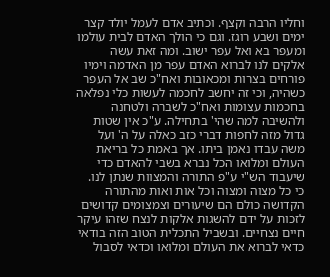וחליו הרבה וקצף. וכתיב אדם לעמל יולד קצר ימים ושבע רוגז. וגם כי הולך האדם לבית עולמו ומעפר בא ואל עפר ישוב. ומה זאת עשה אלקים לנו לברוא האדם עפר מן האדמה וימיו פורחים בצרות ומכאובות ואח"כ שב אל העפר כשהיה, וכי זה יחשב לחכמה לעשות כלי נפלאה בחכמות עצומות ואח"כ לשברה ולטחנה ולהשיבה למה שהי' בתחילה. ע"כ אין שטות גדול מזה לחפות דברי כזב כאלה על ה' ועל משה עבדו נאמן ביתו. אך באמת כל בריאת העולם ומלואו הכל נברא בשבי להאדם כדי שיעבוד הש"י ע"פ התורה והמצוות שנתן לנו. כי כל מצוה ומצוה וכל אות ואות מהתורה הקדושה כולם הם שיעורים וצמצומים קדושים לזכות על ידם להשגות אלקות לנצח שזהו עיקר חיים נצחיים. ובשביל התכלית הטוב הזה בודאי כדאי לברוא את העולם ומלואו וכדאי לסבול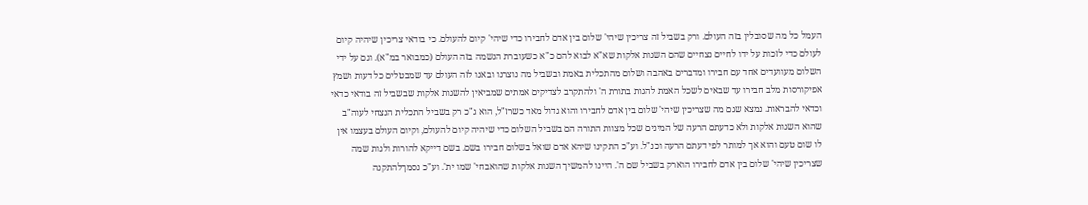העמל כל מה שסובלין בזה העולם. ורק בשביל זה צריכין שיהי' שלום בין אדם לחבירו כדי שיהי' קיום להעולם. כי בודאי צריכין שיהיה קיום לעולם כדי לזכות על ידו לחיים נצחיים שהם השגות אלקות שא"א לבוא להם כ"א כשעוברת הנשמה בזה העולם (כמבואר במ"א). וגם על ידי השלום מעוועדים אחד עם חבירו ומדברים באהבה ושלום מהתכלית באמת ובשביל מה נוצרנו ובאנו לזה העולם עד שמבטלים כל דעות ושמץ אפיקורסות מלב חבירו עד שבאים לשכל האמת להגות בתורת ה' ולהתקרב לצדיקים אמתים שמביאין להשגות אלקות שבשביל זה בודאי כדאי וכדאי להבראות. נמצא שגם מה שצריכין שיהי' שלום בין אדם לחבירו והוא גדול מאד כשרז"ל, הוא ג"כ רק בשביל התכלית הנצחי לעוה"ב שהוא השגות אלקות ולא כדעתם הרעה של המינים שכל מצוות התורה הם בשביל השלום כדי שיהיה קיום להעולם, וקיום העולם בעצמו אין לו שום טעם והוא אך למותר לפי דעתם הרעה וכנ"ל. וע"כ התקינו שיהא אדם שואל בשלום חבירו בשם. בשם דייקא להורות ולגות שמה שצריכין שיהי' שלום בין אדם לחבירו הוארק בשביל שם ה'. היינו להמשיך השגות אלקות שהואבחי' שמו ית'. וע"כ נסמךלהתקנה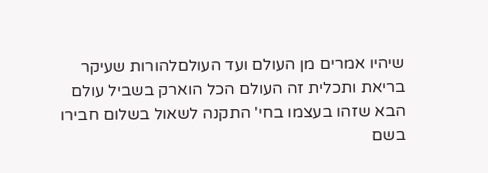שיהיו אמרים מן העולם ועד העולםלהורות שעיקר בריאת ותכלית זה העולם הכל הוארק בשביל עולם הבא שזהו בעצמו בחי' התקנה לשאול בשלום חבירו בשם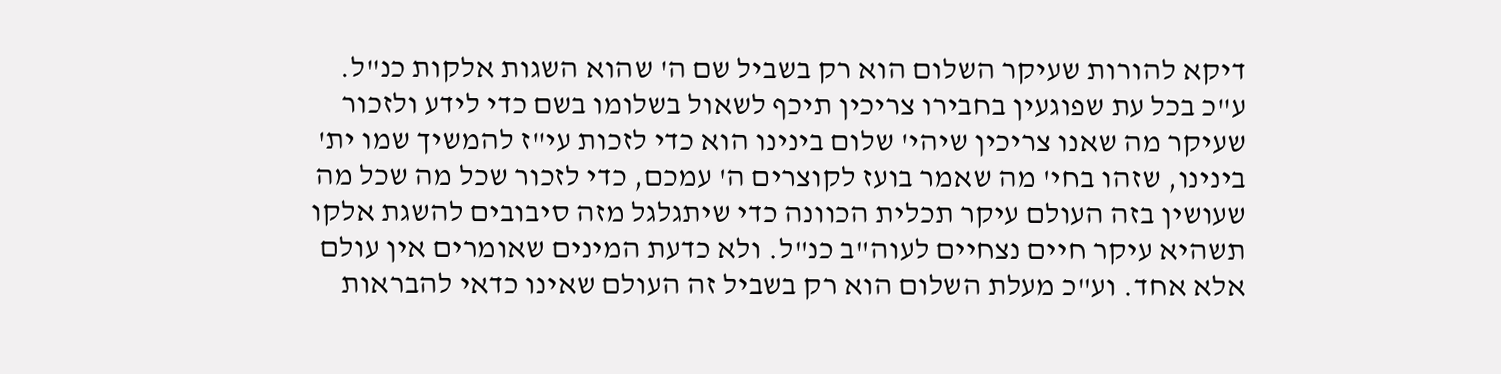דיקא להורות שעיקר השלום הוא רק בשביל שם ה' שהוא השגות אלקות כנ"ל. ע"כ בכל עת שפוגעין בחבירו צריכין תיכף לשאול בשלומו בשם כדי לידע ולזכור שעיקר מה שאנו צריכין שיהי' שלום בינינו הוא כדי לזכות עי"ז להמשיך שמו ית' בינינו, שזהו בחי' מה שאמר בועז לקוצרים ה' עמכם, כדי לזכור שכל מה שכל מה שעושין בזה העולם עיקר תכלית הכוונה כדי שיתגלגל מזה סיבובים להשגת אלקו תשהיא עיקר חיים נצחיים לעוה"ב כנ"ל. ולא כדעת המינים שאומרים אין עולם אלא אחד. וע"כ מעלת השלום הוא רק בשביל זה העולם שאינו כדאי להבראות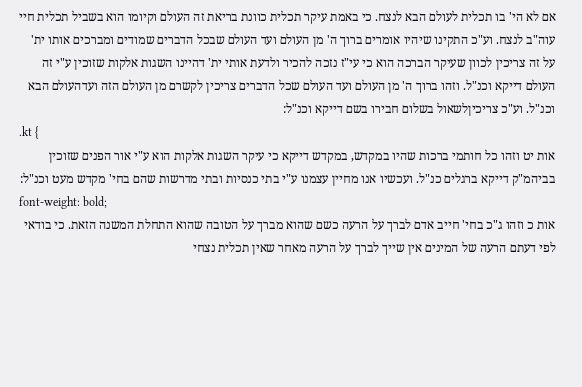אם לא הי' בו תכלית לעולם הבא לנצח. כי באמת עיקר תכלית כוונת בריאת זה העולם וקיומו הוא בשביל תכלית חיי עוה"ב לנצח. וע"כ התקינו שיהיו אומרים ברוך ה' מן העולם ועד העולם שבכל הדברים שמודים ומברכים אותו ית' על זה צריכין לכוון שעיקר הברכה הוא כי עי"ז נזכה להכיר ולדעת אותי ית' דהיינו השגות אלקות שזוכין ע"י זה העולם דייקא וכנ"ל. וזהו ברוך ה' מן העולם ועד העולם שכל הדברים צריכין לקשרם מן העולם הזה ועדהעולם הבא וכנ"ל. וע"כ צריכיןלשאול בשלום חבירו בשם דייקא וכנ"ל:
.kt {
אות יט וזהו כל חותמי ברכות שהיו במקדש, במקדש דייקא כי עיקר השגות אלקות הוא ע"י אור הפנים שזוכין בביהמ"ק דייקא ברגלים כנ"ל. ועכשיו אנו מחיין עצמנו ע"י בתי כנסיות ובתי מדרשות שהם בחי' מקדש מעט וכנ"ל:
font-weight: bold;
אות כ וזהו ג"כ בחי' חייב אדם לברך על הרעה כשם שהוא מברך על הטובה שהוא התחלת המשנה הזאת. כי בודאי לפי דעתם הרעה של המינים אין שייך לברך על הרעה מאחר שאין תכלית נצחי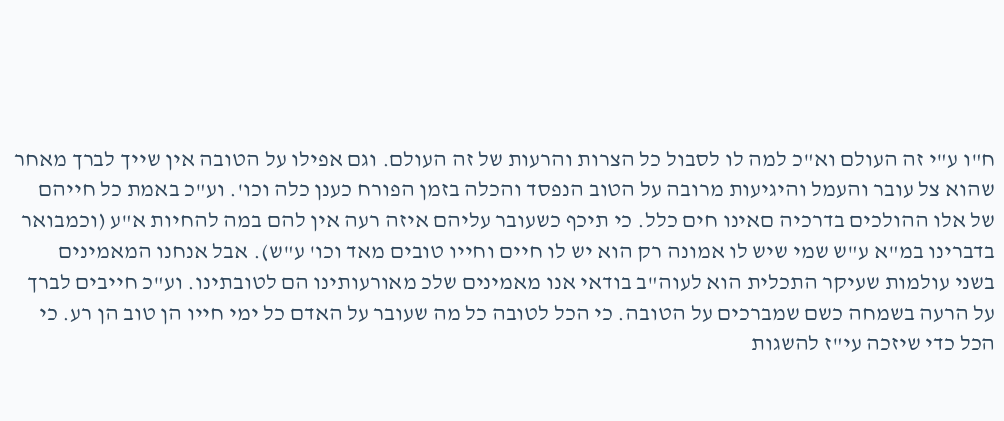ח"ו ע"י זה העולם וא"כ למה לו לסבול כל הצרות והרעות של זה העולם. וגם אפילו על הטובה אין שייך לברך מאחר שהוא צל עובר והעמל והיגיעות מרובה על הטוב הנפסד והכלה בזמן הפורח כענן כלה וכו'. וע"כ באמת כל חייהם של אלו ההולכים בדרכיה םאינו חים כלל. כי תיכף כשעובר עליהם איזה רעה אין להם במה להחיות א"ע (וכמבואר בדברינו במ"א ע"ש שמי שיש לו אמונה רק הוא יש לו חיים וחייו טובים מאד וכו' ע"ש). אבל אנחנו המאמינים בשני עולמות שעיקר התכלית הוא לעוה"ב בודאי אנו מאמינים שלכ מאורעותינו הם לטובתינו. וע"כ חייבים לברך על הרעה בשמחה כשם שמברכים על הטובה. כי הכל לטובה כל מה שעובר על האדם כל ימי חייו הן טוב הן רע. כי הכל כדי שיזכה עי"ז להשגות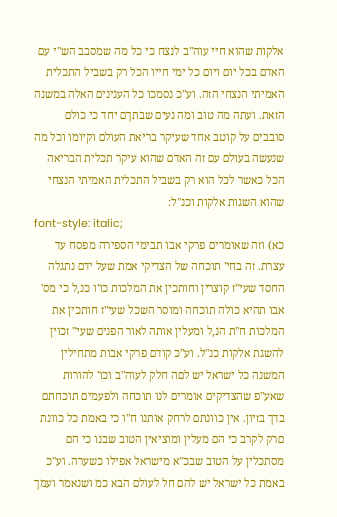אלקות שהוא חיי עוה"ב לנצח כי כל מה שמסבב הש"י עם האדם בכל יום ויום כל ימי חייו הכל רק בשביל התכלית האמיתי הנצחי הזה. וע"כ נסמכו כל הענינים האלה במשנה הזאת. ועתה מה טוב ומה נעים שבתךם יחד כי כולם סובבים על קוטב אחד שעיקר בריאת העולם וקיומו וכל מה שנעשה בעולם עם זה האדם שהוא עיקר תכלית הבריאה הכל כאשר לכל הוא רק בשביל התכלית האמיתי הנצחי שהוא השגות אלקות וכנ"ל:
font-style: italic;
כא) וזה שאומרים פרקי אבו תבימי הספירה מפסח עד עצרת. זה בחי' תוכחה של הצדיקי אמת שעל ידם נתגלה החסד שעי"ז קוצרין וחותכין את המלכות כו'ו כנ,ל כי מס' אבו תהיא כולה תוכחה ומוסר השכל שעי"ז חותכין את המלכות ח"ת הנ,ל ומעלין אותה לאור הפנים שעי" זכוין להשגת אלקות כנ"ל. וע"כ קודם פרקי אבות מתחילין המשנה כל ישראל יש לםה חלק לעוה"ב וכו' להורות שאע"פ שהצדיקים אומרים לנו תוכחה ולפעמים תוכחתם בדך בזיון. אין כוונתם לרחק אותנו ח"ו כי באמת כל כוונת םרק לקרב כי הם מעלין ומוציאין הטוב שבנו כי הם מסתכלין על הטוב שבכ"א מישראל אפילו כשערה. וע"כ באמת כל ישראל יש להם חל לעולם הבא כמ ושנאמר ועמך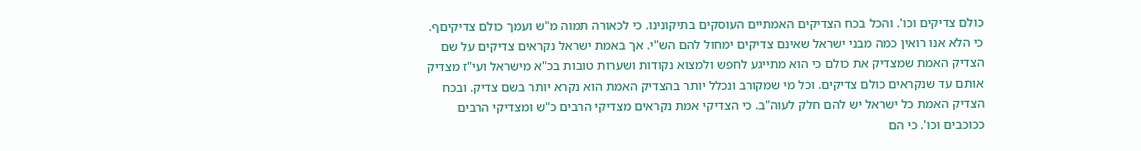כולם צדיקים וכו'. והכל בכח הצדיקים האמתיים העוסקים בתיקונינו. כי לכאורה תמוה מ"ש ועמך כולם צדיקיםף. כי הלא אנו רואין כמה מבני ישראל שאינם צדיקים ימחול להם הש"י. אך באמת ישראל נקראים צדיקים על שם הצדיק האמת שמצדיק את כולם כי הוא מתייגע לחפש ולמצוא נקודות ושערות טובות בכ"א מישראל ועי"ז מצדיק אותם עד שנקראים כולם צדיקים. וכל מי שמקורב ונכלל יותר בהצדיק האמת הוא נקרא יותר בשם צדיק. ובכח הצדיק האמת כל ישראל יש להם חלק לעוה"ב. כי הצדיקי אמת נקראים מצדיקי הרבים כ"ש ומצדיקי הרבים ככוכבים וכו'. כי הם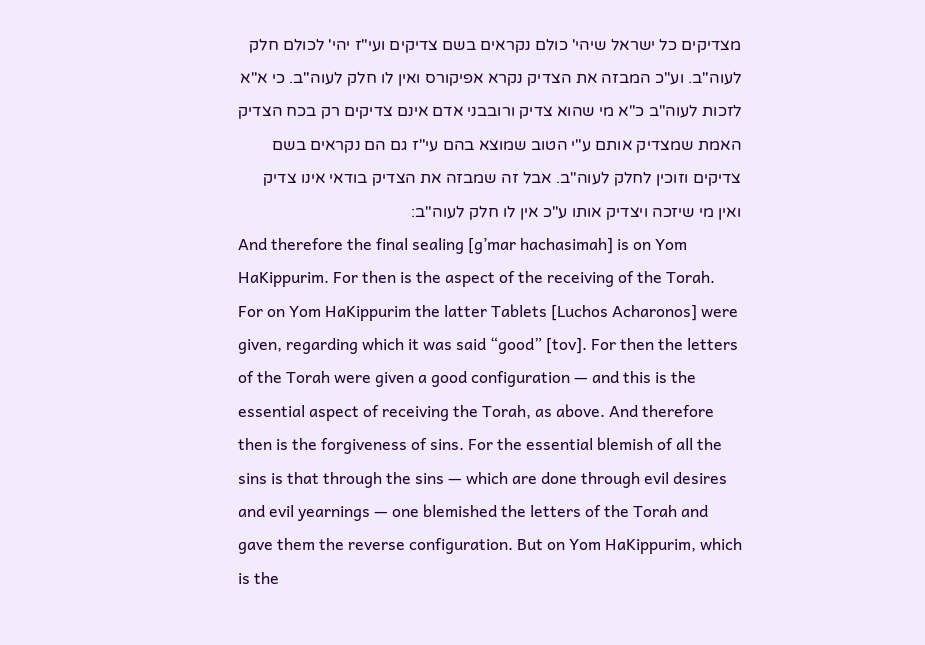מצדיקים כל ישראל שיהי' כולם נקראים בשם צדיקים ועי"ז יהי' לכולם חלק לעוה"ב. וע"כ המבזה את הצדיק נקרא אפיקורס ואין לו חלק לעוה"ב. כי א"א לזכות לעוה"ב כ"א מי שהוא צדיק ורובבני אדם אינם צדיקים רק בכח הצדיק האמת שמצדיק אותם ע"י הטוב שמוצא בהם עי"ז גם הם נקראים בשם צדיקים וזוכין לחלק לעוה"ב. אבל זה שמבזה את הצדיק בודאי אינו צדיק ואין מי שיזכה ויצדיק אותו ע"כ אין לו חלק לעוה"ב:
And therefore the final sealing [g’mar hachasimah] is on Yom HaKippurim. For then is the aspect of the receiving of the Torah. For on Yom HaKippurim the latter Tablets [Luchos Acharonos] were given, regarding which it was said “good” [tov]. For then the letters of the Torah were given a good configuration — and this is the essential aspect of receiving the Torah, as above. And therefore then is the forgiveness of sins. For the essential blemish of all the sins is that through the sins — which are done through evil desires and evil yearnings — one blemished the letters of the Torah and gave them the reverse configuration. But on Yom HaKippurim, which is the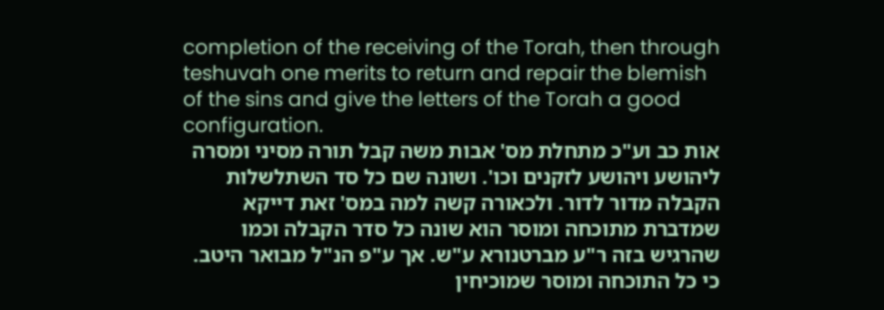completion of the receiving of the Torah, then through teshuvah one merits to return and repair the blemish of the sins and give the letters of the Torah a good configuration.
אות כב וע"כ מתחלת מס' אבות משה קבל תורה מסיני ומסרה ליהושע ויהושע לזקנים וכו'. ושונה שם כל סד השתלשלות הקבלה מדור לדור. ולכאורה קשה למה במס' זאת דייקא שמדברת מתוכחה ומוסר הוא שונה כל סדר הקבלה וכמו שהרגיש בזה ר"ע מברטנורא ע"ש. אך ע"פ הנ"ל מבואר היטב. כי כל התוכחה ומוסר שמוכיחין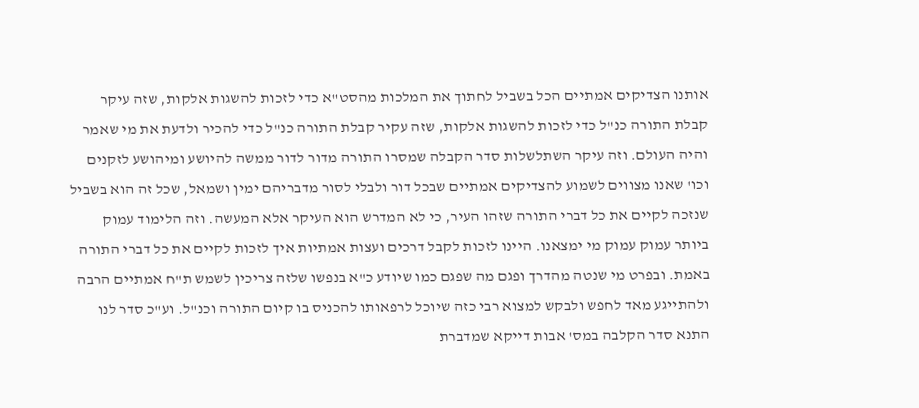אותנו הצדיקים אמתיים הכל בשביל לחתוך את המלכות מהסט"א כדי לזכות להשגות אלקות, שזה עיקר קבלת התורה כנ"ל כדי לזכות להשגות אלקות, שזה עקיר קבלת התורה כנ"ל כדי להכיר ולדעת את מי שאמר והיה העולם. וזה עיקר השתלשלות סדר הקבלה שמסרו התורה מדור לדור ממשה להיושע ומיהושע לזקנים וכו' שאנו מצווים לשמוע להצדיקים אמתיים שבכל דור ולבלי לסור מדבריהם ימין ושמאל, שכל זה הוא בשביל שנזכה לקיים את כל דברי התורה שזהו העיר, כי לא המדרש הוא העיקר אלא המעשה. וזה הלימוד עמוק ביותר עמוק עמוק מי ימצאנו. היינו לזכות לקבל דרכים ועצות אמתיות איך לזכות לקיים את כל דברי התורה באמת. ובפרט מי שנטה מהדרך ופגם מה שפגם כמו שיודע כ"א בנפשו שלזה צריכין לשמש ת"ח אמתיים הרבה ולהתייגע מאד לחפש ולבקש למצוא רבי כזה שיוכל לרפאותו להכניס בו קיום התורה וכנ"ל. וע"כ סדר לנו התנא סדר הקלבה במס' אבות דייקא שמדברת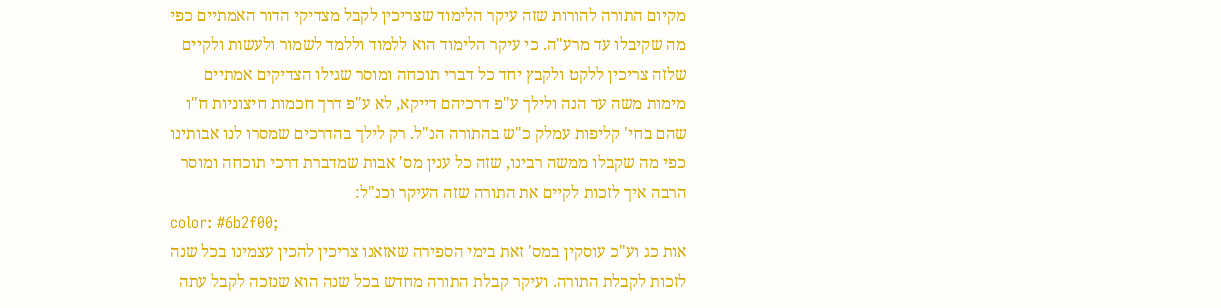מקיום התורה להורות שזה עיקר הלימוד שצריכין לקבל מצדיקי הדור האמתיים כפי מה שקיבלו עד מרע"ה. כי עיקר הלימוד הוא ללמוד וללמד לשמור ולעשות ולקיים שלזה צריכין ללקט ולקבץ יחד כל דברי תוכחה ומוסר שגילו הצדיקים אמתיים מימות משה עד הנה ולילך ע"פ דרכיהם דייקא, לא ע"פ דרך חכמות חיצוניות ח"ו שהם בחי' קליפות עמלק כ"ש בהתורה הנ"ל. רק לילך בהדרכים שמסרו לנו אבותינו כפי מה שקבלו ממשה רבינו, שזה כל ענין מס' אבות שמדברת דרכי תוכחה ומוסר הרבה איך לזכות לקיים את התורה שזה העיקר וכנ"ל:
color: #6b2f00;
אות כג וע"כ עוסקין במס' זאת בימי הספירה שאזאנו צריכין להכין עצמינו בכל שנה לזכות לקבלת התורה. ועיקר קבלת התורה מחדש בכל שנה הוא שנזכה לקבל עתה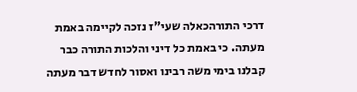דרכי התורהכאלה שעי"ז נזכה לקיימה באמת מעתה. כי באמת כל דיני והלכות התורה כבר קבלנו בימי משה רבינו ואסור לחדש דבר מעתה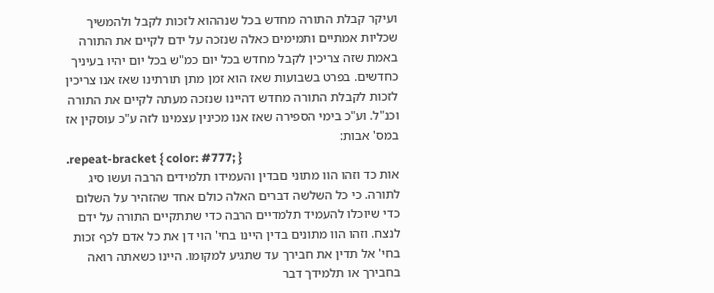ועיקר קבלת התורה מחדש בכל שנההוא לזכות לקבל ולהמשיך שכליות אמתיים ותמימים כאלה שנזכה על ידם לקיים את התורה באמת שזה צריכין לקבל מחדש בכל יום כמ"ש בכל יום יהיו בעיניך כחדשים. בפרט בשבועות שאז הוא זמן מתן תורתינו שאז אנו צריכין לזכות לקבלת התורה מחדש דהיינו שנזכה מעתה לקיים את התורה וכנ"ל. וע"כ בימי הספירה שאז אנו מכינין עצמינו לזה ע"כ עוסקין אז במס' אבות:
.repeat-bracket { color: #777; }
אות כד וזהו הוו מתוני םבדין והעמידו תלמידים הרבה ועשו סיג לתורה. כי כל השלשה דברים האלה כולם אחד שהזהיר על השלום כדי שיוכלו להעמיד תלמדיים הרבה כדי שתתקיים התורה על ידם לנצח. וזהו הוו מתונים בדין היינו בחי' הוי דן את כל אדם לכף זכות בחי' אל תדין את חבירך עד שתגיע למקומו. היינו כשאתה רואה בחבירך או תלמידך דבר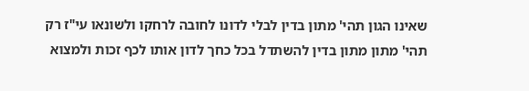שאינו הגון תהי' מתון בדין לבלי לדונו לחובה לרחקו ולשונאו עי"ז רק תהי' מתון מתון בדין להשתדל בכל כחך לדון אותו לכף זכות ולמצוא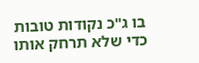בו ג"כ נקודות טובות כדי שלא תרחק אותו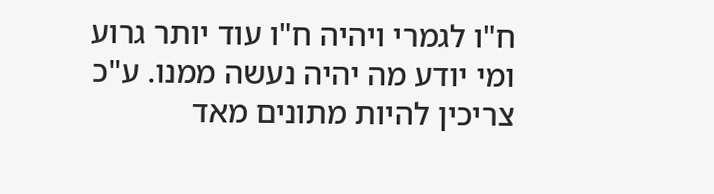ח"ו לגמרי ויהיה ח"ו עוד יותר גרוע ומי יודע מה יהיה נעשה ממנו. ע"כ צריכין להיות מתונים מאד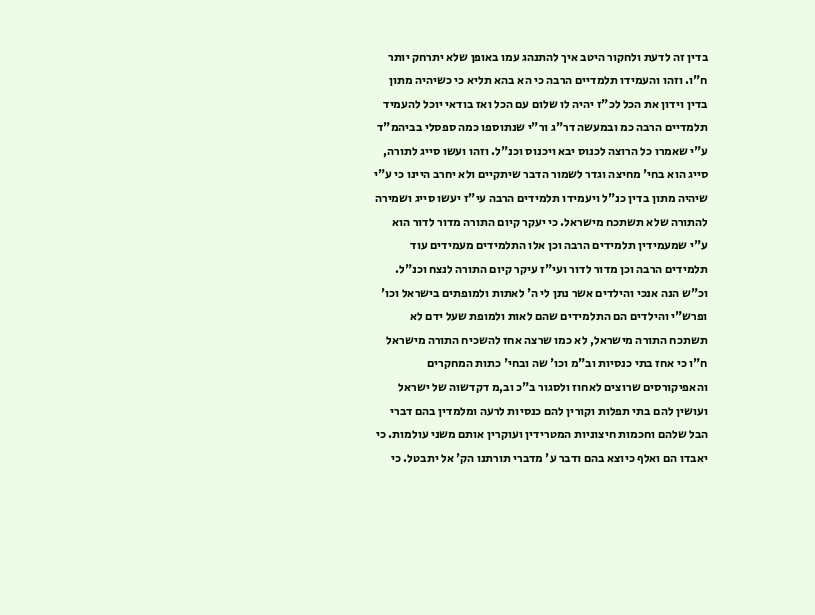בדין זה לדעת ולחקור היטב איך להתנהג עמו באופן שלא יתרחק יותר ח"ו. וזהו והעמידו תלמדיים הרבה כי הא בהא תליא כי כשיהיה מתון בדין וידון את הכל לכ"ז יהיה לו שלום עם הכל ואז בודאי יוכל להעמיד תלמדיים הרבה כמ ובמעשה דר"ג ור"י שנתוספו כמה ספסלי בביהמ"ד ע"י שאמרו כל הרוצה לכנוס יבא ויכנוס וכנ"ל. וזהו ועשו סייג לתורה, סייג הוא בחי' מחיצה וגדר לשמור הדבר שיתקיים ולא יחרב היינו כי ע"י שיהיה מתון בדין כנ"ל ויעמידו תלמידים הרבה עי"ז יעשו סייג ושמירה להתורה שלא תשתכח מישראל. כי יעקר קיום התורה מדור לדור הוא ע"י שמעמידין תלמידים הרבה וכן אלו התלמידים מעמידים עוד תלמידים הרבה וכן מדור לדור ועי"ז עיקר קיום התורה לנצח וכנ"ל. וכ"ש הנה אנכי והילדים אשר נתן לי ה' לאתות ולמופתים בישראל וכו' ופרש"י והילדים הם התלמידים שהם לאות ולמופת שעל ידם לא תשתכח התורה מישראל, לא כמו שרצה אחז להשכיח התורה מישראל ח"ו כי אחז בתי כנסיות וב"מ וכו' שה ובחי' כתות המחקרים והאפיקורסים שרוצים לאחוז ולסגור ב"כ וב,מ דקדשוה של ישראל ועושין להם בתי תפלות וקורין להם כנסיות לרעה ומלמדין בהם דברי הבל שלהם וחכמות חיצוניות המטרידין ועוקרין אותם משני עולמות. כי יאבדו הם ואלף כיוצא בהם ודבר ע' מדברי תורתנו הק' אל יתבטל. כי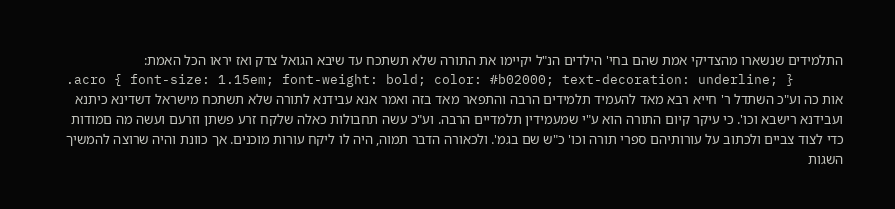התלמידים שנשארו מהצדיקי אמת שהם בחי' הילדים הנ"ל יקיימו את התורה שלא תשתכח עד שיבא הגואל צדק ואז יראו הכל האמת:
.acro { font-size: 1.15em; font-weight: bold; color: #b02000; text-decoration: underline; }
אות כה וע"כ השתדל ר' חייא רבא מאד להעמיד תלמידים הרבה והתפאר מאד בזה ואמר אנא עבידנא לתורה שלא תשתכח מישראל דשדינא כיתנא ועבידנא רישבא וכו'. כי עיקר קיום התורה הוא ע"י שמעמידין תלמדיים הרבה. וע"כ עשה תחבולות כאלה שלקח זרע פשתן וזרעם ועשה מה םמודות כדי לצוד צביים ולכתוב על עורותיהם ספרי תורה וכו' כ"ש שם בגמ'. ולכאורה הדבר תמוה, היה לו ליקח עורות מוכנים. אך כוונת והיה שרוצה להמשיך השגות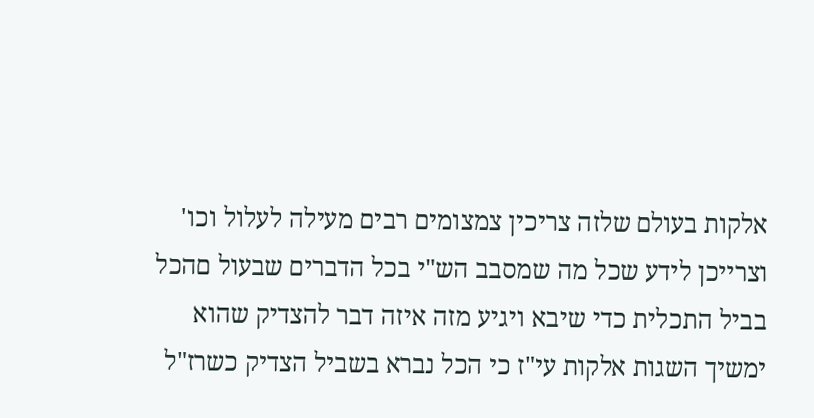אלקות בעולם שלזה צריכין צמצומים רבים מעילה לעלול וכו' וצרייכן לידע שכל מה שמסבב הש"י בכל הדברים שבעול םהכל בביל התכלית כדי שיבא ויגיע מזה איזה דבר להצדיק שהוא ימשיך השגות אלקות עי"ז כי הכל נברא בשביל הצדיק כשרז"ל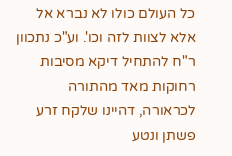כל העולם כולו לא נברא אל אלא לצוות לזה וכו'. וע"כ נתכוון ר"ח להתחיל דיקא מסיבות רחוקות מאד מהתורה לכראורה, דהיינו שלקח זרע פשתן ונטע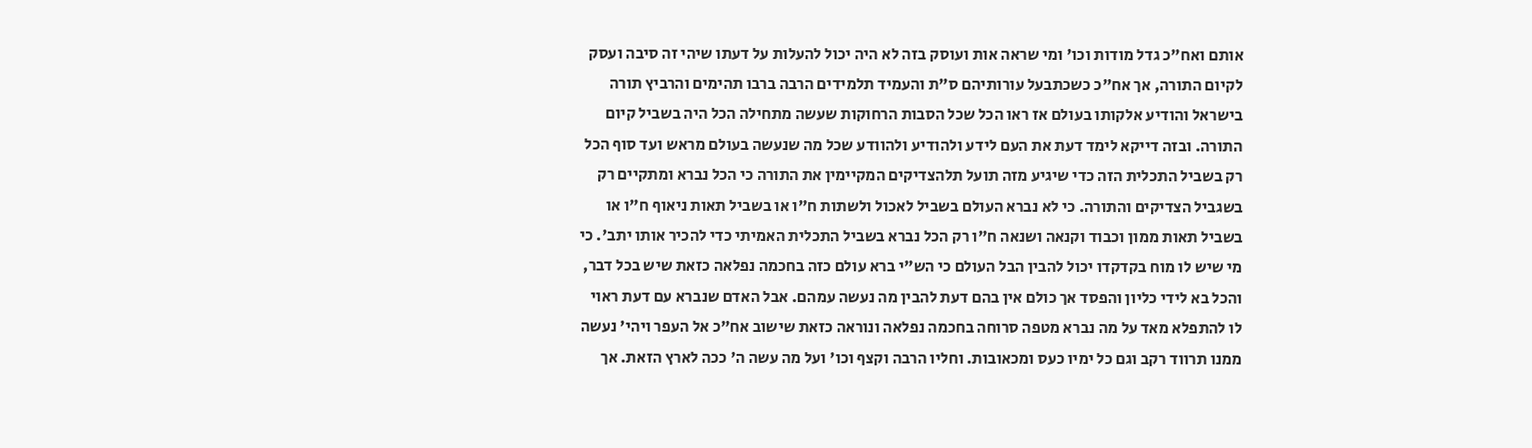אותם ואח"כ גדל מודות וכו' ומי שראה אות ועוסק בזה לא היה יכול להעלות על דעתו שיהי זה סיבה ועסק לקיום התורה, אך אח"כ כשכתבעל עורותיהם ס"ת והעמיד תלמידים הרבה ברבו תהימים והרביץ תורה בישראל והודיע אלקותו בעולם אז ראו הכל שכל הסבות הרחוקות שעשה מתחילה הכל היה בשביל קיום התורה. ובזה דייקא לימד דעת את העם לידע ולהודיע ולהוודע שכל מה שנעשה בעולם מראש ועד סוף הכל רק בשביל התכלית הזה כדי שיגיע מזה תועל תלהצדיקים המקיימין את התורה כי הכל נברא ומתקיים רק בשגביל הצדיקים והתורה. כי לא נברא העולם בשביל לאכול ולשתות ח"ו או בשביל תאות ניאוף ח"ו או בשביל תאות ממון וכבוד וקנאה ושנאה ח"ו רק הכל נברא בשביל התכלית האמיתי כדי להכיר אותו יתב'. כי מי שיש לו מוח בקדקדו יכול להבין הבל העולם כי הש"י ברא עולם כזה בחכמה נפלאה כזאת שיש בכל דבר, והכל בא לידי כליון והפסד אך כולם אין בהם דעת להבין מה נעשה עמהם. אבל האדם שנברא עם דעת ראוי לו להתפלא מאד על מה נברא מטפה סרוחה בחכמה נפלאה ונוראה כזאת שישוב אח"כ אל העפר ויהי' נעשה ממנו תרווד רקב וגם כל ימיו כעס ומכאובות. וחליו הרבה וקצף וכו' ועל מה עשה ה' ככה לארץ הזאת. אך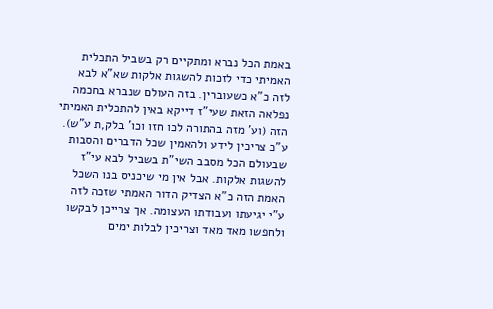באמת הכל נברא ומתקיים רק בשביל התכלית האמיתי כדי לזכות להשגות אלקות שא"א לבא לזה כ"א כשעוברין. בזה העולם שנברא בחכמה נפלאה הזאת שעי"ז דייקא באין להתכלית האמיתי הזה (וע' מזה בהתורה לכו חזו וכו' בלק,ת ע"ש). ע"כ צריכין לידע ולהאמין שכל הדברים והסבות שבעולם הכל מסבב השי"ת בשביל לבא עי"ז להשגות אלקות. אבל אין מי שיכניס בנו השכל האמת הזה כ"א הצדיק הדור האמתי שזכה לזה ע"י יגיעתו ועבודתו העצומה. אך צרייכן לבקשו ולחפשו מאד מאד וצריכין לבלות ימים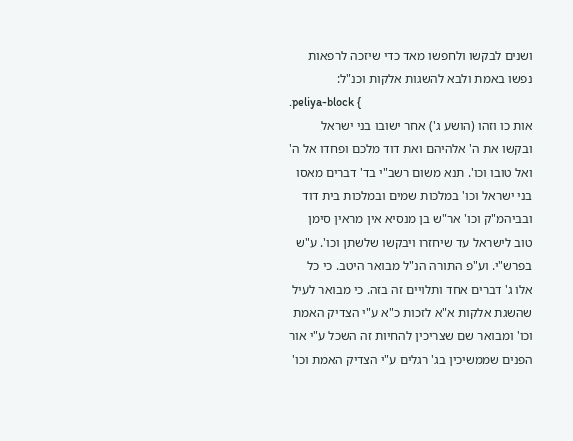ושנים לבקשו ולחפשו מאד כדי שיזכה לרפאות נפשו באמת ולבא להשגות אלקות וכנ"ל:
.peliya-block {
אות כו וזהו (הושע ג') אחר ישובו בני ישראל ובקשו את ה' אלהיהם ואת דוד מלכם ופחדו אל ה' ואל טובו וכו'. תנא משום רשב"י בד' דברים מאסו בני ישראל וכו' במלכות שמים ובמלכות בית דוד ובביהמ"ק וכו' אר"ש בן מנסיא אין מראין סימן טוב לישראל עד שיחזרו ויבקשו שלשתן וכו'. ע"ש בפרש"י. וע"פ התורה הנ"ל מבואר היטב. כי כל אלו ג' דברים אחד ותלויים זה בזה. כי מבואר לעיל שהשגת אלקות א"א לזכות כ"א ע"י הצדיק האמת וכו' ומבואר שם שצריכין להחיות זה השכל ע"י אור הפנים שממשיכין בג' רגלים ע"י הצדיק האמת וכו'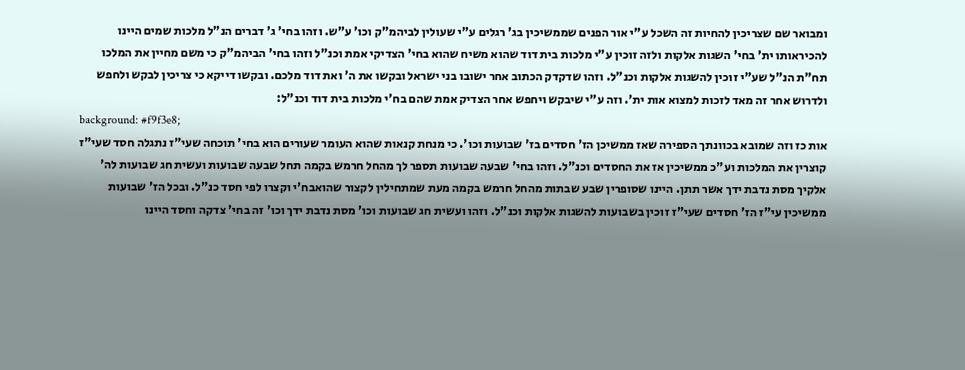ומבואר שם שצריכין להחיות זה השכל ע"י אור הפנים שממשיכין בג' רגלים ע"י שעולין לביהמ"ק וכו' ע"ש. וזהו בחי' ג' דברים הנ"ל מלכות שמים היינו להכיראותו ית' בחי' השגות אלקות ולזה זוכין ע"י מלכות בית דוד שהוא משיח שהוא בחי' הצדיקי אמת וכנ"ל וזהו בחי' הביהמ"ק כי משם מחיין את המלכו תח"ת הנ"ל שע"י זוכין להשגות אלקות וכנ"ל. וזהו שדקדק הכתוב אחר ישובו בני ישראל ובקשו את ה' ואת דוד מלכם. ובקשו דייקא כי צריכין לבקש ולחפש ולדרוש אחר זה מאד לזכות למצוא אות ית'. וזה ע"י שיבקש ויחפש אחר הצדיק אמת שהם בח'י מלכות בית דוד וכנ"ל:
background: #f9f3e8;
אות כז וזה שמובא בכוונתך הספירה שאז ממשיכן הז' חסדים בז' שבועות וכו'. כי מנחת קנאות שהוא העומר שעורים הוא בחי' תוכחה שעי"ז נתגלה חסד שעי"ז קוצרין את המלכות וע"כ ממשיכין אז את החסדים וכנ"ל. וזהו בחי' שבעה שבועות תספר לך מהחל חרמש בקמה תחל שבעה שבועות ועשית חג שבועות לה' אלקיך מסת נדבת ידך אשר תתן. היינו שסופרין שבע שבתות מהחל חרמש בקמה מעת שמתחילין לקצור שהואבח'י וקצרו לפי חסד כנ"ל. ובכל הז' שבועות ממשיכין עי"ז הז' חסדים שעי"ז זוכין בשבועות להשגות אלקות וכנ"ל. וזהו ועשית חג שבועות וכו' מסת נדבת ידך וכו' זה בחי' צדקה וחסד היינו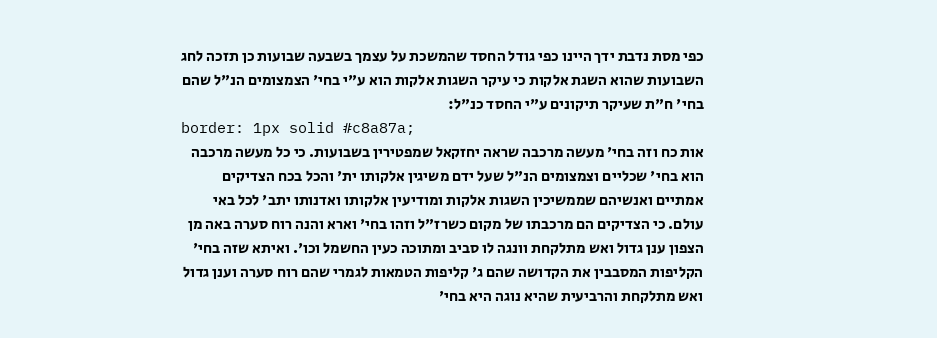כפי מסת נדבת ידך היינו כפי גודל החסד שהמשכת על עצמך בשבעה שבועות כן תזכה לחג השבועות שהוא השגת אלקות כי עיקר השגות אלקות הוא ע"י בחי' הצמצומים הנ"ל שהם בחי' ח"ת שעיקר תיקונים ע"י החסד כנ"ל:
border: 1px solid #c8a87a;
אות כח וזה בחי' מעשה מרכבה שראה יחזקאל שמפטירין בשבועות. כי כל מעשה מרכבה הוא בחי' שכליים וצמצומים הנ"ל שעל ידם משיגין אלקותו ית' והכל בכח הצדיקים אמתיים ואנשיהם שממשיכין השגות אלקות ומודיעין אלקותו ואדנותו יתב' לכל באי עולם. כי הצדיקים הם מרכבתו של מקום כשרז"ל וזהו בחי' וארא והנה רוח סערה באה מן הצפון ענן גדול ואש מתלקחת וונגה לו סביב ומתוכה כעין החשמל וכו'. ואיתא שזה בחי' הקליפות המסבבין את הקדושה שהם ג' קליפות הטמאות לגמרי שהם רוח סערה וענן גדול ואש מתלקחת והרביעית שהיא נוגה היא בחי'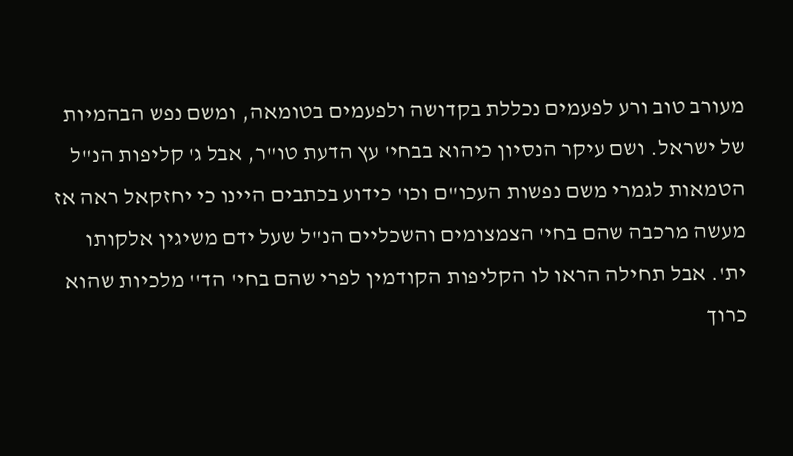מעורב טוב ורע לפעמים נכללת בקדושה ולפעמים בטומאה, ומשם נפש הבהמיות של ישראל. ושם עיקר הנסיון כיהוא בבחי' עץ הדעת טו"ר, אבל ג' קליפות הנ"ל הטמאות לגמרי משם נפשות העכו"ם וכו' כידוע בכתבים היינו כי יחזקאל ראה אז מעשה מרכבה שהם בחי' הצמצומים והשכליים הנ"ל שעל ידם משיגין אלקותו ית'. אבל תחילה הראו לו הקליפות הקודמין לפרי שהם בחי' הד'' מלכיות שהוא כרוך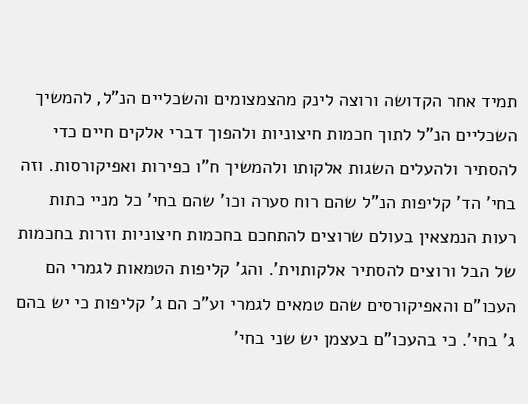תמיד אחר הקדושה ורוצה לינק מהצמצומים והשכליים הנ"ל, להמשיך השכליים הנ"ל לתוך חכמות חיצוניות ולהפוך דברי אלקים חיים כדי להסתיר ולהעלים השגות אלקותו ולהמשיך ח"ו כפירות ואפיקורסות. וזה בחי' הד' קליפות הנ"ל שהם רוח סערה וכו' שהם בחי' כל מניי כתות רעות הנמצאין בעולם שרוצים להתחכם בחכמות חיצוניות וזרות בחכמות של הבל ורוצים להסתיר אלקותוית'. והג' קליפות הטמאות לגמרי הם העכו"ם והאפיקורסים שהם טמאים לגמרי וע"כ הם ג' קליפות כי יש בהם ג' בחי'. כי בהעכו"ם בעצמן יש שני בחי'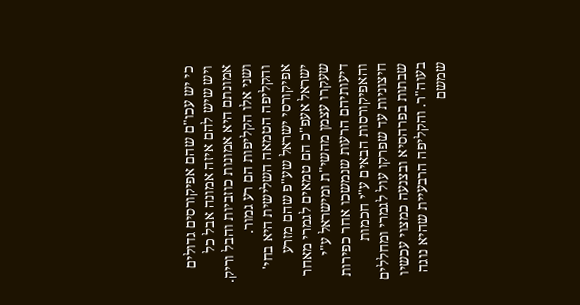כי יש עכו"ם שהם אפיקורסים גדולים ויש שיש להם איזה אמונה אבל כל אמונתם היא אמונות כוזביות והבל וריק. ושני אלו הקליפות הם רע גמור. והקליפה הטמאה השלישית היא בחי' אפיקורסי ישראל שע"פ שהם מזרע ישראל אעפ"כ הם טמאים לגמרי מאחר שעקרו עצמן מהשי"ת ומישראל ע"י דיעותיהם הרעות שנמשכו אחר כפירות והאפיקורסות הבאים ע"י חכמות חיצוניות עד שפרקו עול לגמרי ומחללים שבתות בפרהסיא ובצנעה כמצוי עכשיו בעוה"ר. והקליפה הרבעיית שהיא נוגה שמשם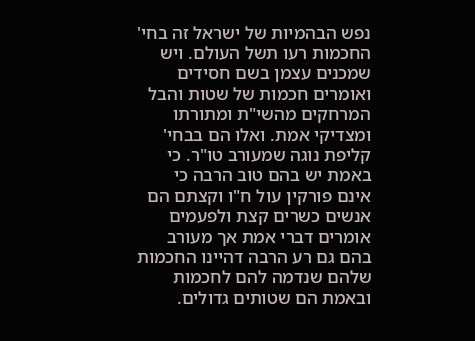נפש הבהמיות של ישראל זה בחי' החכמות רעו תשל העולם. ויש שמכנים עצמן בשם חסידים ואומרים חכמות של שטות והבל המרחקים מהשי"ת ומתורתו ומצדיקי אמת. ואלו הם בבחי' קליפת נוגה שמעורב טו"ר. כי באמת יש בהם טוב הרבה כי אינם פורקין עול ח"ו וקצתם הם אנשים כשרים קצת ולפעמים אומרים דברי אמת אך מעורב בהם גם רע הרבה דהיינו החכמות שלהם שנדמה להם לחכמות ובאמת הם שטותים גדולים.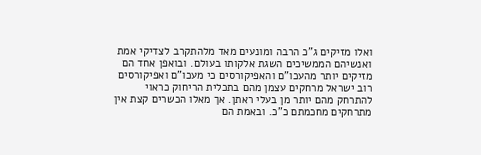ואלו מזיקים ג"כ הרבה ומונעים מאד מלהתקרב לצדיקי אמת ואנשיהם הממשיכים השגת אלקותו בעולם. ובואפן אחד הם מזיקים יותר מהעכו"ם והאפיקורסים כי מעכו"ם ואפיקורסים רוב ישראל מרחקים עצמן מהם בתכלית הריחוק כראוי להתרחק מהם יותר מן בעלי ראתן. אך מאלו הכשרים קצת אין מתרחקים מחכמתם כ"כ. ובאמת הם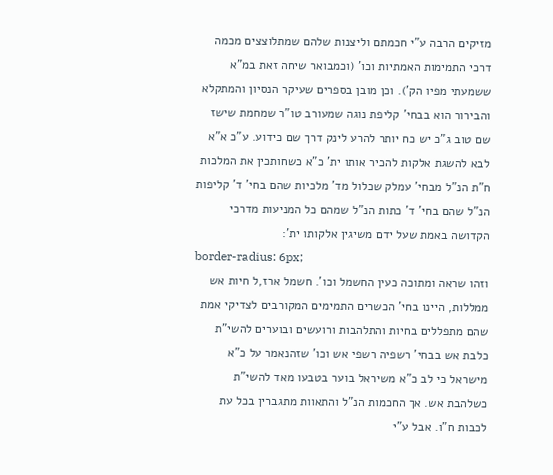מזיקים הרבה ע"י חכמתם וליצנות שלהם שמתלוצצים מכמה דרכי התמימות האמתיות וכו' (וכמבואר שיחה זאת במ"א ששמעתי מפיו הק'). וכן מובן בספרים שעיקר הנסיון והמתקלא והבירור הוא בבחי' קליפת נוגה שמעורב טו"ר שמחמת שישז שם טוב ג"כ יש כח יותר להרע לינק דרך שם כידוע. ע"כ א"א לבא להשגת אלקות להכיר אותו ית' כ"א כשחותכין את המלכות ח"ת הנ"ל מבחי' עמלק שכלול מד' מלכיות שהם בחי' ד' קליפות הנ"ל שהם בחי' ד' כתות הנ"ל שמהם כל המניעות מדרכי הקדושה באמת שעל ידם משיגין אלקותו ית':
border-radius: 6px;
וזהו שראה ומתוכה כעין החשמל וכו'. חשמל ארז,ל חיות אש ממללות, היינו בחי' הכשרים התמימים המקורבים לצדיקי אמת שהם מתפללים בחיות והתלהבות ורועשים ובוערים להשי"ת כלבת אש בבחי' רשפיה רשפי אש וכו' שזהנאמר על כ"א מישראל כי לב כ"א משיראל בוער בטבעו מאד להשי"ת כשלהבת אש. אך החכמות הנ"ל והתאוות מתגברין בכל עת לכבות ח"ו. אבל ע"י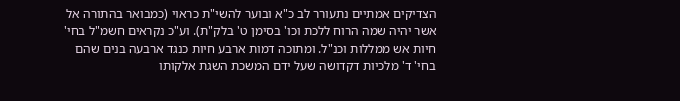הצדיקים אמתיים נתעורר לב כ"א ובוער להשי"ת כראוי (כמבואר בהתורה אל אשר יהיה שמה הרוח ללכת וכו' בסימן ט' בלק"ת). וע"כ נקראים חשמ"ל בחי' חיות אש ממללות וכנ"ל. ומתוכה דמות ארבע חיות כנגד ארבעה בנים שהם בחי' ד' מלכיות דקדושה שעל ידם המשכת השגת אלקותו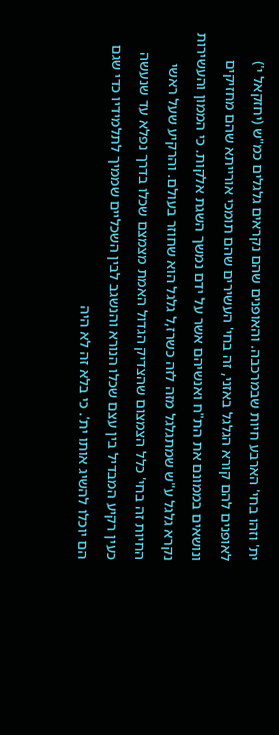ית' וזהו בחי' הארבע חיות שבמרכבה. והאופנים שהם נקראים גלגלים כמ"ש (יחזקאל י') לאופנים להם קורא הגלגל באזני, זה בחי' העשירים שהם תומכי אורייתא שהם מחזיקים ונושאים בממונם את הת"ח ואנשיהם אשר על ידם נמשך השגת אלקות. כי הממון והעשירות נקרא גלגל ע"ש שמתגלגל מזה לזה כשרז,ל גלגל הוא שחוזר בעולם. והרקיע שעל ראשי החיות זה בחי' כלל הצמצום שהצדיק הגדול האמת מצמצם שכלו בדרך נפלא עד שנעשה כעין רקיע המבדיל בין עצם שכלו הנורא והנשגב לבין השכליים שממיך לתלמידיו כדי שגם הם יוכלו להשיג אותו ית'. כי בלא זה לא היה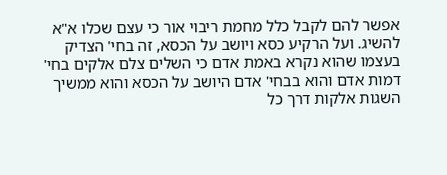אפשר להם לקבל כלל מחמת ריבוי אור כי עצם שכלו א"א להשיג. ועל הרקיע כסא ויושב על הכסא, זה בחי' הצדיק בעצמו שהוא נקרא באמת אדם כי השלים צלם אלקים בחי' דמות אדם והוא בבחי' אדם היושב על הכסא והוא ממשיך השגות אלקות דרך כל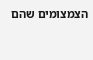הצמצומים שהם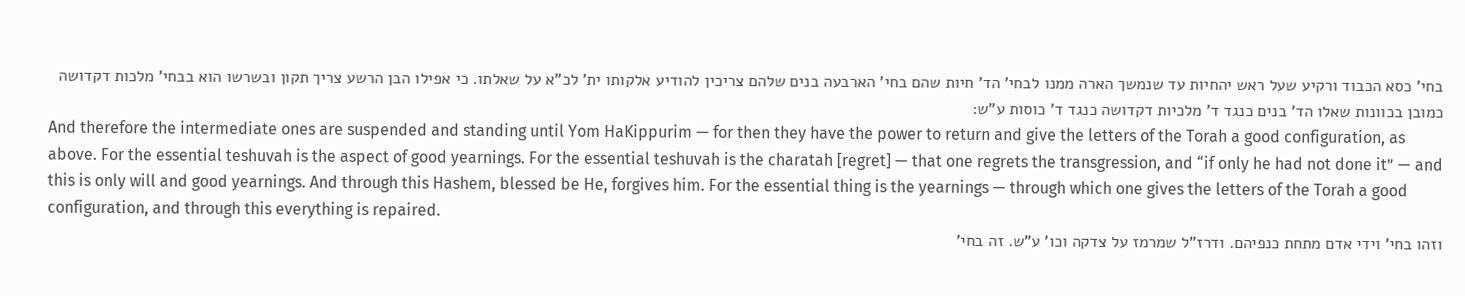בחי' כסא הכבוד ורקיע שעל ראש יהחיות עד שנמשך הארה ממנו לבחי' הד' חיות שהם בחי' הארבעה בנים שלהם צריכין להודיע אלקותו ית' לכ"א על שאלתו. כי אפילו הבן הרשע צריך תקון ובשרשו הוא בבחי' מלכות דקדושה כמובן בכוונות שאלו הד' בנים כנגד ד' מלכיות דקדושה כנגד ד' כוסות ע"ש:
And therefore the intermediate ones are suspended and standing until Yom HaKippurim — for then they have the power to return and give the letters of the Torah a good configuration, as above. For the essential teshuvah is the aspect of good yearnings. For the essential teshuvah is the charatah [regret] — that one regrets the transgression, and “if only he had not done it” — and this is only will and good yearnings. And through this Hashem, blessed be He, forgives him. For the essential thing is the yearnings — through which one gives the letters of the Torah a good configuration, and through this everything is repaired.
וזהו בחי' וידי אדם מתחת כנפיהם. ודרז"ל שמרמז על צדקה וכו' ע"ש. זה בחי'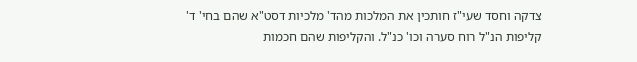צדקה וחסד שעי"ז חותכין את המלכות מהד' מלכיות דסט"א שהם בחי' ד' קליפות הנ"ל רוח סערה וכו' כנ"ל. והקליפות שהם חכמות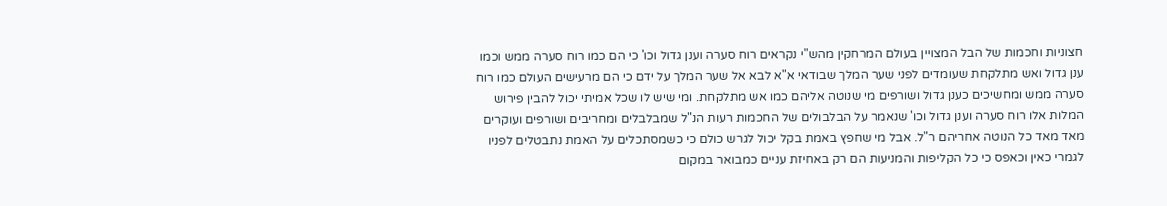חצוניות וחכמות של הבל המצויין בעולם המרחקין מהש"י נקראים רוח סערה וענן גדול וכו' כי הם כמו רוח סערה ממש וכמו ענן גדול ואש מתלקחת שעומדים לפני שער המלך שבודאי א"א לבא אל שער המלך על ידם כי הם מרעישים העולם כמו רוח סערה ממש ומחשיכים כענן גדול ושורפים מי שנוטה אליהם כמו אש מתלקחת. ומי שיש לו שכל אמיתי יכול להבין פירוש המלות אלו רוח סערה וענן גדול וכו' שנאמר על הבלבולים של החכמות רעות הנ"ל שמבלבלים ומחריבים ושורפים ועוקרים מאד מאד כל הנוטה אחריהם ר"ל. אבל מי שחפץ באמת בקל יכול לגרש כולם כי כשמסתכלים על האמת נתבטלים לפניו לגמרי כאין וכאפס כי כל הקליפות והמניעות הם רק באחיזת עניים כמבואר במקום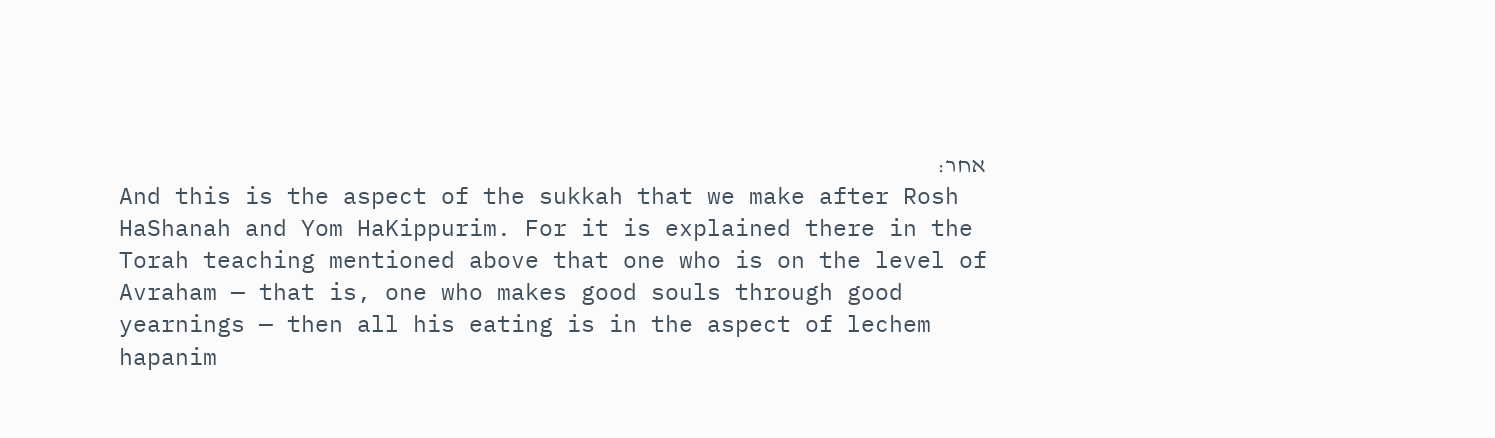אחר:
And this is the aspect of the sukkah that we make after Rosh HaShanah and Yom HaKippurim. For it is explained there in the Torah teaching mentioned above that one who is on the level of Avraham — that is, one who makes good souls through good yearnings — then all his eating is in the aspect of lechem hapanim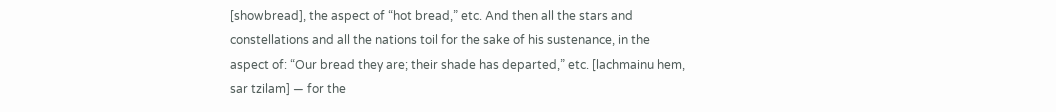[showbread], the aspect of “hot bread,” etc. And then all the stars and constellations and all the nations toil for the sake of his sustenance, in the aspect of: “Our bread they are; their shade has departed,” etc. [lachmainu hem, sar tzilam] — for the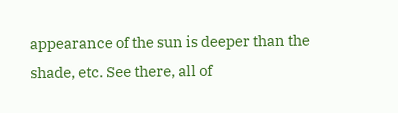appearance of the sun is deeper than the shade, etc. See there, all of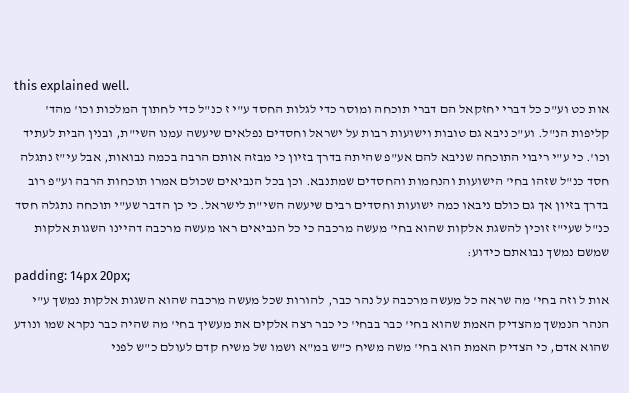this explained well.
אות כט וע"כ כל דברי יחזקאל הם דברי תוכחה ומוסר כדי לגלות החסד ע"י ז כנ"ל כדי לחתוך המלכות וכו' מהד' קליפות הנ"ל. וע"כ ניבא גם טובות וישועות רבות על ישראל וחסדים נפלאים שיעשה עמנו השי"ת, ובנין הבית לעתיד וכו'. כי ע"י ריבוי התוכחה שניבא להם אע"פ שהיתה בדרך בזיון כי מבזה אותם הרבה בכמה נבואות, אבל עי"ז נתגלה חסד כנ"ל שזהו בחי' הישועות והנחמות והחסדים שמתנבא. וכן בכל הנביאים שכולם אמרו תוכחות הרבה וע"פ רוב בדרך בזיון אך גם כולם ניבאו כמה ישועות וחסדים רבים שיעשה השי"ת לישראל. כי כן הדבר שע"י תוכחה נתגלה חסד כנ"ל שעי"ז זוכין להשגת אלקות שהוא בחי' מעשה מרכבה כי כל הנביאים ראו מעשה מרכבה דהיינו השגות אלקות שמשם נמשך נבואתם כידוע:
padding: 14px 20px;
אות ל וזה בחי' מה שראה כל מעשה מרכבה על נהר כבר, להורות שכל מעשה מרכבה שהוא השגות אלקות נמשך ע"י הנהר הנמשך מהצדיק האמת שהוא בחי' כבר בבחי' כי כבר רצה אלקים את מעשיך בחי' מה שהיה כבר נקרא שמו ונודע שהוא אדם, כי הצדיק האמת הוא בחי' משה משיח כ"ש במ"א ושמו של משיח קדם לעולם כ"ש לפני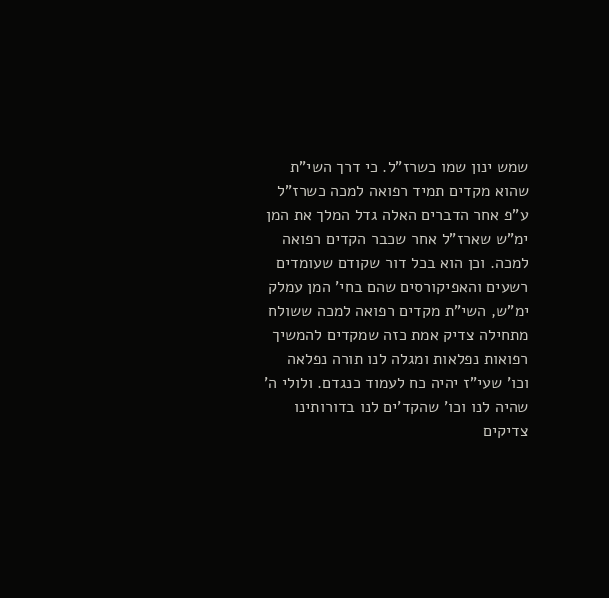שמש ינון שמו כשרז"ל. כי דרך השי"ת שהוא מקדים תמיד רפואה למכה כשרז"ל ע"פ אחר הדברים האלה גדל המלך את המן ימ"ש שארז"ל אחר שכבר הקדים רפואה למכה. וכן הוא בכל דור שקודם שעומדים רשעים והאפיקורסים שהם בחי' המן עמלק ימ"ש, השי"ת מקדים רפואה למכה ששולח מתחילה צדיק אמת כזה שמקדים להמשיך רפואות נפלאות ומגלה לנו תורה נפלאה וכו' שעי"ז יהיה כח לעמוד כנגדם. ולולי ה' שהיה לנו וכו' שהקד'ים לנו בדורותינו צדיקים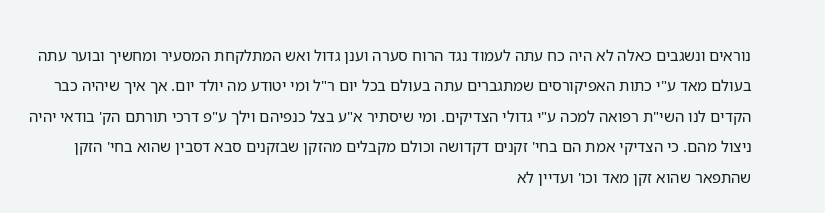נוראים ונשגבים כאלה לא היה כח עתה לעמוד נגד הרוח סערה וענן גדול ואש המתלקחת המסעיר ומחשיך ובוער עתה בעולם מאד ע"י כתות האפיקורסים שמתגברים עתה בעולם בכל יום ר"ל ומי יטודע מה יולד יום. אך איך שיהיה כבר הקדים לנו השי"ת רפואה למכה ע"י גדולי הצדיקים. ומי שיסתיר א"ע בצל כנפיהם וילך ע"פ דרכי תורתם הק' בודאי יהיה ניצול מהם. כי הצדיקי אמת הם בחי' זקנים דקדושה וכולם מקבלים מהזקן שבזקנים סבא דסבין שהוא בחי' הזקן שהתפאר שהוא זקן מאד וכו' ועדיין לא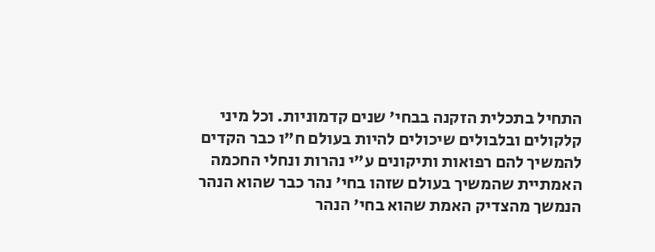התחיל בתכלית הזקנה בבחי' שנים קדמוניות. וכל מיני קלקולים ובלבולים שיכולים להיות בעולם ח"ו כבר הקדים להמשיך להם רפואות ותיקונים ע"י נהרות ונחלי החכמה האמתיית שהמשיך בעולם שזהו בחי' נהר כבר שהוא הנהר הנמשך מהצדיק האמת שהוא בחי' הנהר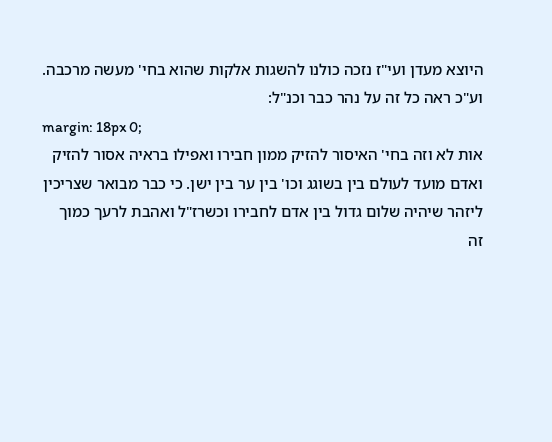היוצא מעדן ועי"ז נזכה כולנו להשגות אלקות שהוא בחי' מעשה מרכבה. וע"כ ראה כל זה על נהר כבר וכנ"ל:
margin: 18px 0;
אות לא וזה בחי' האיסור להזיק ממון חבירו ואפילו בראיה אסור להזיק ואדם מועד לעולם בין בשוגג וכו' בין ער בין ישן. כי כבר מבואר שצריכין ליזהר שיהיה שלום גדול בין אדם לחבירו וכשרז"ל ואהבת לרעך כמוך זה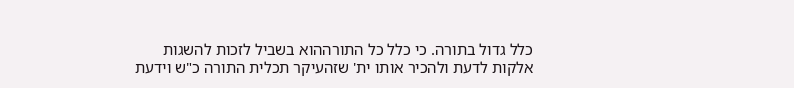כלל גדול בתורה. כי כלל כל התורההוא בשביל לזכות להשגות אלקות לדעת ולהכיר אותו ית' שזהעיקר תכלית התורה כ"ש וידעת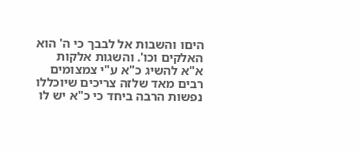היםו והשבות אל לבבך כי ה' הוא האלקים וכו'. והשגות אלקות א"א להשיג כ"א ע"י צמצומים רבים מאד שלזה צריכים שיוכללו נפשות הרבה ביחד כי כ"א יש לו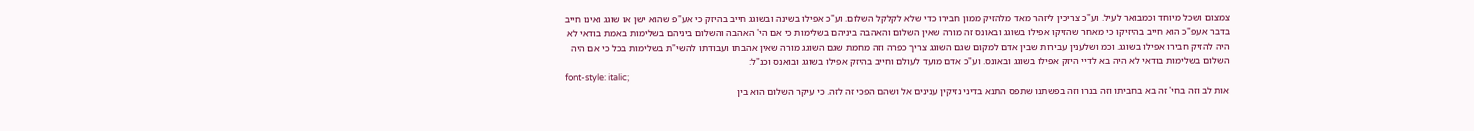צמצום ושכל מיוחד וכמבואר לעיל. וע"כ צריכין ליזהר מאד מלהזיק ממון חבירו כדי שלא לקלקל השלום. וע"כ אפילו בשינה ובשוגג חייב בהיזק כי אע"פ שהוא ישן או שוגג ואינו חייב בדבר אעפ"כ הוא חייב בהיזיקו כי מאחר שהזיקו אפילו בשוגג ובאונס זה מורה שאין השלום והאהבה ביניהם בשלימות כי אם הי' האהבה והשלום ביניהם בשלימות באמת בודאי לא היה להזיק חבירו אפילו בשוגג. וכמ ושלענין עבירות שבין אדם למקום שגם השוגג צריך כפרה וזה מחמת שגם השוגג מורה שאין אהבתו ועבודתו להשי"ת בשלימות בכל כי אם היה השלום בשלימות בודאי לא היה בא לדיי היזק אפילו בשוגג ובאונס. וע"כ אדם מועד לעולם וחייב בהיזק אפילו בשוגג ובואנס וכנ"ל:
font-style: italic;
אות לב וזה בחי' זה בא בחביתו וזה בנרו וזה בפשתנו שתפס התנא בדיני נזיקין ענינים אל ושהם הפכי זה לזה. כי עיקר השלום הוא בין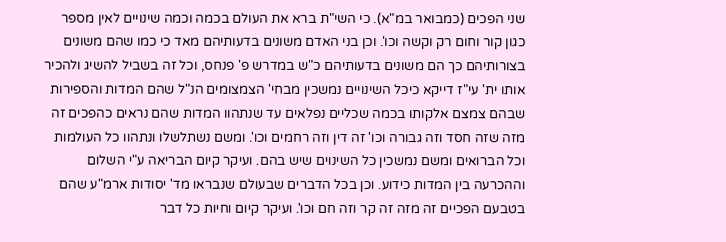שני הפכים (כמבואר במ"א). כי השי"ת ברא את העולם בכמה וכמה שינויים לאין מספר כגון קור וחום רק וקשה וכו'. וכן בני האדם משונים בדעותיהם מאד כי כמו שהם משונים בצורותיהם כך הם משונים בדעותיהם כ"ש במדרש פ' פנחס, וכל זה בשביל להשיג ולהכיר אותו ית' עי"ז דייקא כיכל השינויים נמשכין מבחי' הצמצומים הנ"ל שהם המדות והספירות שבהם צמצם אלקותו בכמה שכליים נפלאים עד שנתהוו המדות שהם נראים כהפכים זה מזה שזה חסד וזה גבורה וכו' זה דין וזה רחמים וכו'. ומשם נשתלשלו ונתהוו כל העולמות וכל הברואים ומשם נמשכין כל השינוים שיש בהם. ועיקר קיום הבריאה ע"י השלום וההכרעה בין המדות כידוע. וכן בכל הדברים שבעולם שנבראו מד' יסודות ארמ"ע שהם בטבעם הפכיים זה מזה זה קר וזה חם וכו'. ועיקר קיום וחיות כל דבר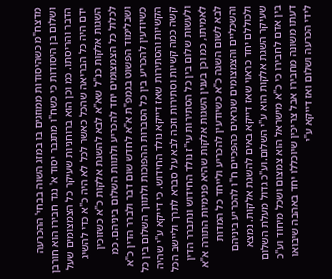מדצח"מ כשהיסודות ממוזגים בו במזג השוה בבחי' ההכרעה ושלום בן היסודות כי כשח"ו מתגבר יסוד א' נגד חבירו הוא חורבן הדבר והריסתו. כמ וכן הוא ברוחניות שעיקר כל הצמצומים שעל ידם היה כל הבריאה שהכל כאשר לכל לא היה כ"א כדי להשיג השגות אלקות כנ"ל שא"א לבא להשגת אלקות כ"א כשזוכין לכלול כל הצמצומים יחד להכריע ולתוות השלום ביניהם. כמ ושבלימוד הפשוט בגמפ"ת א"א לחדש שום דבר ולברר הדין כ"א כשיודעין להכריע בין כל הסברות ההפוכות ולתווך השלום בין כל הקשיות והסתירות שאז דייקא נולד החידוש. כי דייקא ע"י שהיה קשה כמה קשיות וסתירות וזכה לבא על סברא לתרך וליישב הכל ולעשות שלום בין כל הסתירות עי"ז נולד החידוש ונתברר הדין לאמיתו, כמ וכן בענין השגות אלקות שהיא פנימיות התורה א"א לבא לשום השגה כ"א כשיודעין להכריע ולייחד כל המדות והשכליים והצמצומים שנראים כהפכיים ח"ו להכריע ביניהם ולכוללם יחד כראוי שאז דייקא באים להשגת אלקות. נמצא שעיקר השגת אלקות הוא ע"י השלום.וע"כ גדול מעלת השלום בין אדם לחבירו כי כ"א מישראל הוא צמצום ושכל מיחוד וע"כ דעתו משונה מחבירו אבל צריכין שיוכללו יחד באהבה שיבואו לידי הכרעה ושלום ואז דייקא ע"י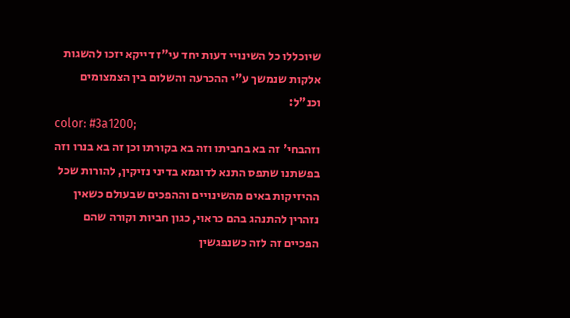שיוכללו כל השינויי דעות יחד עי"ז דייקא יזכו להשגות אלקות שנמשך ע"י ההכרעה והשלום בין הצמצומים וכנ"ל:
color: #3a1200;
וזהבחי' זה בא בחביתו וזה בא בקורתו וכן זה בא בנרו וזה בפשתנו שתפס התנא לדוגמא בדיני נזיקין, להורות שכל ההיזיקות באים מהשינויים וההפכים שבעולם כשאין נזהרין להתנהג בהם כראוי, כגון חביות וקורה שהם הפכיים זה לזה כשנפגשין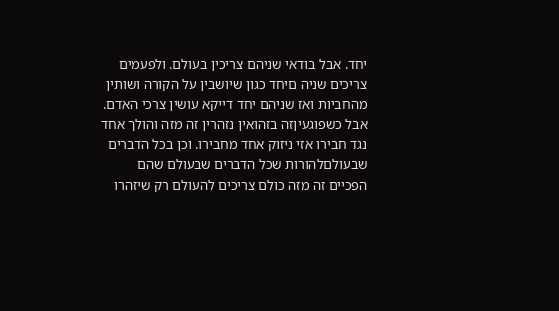יחד. אבל בודאי שניהם צריכין בעולם. ולפעמים צריכים שניה םיחד כגון שיושבין על הקורה ושותין מהחביות ואז שניהם יחד דייקא עושין צרכי האדם. אבל כשפוגעיןזה בזהואין נזהרין זה מזה והולך אחד נגד חבירו אזי ניזוק אחד מחבירו. וכן בכל הדברים שבעולםלהורות שכל הדברים שבעולם שהם הפכיים זה מזה כולם צריכים להעולם רק שיזהרו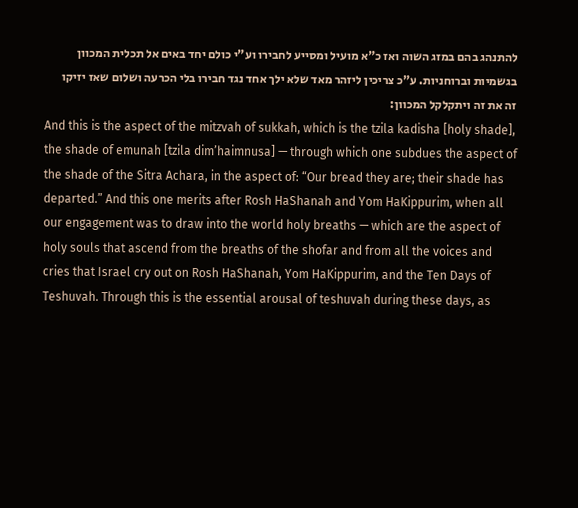להתנהג בהם במזג השוה ואז כ"א מועיל ומסייע לחבירו וע"י כולם יחד באים אל תכלית המכוון בגשמיות וברוחניות. ע"כ צריכין ליזהר מאד שלא ילך אחד נגד חבירו בלי הכרעה ושלום שאז יזיקו זה את זה ויתקלקל המכוון:
And this is the aspect of the mitzvah of sukkah, which is the tzila kadisha [holy shade], the shade of emunah [tzila dim’haimnusa] — through which one subdues the aspect of the shade of the Sitra Achara, in the aspect of: “Our bread they are; their shade has departed.” And this one merits after Rosh HaShanah and Yom HaKippurim, when all our engagement was to draw into the world holy breaths — which are the aspect of holy souls that ascend from the breaths of the shofar and from all the voices and cries that Israel cry out on Rosh HaShanah, Yom HaKippurim, and the Ten Days of Teshuvah. Through this is the essential arousal of teshuvah during these days, as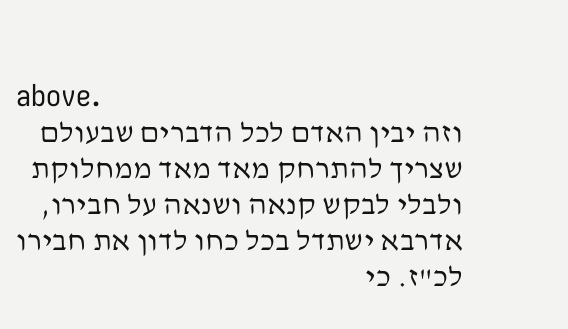above.
וזה יבין האדם לכל הדברים שבעולם שצריך להתרחק מאד מאד ממחלוקת ולבלי לבקש קנאה ושנאה על חבירו, אדרבא ישתדל בכל כחו לדון את חבירו לכ"ז. כי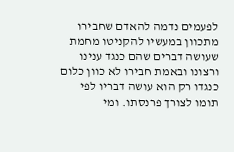לפעמים נדמה להאדם שחבירו מתכוון במעשיו להקניטו מחמת שעושה דברים שהם כנגד ענינו ורצונו ובאמת חבירו לא כוון כלום כנגדו רק הוא עושה דבריו לפי תומו לצורך פרנסתו. ומי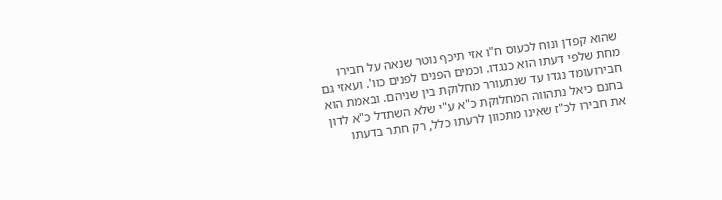שהוא קפדן ונוח לכעוס ח"ו אזי תיכף נוטר שנאה על חבירו מחת שלפי דעתו הוא כנגדו. וכמים הפנים לפנים כוו'. ועאזי גם חבירועומד נגדו עד שנתעורר מחלוקת בין שניהם. ובאמת הוא בחנם כיאל נתהווה המחלוקת כ"א ע"י שלא השתדל כ"א לדון את חבירו לכ"ז שאינו מתכוון לרעתו כלל, רק חתר בדעתו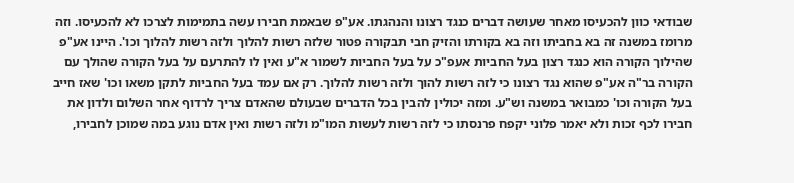שבודאי כוון להכעיסו מאחר שעושה דברים כנגד רצונו והנהגתו. אע"פ שבאמת חבירו עשה בתמימות לצרכו לא להכעיסו. וזה מרומז במשנה זה בא בחביתו וזה בא בקורתו והזיק חבי תבקורה פטור שלזה רשות להלוך ולזה רשות להלוך וכו'. היינו אע"פ שהילוך הקורה הוא כנגד רצון בעל החביות אעפ"כ על בעל החביות לשמור א"ע ואין לו להתרעם על בעל הקורה שהולך עם הקורה בר"ה אע"פ שהוא נגד רצונו כי לזה רשות להוך ולזה רשות להלוך. רק אם עמד בעל החביות לתקן משאו וכו' שאז חייב בעל הקורה וכו' כמבואר במשנה וש"ע. ומזה יכולין להבין בכל הדברים שבעולם שהאדם צריך לרדוף אחר השלום ולדון את חבירו לכף זכות ולא יאמר פלוני יקפח פרנסתו כי לזה רשות לעשות המו"מ ולזה רשות ואין אדם נוגע במה שמוכן לחבירו,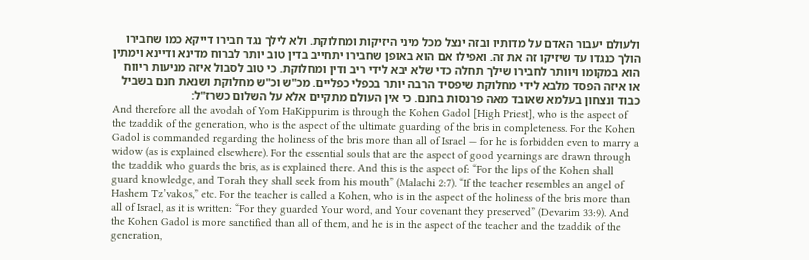ולעולם יעבור האדם על מדותיו ובזה ינצל מכל מיני היזיקות ומחלוקת. ולא לילך נגד חבירו דייקא כמו שחבירו הולך כנגדו עד שיזיקו זה את זה. ואפילו אם הוא באופן שחבירו יתחייב בדין טוב יותר לברוח מדינא ודיינא וימתין הוא במקומו ויוותר לחבירו שילך תחלה כדי שלא יבא לידי ריב ודין ומחלוקת. כי טוב לסבול איזה מניעות ריווח או איזה הפסד מלבא לידי מחלוקת שיפסיד הרבה יותר בכפלי כפליים. מכ"ש וכ"ש מחלוקת ושנאת חנם בשביל כבוד ונצחון בעלמא שאובד מאה פרנסות בחנם. כי אין העולם מתקיים אלא על השלום כשרז"ל:
And therefore all the avodah of Yom HaKippurim is through the Kohen Gadol [High Priest], who is the aspect of the tzaddik of the generation, who is the aspect of the ultimate guarding of the bris in completeness. For the Kohen Gadol is commanded regarding the holiness of the bris more than all of Israel — for he is forbidden even to marry a widow (as is explained elsewhere). For the essential souls that are the aspect of good yearnings are drawn through the tzaddik who guards the bris, as is explained there. And this is the aspect of: “For the lips of the Kohen shall guard knowledge, and Torah they shall seek from his mouth” (Malachi 2:7). “If the teacher resembles an angel of Hashem Tz’vakos,” etc. For the teacher is called a Kohen, who is in the aspect of the holiness of the bris more than all of Israel, as it is written: “For they guarded Your word, and Your covenant they preserved” (Devarim 33:9). And the Kohen Gadol is more sanctified than all of them, and he is in the aspect of the teacher and the tzaddik of the generation,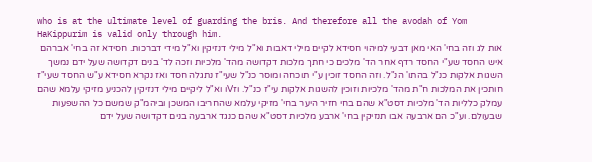who is at the ultimate level of guarding the bris. And therefore all the avodah of Yom HaKippurim is valid only through him.
אות לג וזה בחי' האי מאן דבעי למיהוי חסידא לקיים מילי דאבות וא"ל מילי דנזיקין וא"ל מידי דברכות. חסידא זה בחי' אברהם איש החסד שע"י החסד רדף אחר הד' מלכים כי חתך מלכות דקדושה מהד' מלכיות וזכה לד' בנים דקדושה שעל ידם נמשך השגות אלקות כנ"ל בהתו' הנ"ל. וזה החסד זוכין ע"י תוכחה ומוסר כנ"ל שעי"ז נתגלה חסד ואז נקרא חסידא ע"ש החסד שעי"ז חותכין את המלכות ח"ת מהד' מלכיות וזוכין להשגות אלקות עי"ז כנ"ל. וזVו וא"ל ליקיים מילי דנזיקין להכניע מזיקי עלמא שהם עמלק כלליות הד' מלכיות דסט"א שהם בחי חזיר היער בחי' מזיקי עלמא שהחריבו המשכן וביהמ"ק שמשם כל ההשפעות שבעולם. וע"כ הם ארבעה אבו תנזיקין בחי' ארבע מלכיות דסט"א שהם כנגד ארבעה בנים דקדושה שעל ידם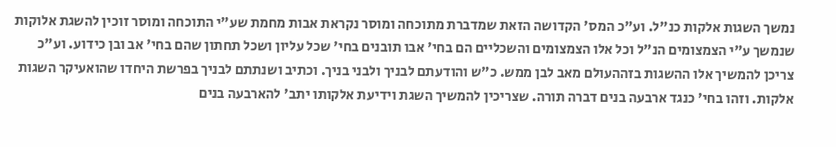נמשך השגות אלקות כנ"ל. וע"כ המס' הקדושה הזאת שמדברת מתוכחה ומוסר נקראת אבות מחמת שע"י התוכחה ומוסר זוכין להשגת אלוקות שנמשך ע"י הצמצומים הנ"ל וכל אלו הצמצומים והשכליים הם בחי' אבו תובנים בחי' שכל עליון ושכל תחתון שהם בחי' אב ובן כידוע. וע"כ צריכן להמשיך אלו ההשגות בזההעולם מאב לבן ממש. כ"ש והודעתם לבניך ולבני בניך. וכתיב ושנתתם לבניך בפרשת היחדו שהואעיקר השגות אלקות. וזהו בחי' כנגד ארבעה בנים דברה תורה. שצריכין להמשיך השגת וידיעת אלקותו יתב' להארבעה בנים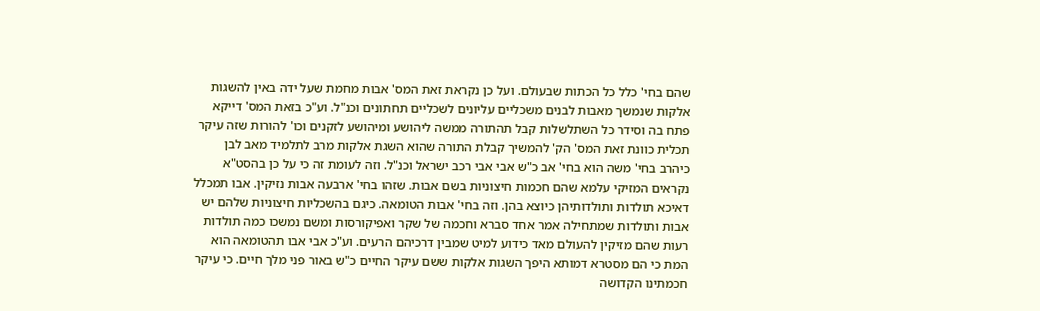שהם בחי' כלל כל הכתות שבעולם. ועל כן נקראת זאת המס' אבות מחמת שעל ידה באין להשגות אלקות שנמשך מאבות לבנים משכליים עליונים לשכליים תחתונים וכנ"ל. וע"כ בזאת המס' דייקא פתח בה וסידר כל השתלשלות קבל תהתורה ממשה ליהושע ומיהושע לזקנים וכו' להורות שזה עיקר תכלית כוונת זאת המס' הק' להמשיך קבלת התורה שהוא השגת אלקות מרב לתלמיד מאב לבן כיהרב בחי' משה הוא בחי' אב כ"ש אבי אבי רכב ישראל וכנ"ל. וזה לעומת זה כי על כן בהסט"א נקראים המזיקי עלמא שהם חכמות חיצוניות בשם אבות. שזהו בחי' ארבעה אבות נזיקין. אבו תמכלל דאיכא תולדות ותולדותיהן כיוצא בהן. וזה בחי' אבות הטומאה. כיגם בהשכליות חיצוניות שלהם יש אבות ותולדות שמתחילה אמר אחד סברא וחכמה של שקר ואפיקורסות ומשם נמשכו כמה תולדות רעות שהם מזיקין להעולם מאד כידוע למיט שמבין דרכיהם הרעים. וע"כ אבי אבו תהטומאה הוא המת כי הם מסטרא דמותא היפך השגות אלקות ששם עיקר החיים כ"ש באור פני מלך חיים. כי עיקר חכמתינו הקדושה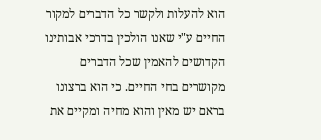הוא להעלות ולקשר כל הדברים למקור החיים ע"י שאנו הולכין בדרכי אבותינו הקדושים להאמין שכל הדברים מקושרים בחי החיים. כי הוא ברצונו בראם יש מאין והוא מחיה ומקיים את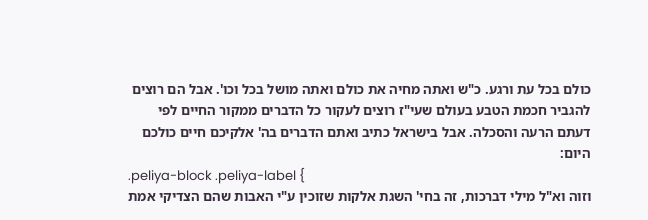כולם בכל עת ורגע. כ"ש ואתה מחיה את כולם ואתה מושל בכל וכו'. אבל הם רוצים להגביר חכמת הטבע בעולם שעי"ז רוצים לעקור כל הדברים ממקור החיים לפי דעתם הרעה והסכלה. אבל בישראל כתיב ואתם הדברים בה' אלקיכם חיים כולכם היום:
.peliya-block .peliya-label {
וזוה וא"ל מילי דברכות, זה בחי' השגת אלקות שזוכין ע"י האבות שהם הצדיקי אמת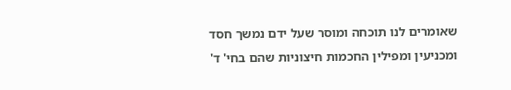שאומרים לנו תוכחה ומוסר שעל ידם נמשך חסד ומכניעין ומפילין החכמות חיצוניות שהם בחי' ד'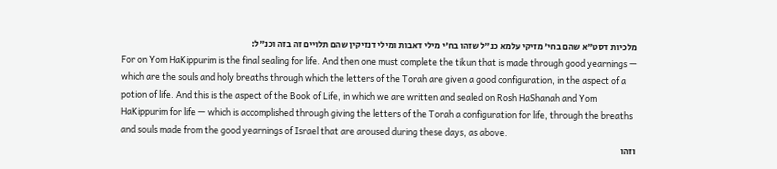מלכיות דסט"א שהם בחי' מזיקי עלמא כנ"ל שזהו בח'י מילי דאבות ומילי דנזיקין שהם תלויים זה בזה וכנ"ל:
For on Yom HaKippurim is the final sealing for life. And then one must complete the tikun that is made through good yearnings — which are the souls and holy breaths through which the letters of the Torah are given a good configuration, in the aspect of a potion of life. And this is the aspect of the Book of Life, in which we are written and sealed on Rosh HaShanah and Yom HaKippurim for life — which is accomplished through giving the letters of the Torah a configuration for life, through the breaths and souls made from the good yearnings of Israel that are aroused during these days, as above.
וזהו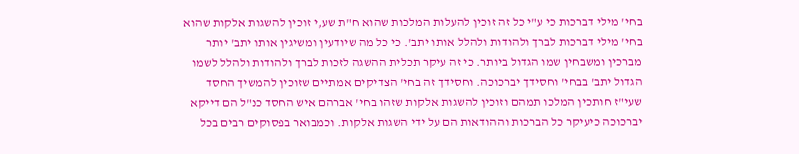בחי' מילי דברכות כי ע"י כל זה זוכין להעלות המלכות שהוא ח"ת שע,י זוכין להשגות אלקות שהוא בחי' מילי דברכות לברך ולהודות ולהלל אותו יתב'. כי כל מה שיודעין ומשיגין אותו יתב' יותר מברכין ומשבחין שמו הגדול ביותר. כי זה עיקר תכלית ההשגה לזכות לברך ולהודות ולהלל לשמו הגדול יתב' בבחי' וחסידך יברכוכה. וחסידך זה בחי' הצדיקים אמתיים שזוכין להמשיך החסד שעי"ז חותכין המלכו תמהם וזוכין להשגות אלקות שזהו בחי' אברהם איש החסד כנ"ל הם דייקא יברכוכה כיעיקר כל הברכות וההודאות הם על ידי השגות אלקות. וכמבואר בפסוקים רבים בכל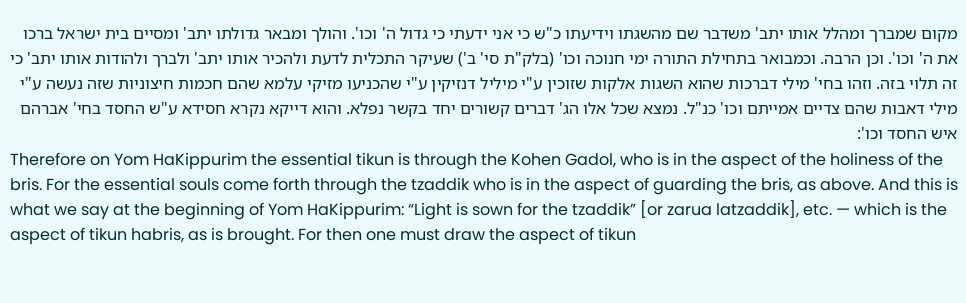מקום שמברך ומהלל אותו יתב' משדבר שם מהשגתו וידיעתו כ"ש כי אני ידעתי כי גדול ה' וכו'. והולך ומבאר גדולתו יתב' ומסיים בית ישראל ברכו את ה' וכו'. וכן הרבה. וכמבואר בתחילת התורה ימי חנוכה וכו' (בלק"ת סי' ב') שעיקר התכלית לדעת ולהכיר אותו יתב' ולברך ולהודות אותו יתב' כי זה תלוי בזה. וזהו בחי' מילי דברכות שהוא השגות אלקות שזוכין ע"י מיליל דנזיקין ע"י שהכניעו מזיקי עלמא שהם חכמות חיצוניות שזה נעשה ע"י מילי דאבות שהם צדיים אמייתם וכו' כנ"ל. נמצא שכל אלו הג' דברים קשורים יחד בקשר נפלא. והוא דייקא נקרא חסידא ע"ש החסד בחי' אברהם איש החסד וכו':
Therefore on Yom HaKippurim the essential tikun is through the Kohen Gadol, who is in the aspect of the holiness of the bris. For the essential souls come forth through the tzaddik who is in the aspect of guarding the bris, as above. And this is what we say at the beginning of Yom HaKippurim: “Light is sown for the tzaddik” [or zarua latzaddik], etc. — which is the aspect of tikun habris, as is brought. For then one must draw the aspect of tikun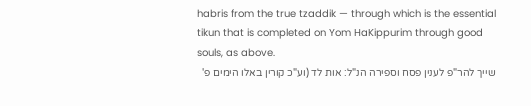habris from the true tzaddik — through which is the essential tikun that is completed on Yom HaKippurim through good souls, as above.
שייך להר"פ לענין פסח וספירה הנ"ל: אות לד (וע"כ קורין באלו הימים פ'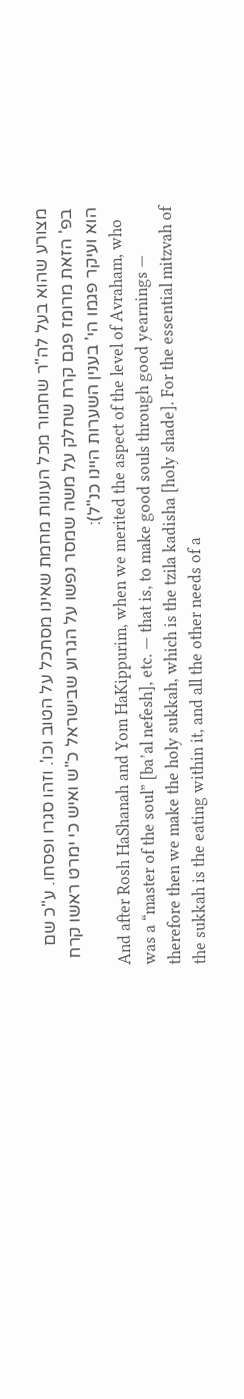מצורע שהוא בעל לה"ר שחמור מכל העונות מחמת שאינו מסתכל על הטוב וכו'. וזהו סגרו ופסחו. ע"כ שם בפ' הזאת מרומז פגם קרח שחלק על משה שמסר נפשו על הגרוע שבישראל כ"ש ואיש כי ימרט ראשו קרח הוא ועיקר פגמו הי' בענין השערות היינו כנ"ל):
And after Rosh HaShanah and Yom HaKippurim, when we merited the aspect of the level of Avraham, who was a “master of the soul” [ba’al nefesh], etc. — that is, to make good souls through good yearnings — therefore then we make the holy sukkah, which is the tzila kadisha [holy shade]. For the essential mitzvah of the sukkah is the eating within it, and all the other needs of a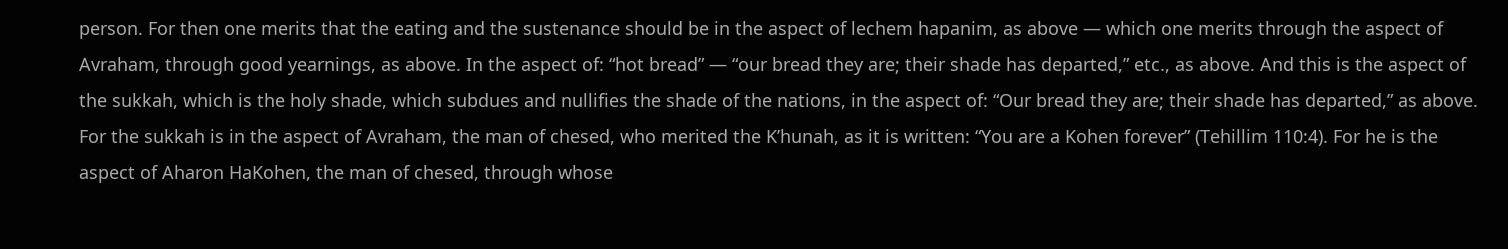person. For then one merits that the eating and the sustenance should be in the aspect of lechem hapanim, as above — which one merits through the aspect of Avraham, through good yearnings, as above. In the aspect of: “hot bread” — “our bread they are; their shade has departed,” etc., as above. And this is the aspect of the sukkah, which is the holy shade, which subdues and nullifies the shade of the nations, in the aspect of: “Our bread they are; their shade has departed,” as above. For the sukkah is in the aspect of Avraham, the man of chesed, who merited the K’hunah, as it is written: “You are a Kohen forever” (Tehillim 110:4). For he is the aspect of Aharon HaKohen, the man of chesed, through whose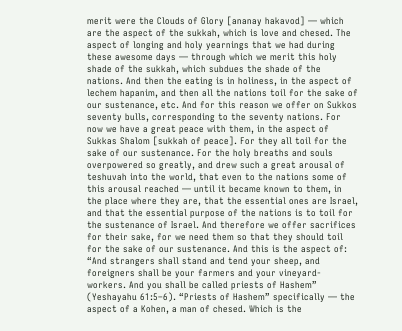merit were the Clouds of Glory [ananay hakavod] — which are the aspect of the sukkah, which is love and chesed. The aspect of longing and holy yearnings that we had during these awesome days — through which we merit this holy shade of the sukkah, which subdues the shade of the nations. And then the eating is in holiness, in the aspect of lechem hapanim, and then all the nations toil for the sake of our sustenance, etc. And for this reason we offer on Sukkos seventy bulls, corresponding to the seventy nations. For now we have a great peace with them, in the aspect of Sukkas Shalom [sukkah of peace]. For they all toil for the sake of our sustenance. For the holy breaths and souls overpowered so greatly, and drew such a great arousal of teshuvah into the world, that even to the nations some of this arousal reached — until it became known to them, in the place where they are, that the essential ones are Israel, and that the essential purpose of the nations is to toil for the sustenance of Israel. And therefore we offer sacrifices for their sake, for we need them so that they should toil for the sake of our sustenance. And this is the aspect of: “And strangers shall stand and tend your sheep, and foreigners shall be your farmers and your vineyard-workers. And you shall be called priests of Hashem” (Yeshayahu 61:5–6). “Priests of Hashem” specifically — the aspect of a Kohen, a man of chesed. Which is the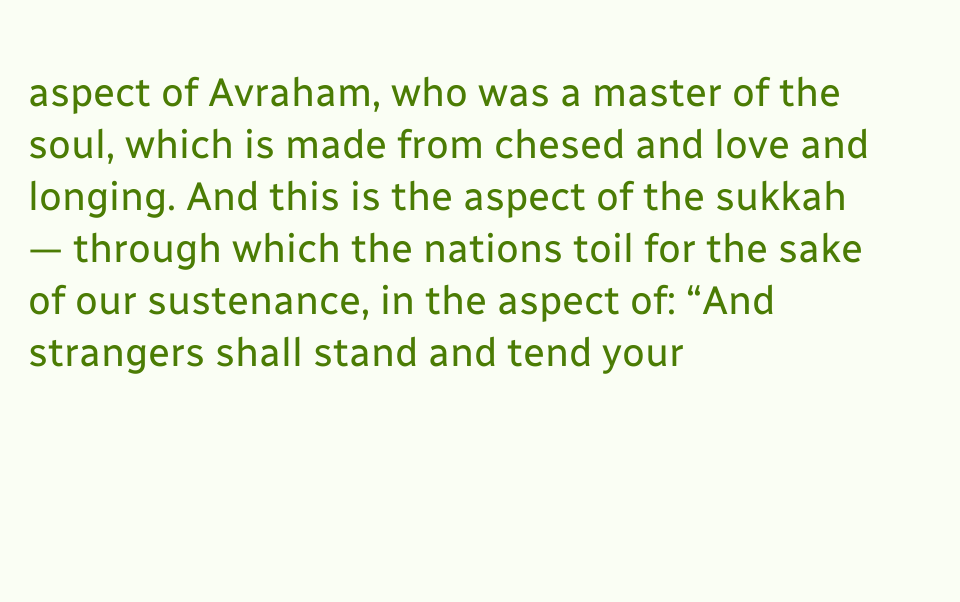aspect of Avraham, who was a master of the soul, which is made from chesed and love and longing. And this is the aspect of the sukkah — through which the nations toil for the sake of our sustenance, in the aspect of: “And strangers shall stand and tend your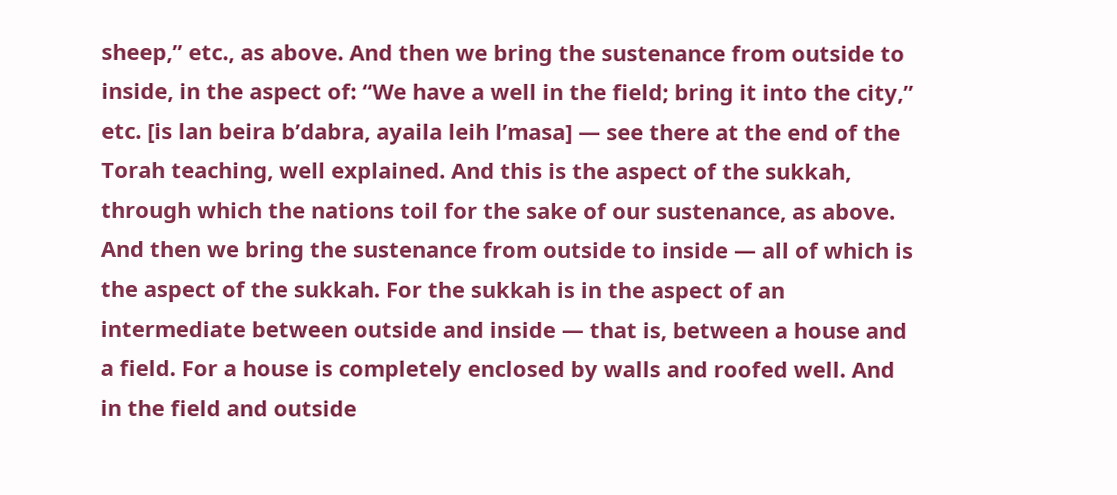sheep,” etc., as above. And then we bring the sustenance from outside to inside, in the aspect of: “We have a well in the field; bring it into the city,” etc. [is lan beira b’dabra, ayaila leih l’masa] — see there at the end of the Torah teaching, well explained. And this is the aspect of the sukkah, through which the nations toil for the sake of our sustenance, as above. And then we bring the sustenance from outside to inside — all of which is the aspect of the sukkah. For the sukkah is in the aspect of an intermediate between outside and inside — that is, between a house and a field. For a house is completely enclosed by walls and roofed well. And in the field and outside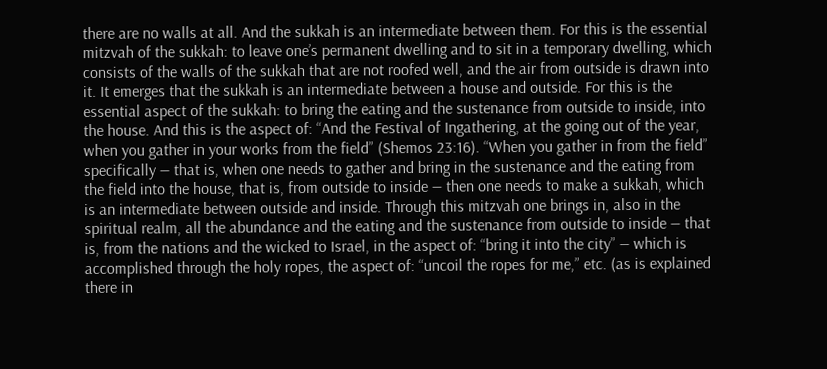there are no walls at all. And the sukkah is an intermediate between them. For this is the essential mitzvah of the sukkah: to leave one’s permanent dwelling and to sit in a temporary dwelling, which consists of the walls of the sukkah that are not roofed well, and the air from outside is drawn into it. It emerges that the sukkah is an intermediate between a house and outside. For this is the essential aspect of the sukkah: to bring the eating and the sustenance from outside to inside, into the house. And this is the aspect of: “And the Festival of Ingathering, at the going out of the year, when you gather in your works from the field” (Shemos 23:16). “When you gather in from the field” specifically — that is, when one needs to gather and bring in the sustenance and the eating from the field into the house, that is, from outside to inside — then one needs to make a sukkah, which is an intermediate between outside and inside. Through this mitzvah one brings in, also in the spiritual realm, all the abundance and the eating and the sustenance from outside to inside — that is, from the nations and the wicked to Israel, in the aspect of: “bring it into the city” — which is accomplished through the holy ropes, the aspect of: “uncoil the ropes for me,” etc. (as is explained there in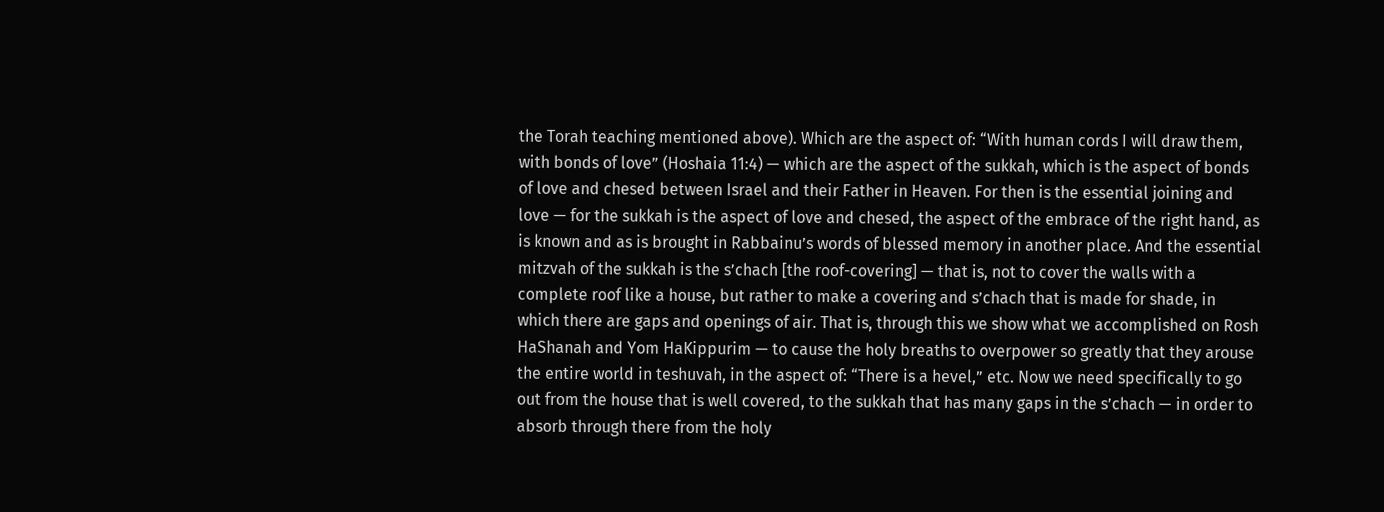the Torah teaching mentioned above). Which are the aspect of: “With human cords I will draw them, with bonds of love” (Hoshaia 11:4) — which are the aspect of the sukkah, which is the aspect of bonds of love and chesed between Israel and their Father in Heaven. For then is the essential joining and love — for the sukkah is the aspect of love and chesed, the aspect of the embrace of the right hand, as is known and as is brought in Rabbainu’s words of blessed memory in another place. And the essential mitzvah of the sukkah is the s’chach [the roof-covering] — that is, not to cover the walls with a complete roof like a house, but rather to make a covering and s’chach that is made for shade, in which there are gaps and openings of air. That is, through this we show what we accomplished on Rosh HaShanah and Yom HaKippurim — to cause the holy breaths to overpower so greatly that they arouse the entire world in teshuvah, in the aspect of: “There is a hevel,” etc. Now we need specifically to go out from the house that is well covered, to the sukkah that has many gaps in the s’chach — in order to absorb through there from the holy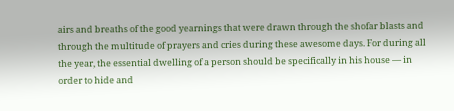airs and breaths of the good yearnings that were drawn through the shofar blasts and through the multitude of prayers and cries during these awesome days. For during all the year, the essential dwelling of a person should be specifically in his house — in order to hide and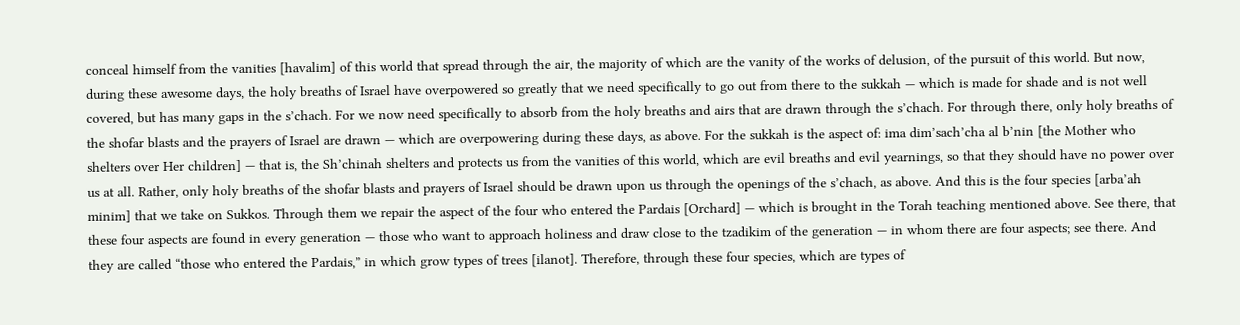conceal himself from the vanities [havalim] of this world that spread through the air, the majority of which are the vanity of the works of delusion, of the pursuit of this world. But now, during these awesome days, the holy breaths of Israel have overpowered so greatly that we need specifically to go out from there to the sukkah — which is made for shade and is not well covered, but has many gaps in the s’chach. For we now need specifically to absorb from the holy breaths and airs that are drawn through the s’chach. For through there, only holy breaths of the shofar blasts and the prayers of Israel are drawn — which are overpowering during these days, as above. For the sukkah is the aspect of: ima dim’sach’cha al b’nin [the Mother who shelters over Her children] — that is, the Sh’chinah shelters and protects us from the vanities of this world, which are evil breaths and evil yearnings, so that they should have no power over us at all. Rather, only holy breaths of the shofar blasts and prayers of Israel should be drawn upon us through the openings of the s’chach, as above. And this is the four species [arba’ah minim] that we take on Sukkos. Through them we repair the aspect of the four who entered the Pardais [Orchard] — which is brought in the Torah teaching mentioned above. See there, that these four aspects are found in every generation — those who want to approach holiness and draw close to the tzadikim of the generation — in whom there are four aspects; see there. And they are called “those who entered the Pardais,” in which grow types of trees [ilanot]. Therefore, through these four species, which are types of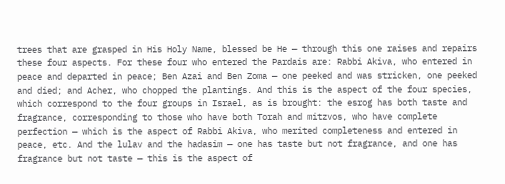trees that are grasped in His Holy Name, blessed be He — through this one raises and repairs these four aspects. For these four who entered the Pardais are: Rabbi Akiva, who entered in peace and departed in peace; Ben Azai and Ben Zoma — one peeked and was stricken, one peeked and died; and Acher, who chopped the plantings. And this is the aspect of the four species, which correspond to the four groups in Israel, as is brought: the esrog has both taste and fragrance, corresponding to those who have both Torah and mitzvos, who have complete perfection — which is the aspect of Rabbi Akiva, who merited completeness and entered in peace, etc. And the lulav and the hadasim — one has taste but not fragrance, and one has fragrance but not taste — this is the aspect of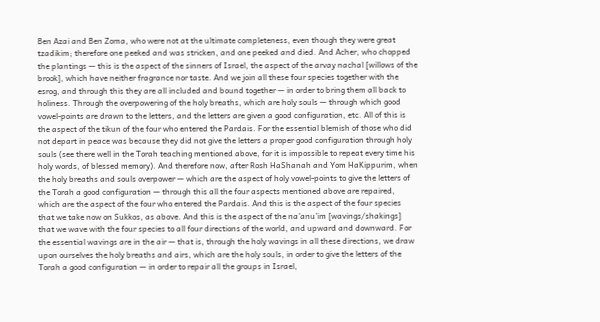Ben Azai and Ben Zoma, who were not at the ultimate completeness, even though they were great tzadikim; therefore one peeked and was stricken, and one peeked and died. And Acher, who chopped the plantings — this is the aspect of the sinners of Israel, the aspect of the arvay nachal [willows of the brook], which have neither fragrance nor taste. And we join all these four species together with the esrog, and through this they are all included and bound together — in order to bring them all back to holiness. Through the overpowering of the holy breaths, which are holy souls — through which good vowel-points are drawn to the letters, and the letters are given a good configuration, etc. All of this is the aspect of the tikun of the four who entered the Pardais. For the essential blemish of those who did not depart in peace was because they did not give the letters a proper good configuration through holy souls (see there well in the Torah teaching mentioned above, for it is impossible to repeat every time his holy words, of blessed memory). And therefore now, after Rosh HaShanah and Yom HaKippurim, when the holy breaths and souls overpower — which are the aspect of holy vowel-points to give the letters of the Torah a good configuration — through this all the four aspects mentioned above are repaired, which are the aspect of the four who entered the Pardais. And this is the aspect of the four species that we take now on Sukkos, as above. And this is the aspect of the na’anu’im [wavings/shakings] that we wave with the four species to all four directions of the world, and upward and downward. For the essential wavings are in the air — that is, through the holy wavings in all these directions, we draw upon ourselves the holy breaths and airs, which are the holy souls, in order to give the letters of the Torah a good configuration — in order to repair all the groups in Israel,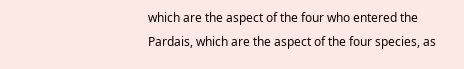which are the aspect of the four who entered the Pardais, which are the aspect of the four species, as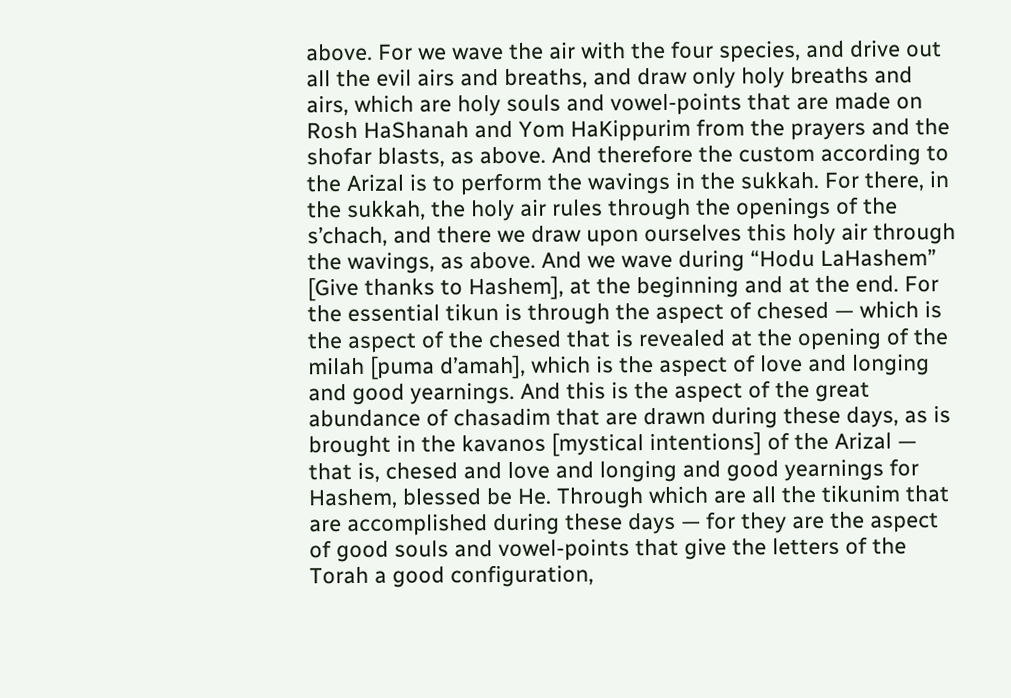above. For we wave the air with the four species, and drive out all the evil airs and breaths, and draw only holy breaths and airs, which are holy souls and vowel-points that are made on Rosh HaShanah and Yom HaKippurim from the prayers and the shofar blasts, as above. And therefore the custom according to the Arizal is to perform the wavings in the sukkah. For there, in the sukkah, the holy air rules through the openings of the s’chach, and there we draw upon ourselves this holy air through the wavings, as above. And we wave during “Hodu LaHashem” [Give thanks to Hashem], at the beginning and at the end. For the essential tikun is through the aspect of chesed — which is the aspect of the chesed that is revealed at the opening of the milah [puma d’amah], which is the aspect of love and longing and good yearnings. And this is the aspect of the great abundance of chasadim that are drawn during these days, as is brought in the kavanos [mystical intentions] of the Arizal — that is, chesed and love and longing and good yearnings for Hashem, blessed be He. Through which are all the tikunim that are accomplished during these days — for they are the aspect of good souls and vowel-points that give the letters of the Torah a good configuration,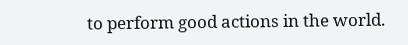to perform good actions in the world.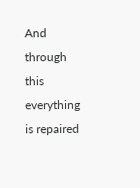And through this everything is repaired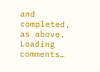and completed, as above.
Loading comments…